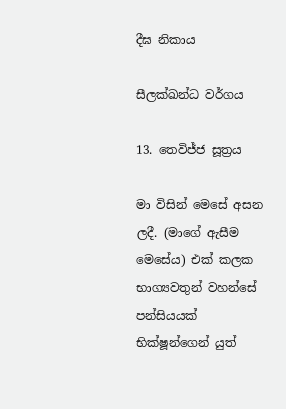දීඝ නිකාය

සීලක්ඛන්ධ වර්ගය

13. තෙවිජ්ජ සූත්‍රය

මා විසින් මෙසේ අසන ලදී. (මාගේ ඇසීම මෙසේය) එක් කලක භාග්‍යවතුන් වහන්සේ පන්සියයක් භික්ෂූන්ගෙන් යුත්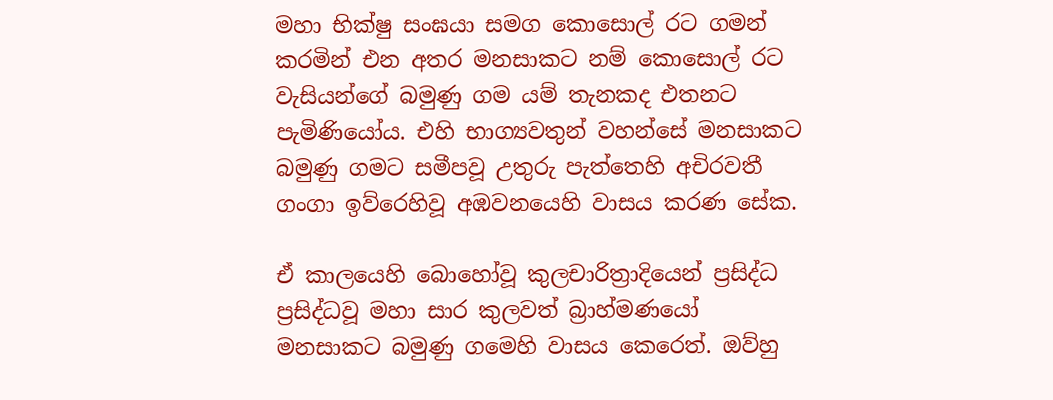මහා භික්ෂු සංඝයා සමග කොසොල් රට ගමන් කරමින් එන අතර මනසාකට නම් කොසොල් රට වැසියන්ගේ බමුණු ගම යම් තැනකද එතනට පැමිණියෝය. එහි භාග්‍යවතුන් වහන්සේ මනසාකට බමුණු ගමට සමීපවූ උතුරු පැත්තෙහි අචිරවතී ගංගා ඉව්රෙහිවූ අඹවනයෙහි වාසය කරණ සේක.

ඒ කාලයෙහි බොහෝවූ කුලචාරිත්‍රාදියෙන් ප්‍රසිද්ධ ප්‍රසිද්ධවූ මහා සාර කුලවත් බ්‍රාහ්මණයෝ මනසාකට බමුණු ගමෙහි වාසය කෙරෙත්. ඔව්හු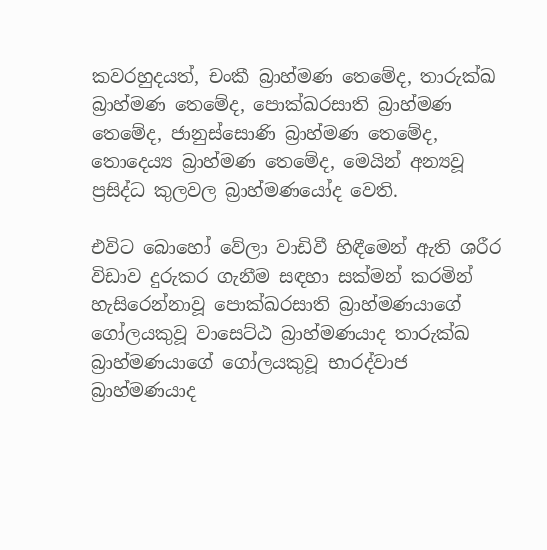කවරහුදයත්, චංකී බ්‍රාහ්මණ තෙමේද, තාරුක්ඛ බ්‍රාහ්මණ තෙමේද, පොක්ඛරසාති බ්‍රාහ්මණ තෙමේද, ජානුස්සොණි බ්‍රාහ්මණ තෙමේද, තොදෙය්‍ය බ්‍රාහ්මණ තෙමේද, මෙයින් අන්‍යවූ ප්‍රසිද්ධ කුලවල බ්‍රාහ්මණයෝද වෙති.

එවිට බොහෝ වේලා වාඩිවී හිඳීමෙන් ඇති ශරීර විඩාව දුරුකර ගැනීම සඳහා සක්මන් කරමින් හැසිරෙන්නාවූ පොක්ඛරසාති බ්‍රාහ්මණයාගේ ගෝලයකුවූ වාසෙට්ඨ බ්‍රාහ්මණයාද තාරුක්ඛ බ්‍රාහ්මණයාගේ ගෝලයකුවූ භාරද්වාජ බ්‍රාහ්මණයාද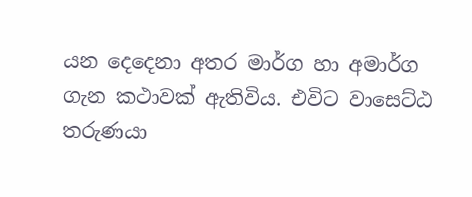යන දෙදෙනා අතර මාර්ග හා අමාර්ග ගැන කථාවක් ඇතිවිය. එවිට වාසෙට්ඨ තරුණයා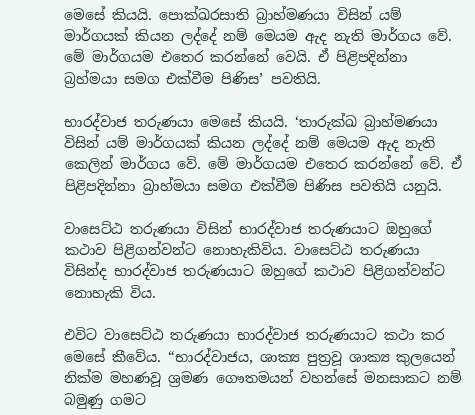මෙසේ කියයි. පොක්ඛරසාති බ්‍රාහ්මණයා විසින් යම් මාර්ගයක් කියන ලද්දේ නම් මෙයම ඇද නැති මාර්ගය වේ. මේ මාර්ගයම එතෙර කරන්නේ වෙයි. ඒ පිළිපදින්නා බ්‍රහ්මයා සමග එක්වීම පිණිස’ පවතියි.

භාරද්වාජ තරුණයා මෙසේ කියයි. ‘තාරුක්ඛ බ්‍රාහ්මණයා විසින් යම් මාර්ගයක් කියන ලද්දේ නම් මෙයම ඇද නැති කෙලින් මාර්ගය වේ. මේ මාර්ගයම එතෙර කරන්නේ වේ. ඒ පිළිපදින්නා බ්‍රාහ්මයා සමග එක්වීම පිණිස පවතියි යනුයි.

වාසෙට්ඨ තරුණයා විසින් භාරද්වාජ තරුණයාට ඔහුගේ කථාව පිළිගන්වන්ට නොහැකිවිය. වාසෙට්ඨ තරුණයා විසින්ද භාරද්වාජ තරුණයාට ඔහුගේ කථාව පිළිගන්වන්ට නොහැකි විය.

එවිට වාසෙට්ඨ තරුණයා භාරද්වාජ තරුණයාට කථා කර මෙසේ කීවේය. “භාරද්වාජය, ශාක්‍ය පුත්‍රවූ ශාක්‍ය කුලයෙන් නික්ම මහණවූ ශ්‍රමණ ගෞතමයන් වහන්සේ මනසාකට නම් බමුණු ගමට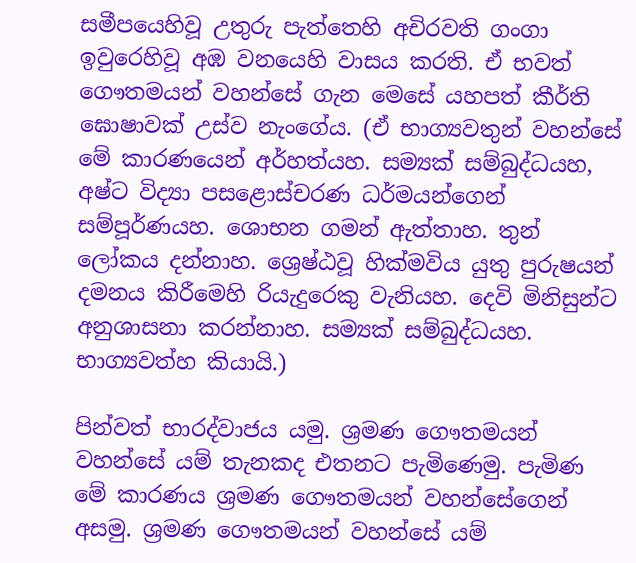සමීපයෙහිවූ උතුරු පැත්තෙහි අචිරවති ගංගා ඉවුරෙහිවූ අඹ වනයෙහි වාසය කරති. ඒ භවත් ගෞතමයන් වහන්සේ ගැන මෙසේ යහපත් කීර්ති ඝොෂාවක් උස්ව නැංගේය. (ඒ භාග්‍යවතුන් වහන්සේ මේ කාරණයෙන් අර්හත්යහ. සම්‍යක් සම්බුද්ධයහ, අෂ්ට විද්‍යා පසළොස්චරණ ධර්මයන්ගෙන් සම්පූර්ණයහ. ශොභන ගමන් ඇත්තාහ. තුන් ලෝකය දන්නාහ. ශ්‍රෙෂ්ඨවූ හික්මවිය යුතු පුරුෂයන් දමනය කිරීමෙහි රියැදුරෙකු වැනියහ. දෙවි මිනිසුන්ට අනුශාසනා කරන්නාහ. සම්‍යක් සම්බුද්ධයහ. භාග්‍යවත්හ කියායි.)

පින්වත් භාරද්වාජය යමු. ශ්‍රමණ ගෞතමයන් වහන්සේ යම් තැනකද එතනට පැමිණෙමු. පැමිණ මේ කාරණය ශ්‍රමණ ගෞතමයන් වහන්සේගෙන් අසමු. ශ්‍රමණ ගෞතමයන් වහන්සේ යම්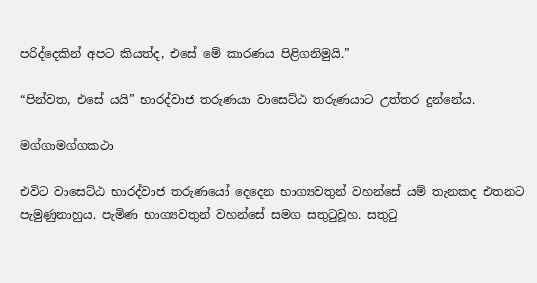පරිද්දෙකින් අපට කියත්ද, එසේ මේ කාරණය පිළිගනිමුයි.”

“පින්වත, එසේ යයි” භාරද්වාජ තරුණයා වාසෙට්ඨ තරුණයාට උත්තර දුන්නේය.

මග්ගාමග්ගකථා

එවිට වාසෙට්ඨ භාරද්වාජ තරුණයෝ දෙදෙන භාග්‍යවතුන් වහන්සේ යම් තැනකද එතනට පැමුණුනාහුය. පැමිණ භාග්‍යවතුන් වහන්සේ සමග සතුටුවූහ. සතුටු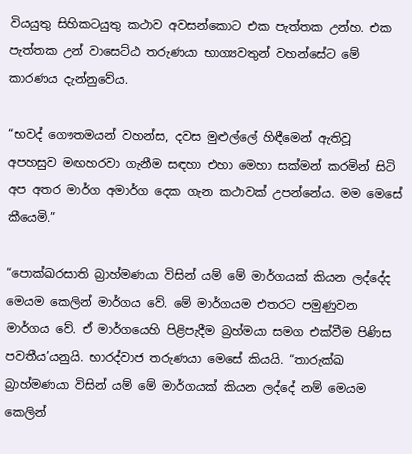වියයුතු සිහිකටයුතු කථාව අවසන්කොට එක පැත්තක උන්හ. එක පැත්තක උන් වාසෙට්ඨ තරුණයා භාග්‍යවතුන් වහන්සේට මේ කාරණය දැන්නුවේය.

“භවද් ගෞතමයන් වහන්ස, දවස මුළුල්ලේ හිඳීමෙන් ඇතිවූ අපහසුව මඟහරවා ගැනීම සඳහා එහා මෙහා සක්මන් කරමින් සිටි අප අතර මාර්ග අමාර්ග දෙක ගැන කථාවක් උපන්නේය. මම මෙසේ කීයෙමි.”

“පොක්ඛරසාති බ්‍රාහ්මණයා විසින් යම් මේ මාර්ගයක් කියන ලද්දේද මෙයම කෙලින් මාර්ගය වේ. මේ මාර්ගයම එතරට පමුණුවන මාර්ගය වේ. ඒ මාර්ගයෙහි පිළිපැදීම බ්‍රහ්මයා සමග එක්වීම පිණිස පවතීය’යනුයි. භාරද්වාජ තරුණයා මෙසේ කියයි. “තාරුක්ඛ බ්‍රාහ්මණයා විසින් යම් මේ මාර්ගයක් කියන ලද්දේ නම් මෙයම කෙලින්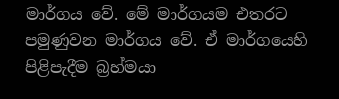මාර්ගය වේ. මේ මාර්ගයම එතරට පමුණුවන මාර්ගය වේ. ඒ මාර්ගයෙහි පිළිපැදීම බ්‍රහ්මයා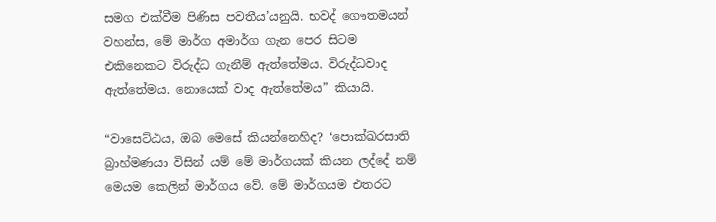සමග එක්වීම පිණිස පවතීය’යනුයි. භවද් ගෞතමයන් වහන්ස, මේ මාර්ග අමාර්ග ගැන පෙර සිටම එකිනෙකට විරුද්ධ ගැනීම් ඇත්තේමය. විරුද්ධවාද ඇත්තේමය. නොයෙක් වාද ඇත්තේමය” කියායි.

“වාසෙට්ඨය, ඔබ මෙසේ කියන්නෙහිද? ‘පොක්ඛරසාති බ්‍රාහ්මණයා විසින් යම් මේ මාර්ගයක් කියන ලද්දේ නම් මෙයම කෙලින් මාර්ගය වේ. මේ මාර්ගයම එතරට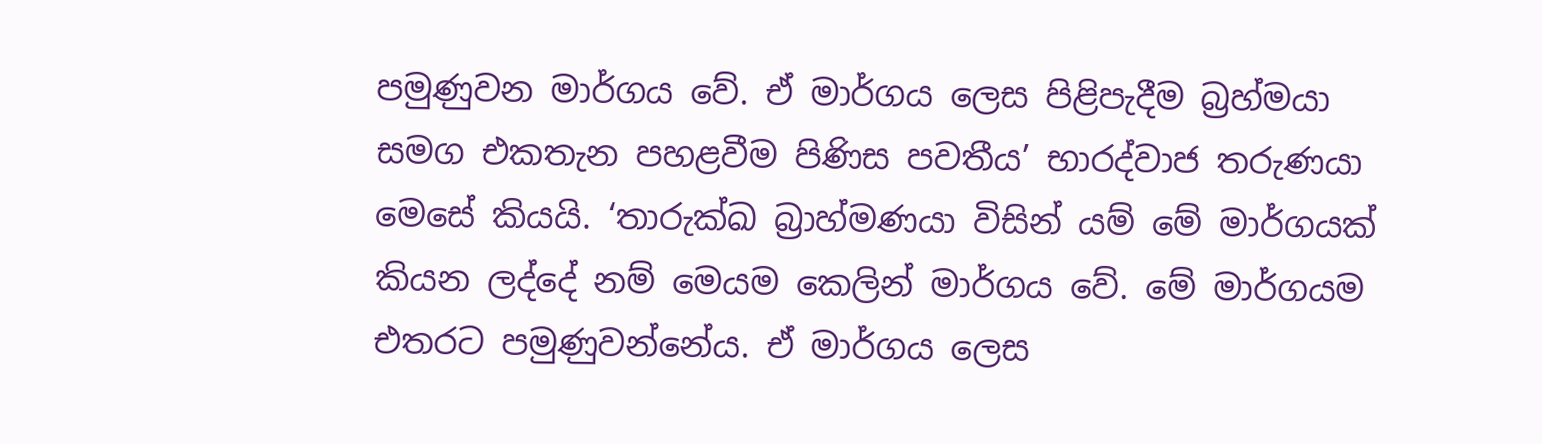පමුණුවන මාර්ගය වේ. ඒ මාර්ගය ලෙස පිළිපැදීම බ්‍රහ්මයා සමග එකතැන පහළවීම පිණිස පවතීය’ භාරද්වාජ තරුණයා මෙසේ කියයි. ‘තාරුක්ඛ බ්‍රාහ්මණයා විසින් යම් මේ මාර්ගයක් කියන ලද්දේ නම් මෙයම කෙලින් මාර්ගය වේ. මේ මාර්ගයම එතරට පමුණුවන්නේය. ඒ මාර්ගය ලෙස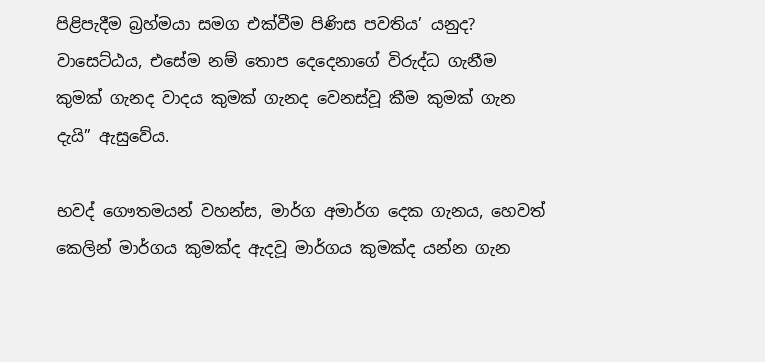පිළිපැදීම බ්‍රහ්මයා සමග එක්වීම පිණිස පවතිය’ යනුද? වාසෙට්ඨය, එසේම නම් තොප දෙදෙනාගේ විරුද්ධ ගැනීම කුමක් ගැනද වාදය කුමක් ගැනද වෙනස්වූ කීම කුමක් ගැන දැයි” ඇසුවේය.

භවද් ගෞතමයන් වහන්ස, මාර්ග අමාර්ග දෙක ගැනය, හෙවත් කෙලින් මාර්ගය කුමක්ද ඇදවූ මාර්ගය කුමක්ද යන්න ගැන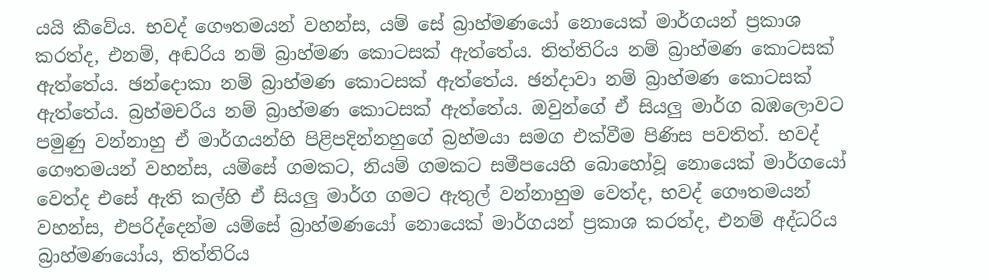යයි කීවේය. භවද් ගෞතමයන් වහන්ස, යම් සේ බ්‍රාහ්මණයෝ නොයෙක් මාර්ගයන් ප්‍රකාශ කරත්ද, එනම්, අඬරිය නම් බ්‍රාහ්මණ කොටසක් ඇත්තේය. තිත්තිරිය නම් බ්‍රාහ්මණ කොටසක් ඇත්තේය. ඡන්දොකා නම් බ්‍රාහ්මණ කොටසක් ඇත්තේය. ඡන්දාවා නම් බ්‍රාහ්මණ කොටසක් ඇත්තේය. බ්‍රහ්මචරීය නම් බ්‍රාහ්මණ කොටසක් ඇත්තේය. ඔවුන්ගේ ඒ සියලු මාර්ග බඹලොවට පමුණු වන්නාහු ඒ මාර්ගයන්හි පිළිපදින්නහුගේ බ්‍රහ්මයා සමග එක්වීම පිණිස පවතිත්. භවද් ගෞතමයන් වහන්ස, යම්සේ ගමකට, නියම් ගමකට සමීපයෙහි බොහෝවූ නොයෙක් මාර්ගයෝ වෙත්ද එසේ ඇති කල්හි ඒ සියලු මාර්ග ගමට ඇතුල් වන්නාහුම වෙත්ද, භවද් ගෞතමයන් වහන්ස, එපරිද්දෙන්ම යම්සේ බ්‍රාහ්මණයෝ නොයෙක් මාර්ගයන් ප්‍රකාශ කරත්ද, එනම් අද්ධරිය බ්‍රාහ්මණයෝය, තිත්තිරිය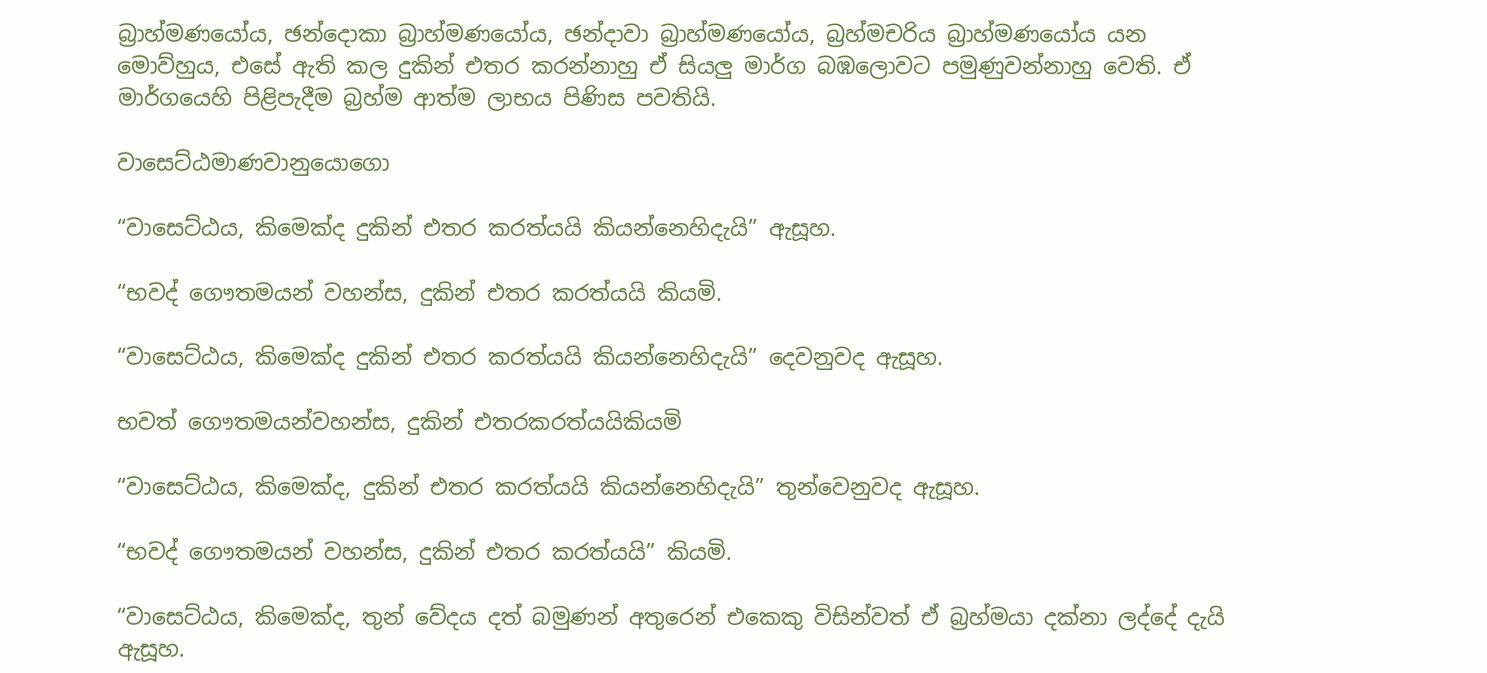බ්‍රාහ්මණයෝය, ඡන්දොකා බ්‍රාහ්මණයෝය, ඡන්දාවා බ්‍රාහ්මණයෝය, බ්‍රහ්මචරිය බ්‍රාහ්මණයෝය යන මොව්හුය, එසේ ඇති කල දුකින් එතර කරන්නාහු ඒ සියලු මාර්ග බඹලොවට පමුණුවන්නාහු වෙති. ඒ මාර්ගයෙහි පිළිපැදීම බ්‍රහ්ම ආත්ම ලාභය පිණිස පවතියි.

වාසෙට්ඨමාණවානුයොගො

“වාසෙට්ඨය, කිමෙක්ද දුකින් එතර කරත්යයි කියන්නෙහිදැයි” ඇසූහ.

“භවද් ගෞතමයන් වහන්ස, දුකින් එතර කරත්යයි කියමි.

“වාසෙට්ඨය, කිමෙක්ද දුකින් එතර කරත්යයි කියන්නෙහිදැයි” දෙවනුවද ඇසූහ.

භවත් ගෞතමයන්වහන්ස, දුකින් එතරකරත්යයිකියමි

“වාසෙට්ඨය, කිමෙක්ද, දුකින් එතර කරත්යයි කියන්නෙහිදැයි” තුන්වෙනුවද ඇසූහ.

“භවද් ගෞතමයන් වහන්ස, දුකින් එතර කරත්යයි” කියමි.

“වාසෙට්ඨය, කිමෙක්ද, තුන් වේදය දත් බමුණන් අතුරෙන් එකෙකු විසින්වත් ඒ බ්‍රහ්මයා දක්නා ලද්දේ දැයි ඇසූහ.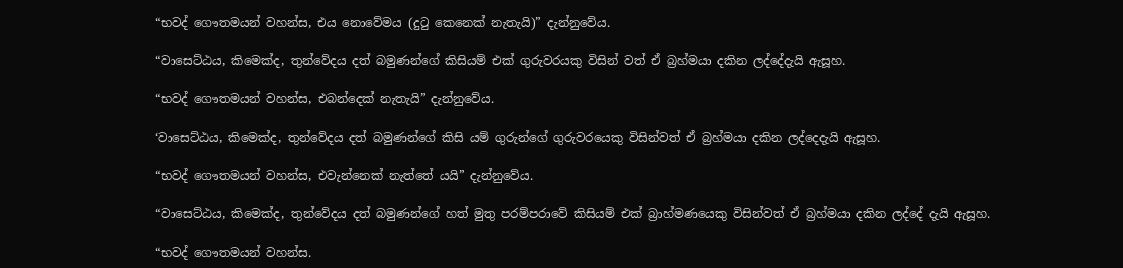“භවද් ගෞතමයන් වහන්ස, එය නොවේමය (දුටු කෙනෙක් නැතැයි)” දැන්නුවේය.

“වාසෙට්ඨය, කිමෙක්ද, තුන්වේදය දත් බමුණන්ගේ කිසියම් එක් ගුරුවරයකු විසින් වත් ඒ බ්‍රහ්මයා දකින ලද්දේදැයි ඇසූහ.

“භවද් ගෞතමයන් වහන්ස, එබන්දෙක් නැතැයි” දැන්නුවේය.

‘වාසෙට්ඨය, කිමෙක්ද, තුන්වේදය දත් බමුණන්ගේ කිසි යම් ගුරුන්ගේ ගුරුවරයෙකු විසින්වත් ඒ බ්‍රහ්මයා දකින ලද්දෙදැයි ඇසූහ.

“භවද් ගෞතමයන් වහන්ස, එවැන්නෙක් නැත්තේ යයි” දැන්නුවේය.

“වාසෙට්ඨය, කිමෙක්ද, තුන්වේදය දත් බමුණන්ගේ හත් මුතු පරම්පරාවේ කිසියම් එක් බ්‍රාහ්මණයෙකු විසින්වත් ඒ බ්‍රහ්මයා දකින ලද්දේ දැයි ඇසූහ.

“භවද් ගෞතමයන් වහන්ස.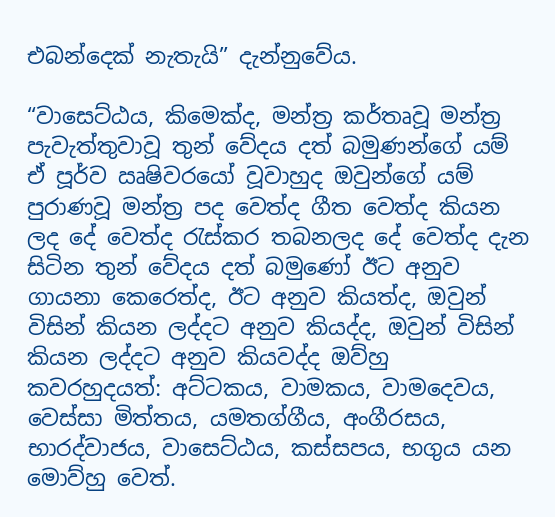එබන්දෙක් නැතැයි” දැන්නුවේය.

“වාසෙට්ඨය, කිමෙක්ද, මන්ත්‍ර කර්තෘවූ මන්ත්‍ර පැවැත්තුවාවූ තුන් වේදය දත් බමුණන්ගේ යම් ඒ පූර්ව ඍෂිවරයෝ වූවාහුද ඔවුන්ගේ යම් පුරාණවූ මන්ත්‍ර පද වෙත්ද ගීත වෙත්ද කියන ලද දේ වෙත්ද රැස්කර තබනලද දේ වෙත්ද දැන සිටින තුන් වේදය දත් බමුණෝ ඊට අනුව ගායනා කෙරෙත්ද, ඊට අනුව කියත්ද, ඔවුන් විසින් කියන ලද්දට අනුව කියද්ද, ඔවුන් විසින් කියන ලද්දට අනුව කියවද්ද ඔව්හු කවරහුදයත්: අට්ටකය, වාමකය, වාමදෙවය, වෙස්සා මිත්තය, යමතග්ගීය, අංගීරසය, භාරද්වාජය, වාසෙට්ඨය, කස්සපය, භගුය යන මොව්හු වෙත්.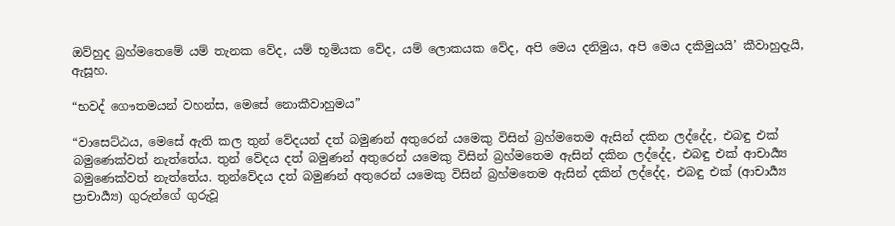ඔව්හුද බ්‍රහ්මතෙමේ යම් තැනක වේද, යම් භූමියක වේද, යම් ලොකයක වේද, අපි මෙය දනිමුය, අපි මෙය දකිමුයයි’ කීවාහුදැයි, ඇසූහ.

“භවද් ගෞතමයන් වහන්ස, මෙසේ නොකීවාහුමය”

“වාසෙට්ඨය, මෙසේ ඇති කල තුන් වේදයන් දත් බමුණන් අතුරෙන් යමෙකු විසින් බ්‍රහ්මතෙම ඇසින් දකින ලද්දේද, එබඳු එක් බමුණෙක්වත් නැත්තේය. තුන් වේදය දත් බමුණන් අතුරෙන් යමෙකු විසින් බ්‍රහ්මතෙම ඇසින් දකින ලද්දේද, එබඳු එක් ආචාර්‍ය්‍ය බමුණෙක්වත් නැත්තේය. තුන්වේදය දත් බමුණන් අතුරෙන් යමෙකු විසින් බ්‍රහ්මතෙම ඇසින් දකින් ලද්දේද, එබඳු එක් (ආචාර්‍ය්‍ය ප්‍රාචාර්‍ය්‍ය) ගුරුන්ගේ ගුරුවූ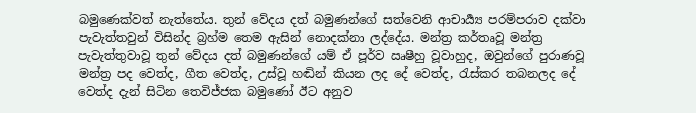බමුණෙක්වත් නැත්තේය. තුන් වේදය දත් බමුණන්ගේ සත්වෙනි ආචාර්‍ය්‍ය පරම්පරාව දක්වා පැවැත්තවුන් විසින්ද බ්‍රහ්ම තෙම ඇසින් නොදක්නා ලද්දේය. මන්ත්‍ර කර්තෘවූ මන්ත්‍ර පැවැත්තුවාවූ තුන් වේදය දත් බමුණන්ගේ යම් ඒ පූර්ව ඍෂීහු වූවාහුද, ඔවුන්ගේ පුරාණවූ මන්ත්‍ර පද වෙත්ද, ගීත වෙත්ද, උස්වූ හඬින් කියන ලද දේ වෙත්ද, රැස්කර තබනලද දේ වෙත්ද දැන් සිටින තෙවිජ්ජක බමුණෝ ඊට අනුව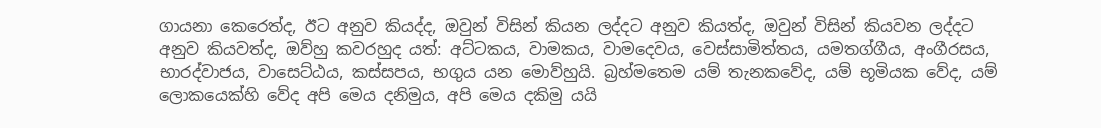ගායනා කෙරෙත්ද, ඊට අනුව කියද්ද, ඔවුන් විසින් කියන ලද්දට අනුව කියත්ද, ඔවුන් විසින් කියවන ලද්දට අනුව කියවත්ද, ඔව්හු කවරහුද යත්: අට්ටකය, වාමකය, වාමදෙවය, වෙස්සාමිත්තය, යමතග්ගීය, අංගීරසය, භාරද්වාජය, වාසෙට්ඨය, කස්සපය, භගුය යන මොව්හුයි. බ්‍රහ්මතෙම යම් තැනකවේද, යම් භූමියක වේද, යම් ලොකයෙක්හි වේද අපි මෙය දනිමුය, අපි මෙය දකිමු යයි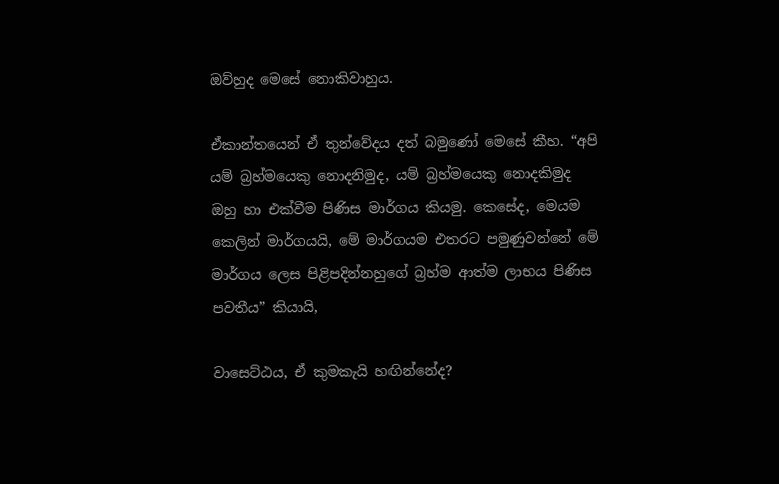ඔව්හුද මෙසේ නොකිවාහුය.

ඒකාන්තයෙන් ඒ තුන්වේදය දත් බමුණෝ මෙසේ කීහ. “අපි යම් බ්‍රහ්මයෙකු නොදනිමුද, යම් බ්‍රහ්මයෙකු නොදකිමුද ඔහු හා එක්වීම පිණිස මාර්ගය කියමු. කෙසේද, මෙයම කෙලින් මාර්ගයයි, මේ මාර්ගයම එතරට පමුණුවන්නේ මේ මාර්ගය ලෙස පිළිපදින්නහුගේ බ්‍රහ්ම ආත්ම ලාභය පිණිස පවතීය” කියායි,

වාසෙට්ඨය, ඒ කුමකැයි හඟින්නේද?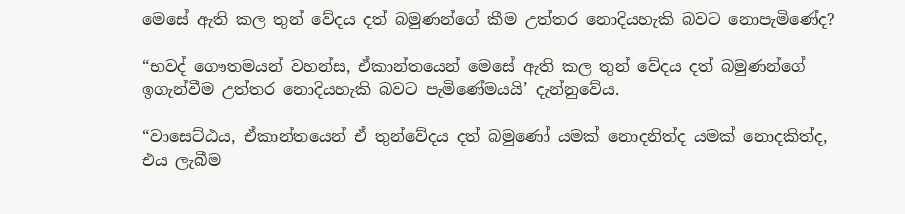මෙසේ ඇති කල තුන් වේදය දත් බමුණන්ගේ කීම උත්තර නොදියහැකි බවට නොපැමිණේද?

“භවද් ගෞතමයන් වහන්ස, ඒකාන්තයෙන් මෙසේ ඇති කල තුන් වේදය දත් බමුණන්ගේ ඉගැන්වීම උත්තර නොදියහැකි බවට පැමිණේමයයි’ දැන්නුවේය.

“වාසෙට්ඨය, ඒකාන්තයෙන් ඒ තුන්වේදය දත් බමුණෝ යමක් නොදනිත්ද යමක් නොදකිත්ද, එය ලැබීම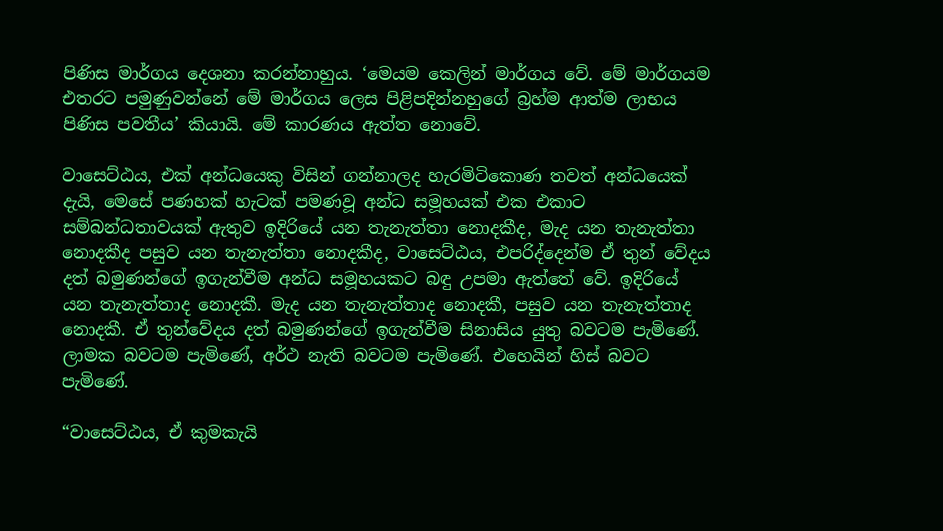පිණිස මාර්ගය දෙශනා කරන්නාහුය. ‘මෙයම කෙලින් මාර්ගය වේ. මේ මාර්ගයම එතරට පමුණුවන්නේ මේ මාර්ගය ලෙස පිළිපදින්නහුගේ බ්‍රහ්ම ආත්ම ලාභය පිණිස පවතීය’ කියායි. මේ කාරණය ඇත්ත නොවේ.

වාසෙට්ඨය, එක් අන්ධයෙකු විසින් ගන්නාලද හැරමිටිකොණ තවත් අන්ධයෙක් දැයි, මෙසේ පණහක් හැටක් පමණවූ අන්ධ සමූහයක් එක එකාට සම්බන්ධතාවයක් ඇතුව ඉදිරියේ යන තැනැත්තා නොදකීද, මැද යන තැනැත්තා නොදකීද පසුව යන තැනැත්තා නොදකීද, වාසෙට්ඨය, එපරිද්දෙන්ම ඒ තුන් වේදය දත් බමුණන්ගේ ඉගැන්වීම අන්ධ සමූහයකට බඳු උපමා ඇත්තේ වේ. ඉදිරියේ යන තැනැත්තාද නොදකී. මැද යන තැනැත්තාද නොදකී, පසුව යන තැනැත්තාද නොදකී. ඒ තුන්වේදය දත් බමුණන්ගේ ඉගැන්වීම සිනාසිය යුතු බවටම පැමිණේ. ලාමක බවටම පැමිණේ, අර්ථ නැති බවටම පැමිණේ. එහෙයින් හිස් බවට පැමිණේ.

“වාසෙට්ඨය, ඒ කුමකැයි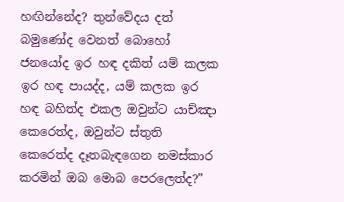හඟින්නේද? තුන්වේදය දත් බමුණෝද වෙනත් බොහෝ ජනයෝද ඉර හඳ දකිත් යම් කලක ඉර හඳ පායද්ද, යම් කලක ඉර හඳ බහිත්ද එකල ඔවුන්ට යාච්ඤා කෙරෙත්ද, ඔවුන්ට ස්තුති කෙරෙත්ද දෑතබැඳගෙන නමස්කාර කරමින් ඔබ මොබ පෙරලෙත්ද?”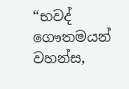“භවද් ගෞතමයන් වහන්ස,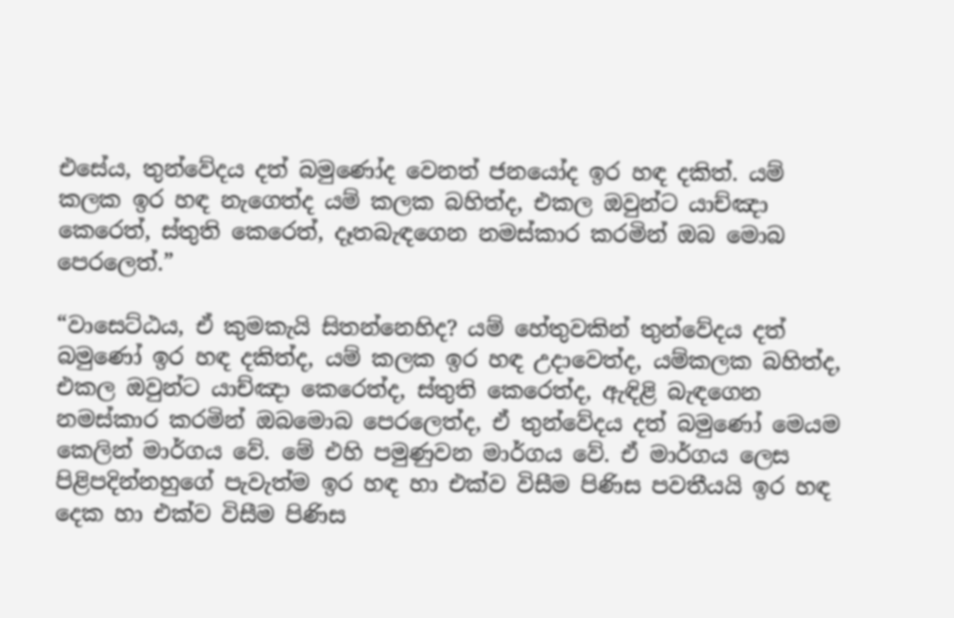එසේය, තුන්වේදය දත් බමුණෝද වෙනත් ජනයෝද ඉර හඳ දකිත්. යම් කලක ඉර හඳ නැගෙත්ද යම් කලක බහිත්ද, එකල ඔවුන්ට යාච්ඤා කෙරෙත්, ස්තුති කෙරෙත්, දෑතබැඳගෙන නමස්කාර කරමින් ඔබ මොබ පෙරලෙත්.”

“වාසෙට්ඨය, ඒ කුමකැයි සිතන්නෙහිද? යම් හේතුවකින් තුන්වේදය දත් බමුණෝ ඉර හඳ දකිත්ද, යම් කලක ඉර හඳ උදාවෙත්ද, යම්කලක බහිත්ද, එකල ඔවුන්ට යාච්ඤා කෙරෙත්ද, ස්තුති කෙරෙත්ද, ඇඳිළි බැඳගෙන නමස්කාර කරමින් ඔබමොබ පෙරලෙත්ද, ඒ තුන්වේදය දත් බමුණෝ මෙයම කෙලින් මාර්ගය වේ. මේ එහි පමුණුවන මාර්ගය වේ. ඒ මාර්ගය ලෙස පිළිපදින්නහුගේ පැවැත්ම ඉර හඳ හා එක්ව විසීම පිණිස පවතීයයි ඉර හඳ දෙක හා එක්ව විසීම පිණිස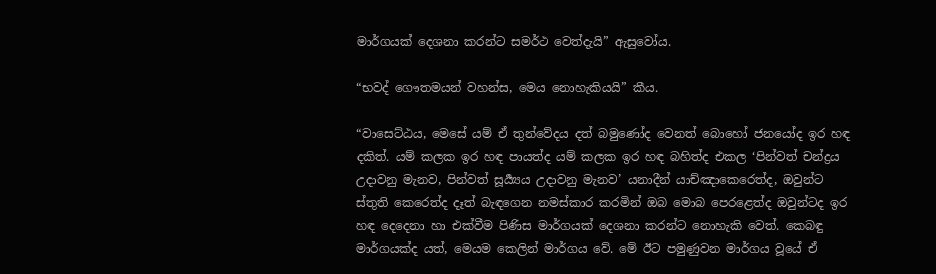මාර්ගයක් දෙශනා කරන්ට සමර්ථ වෙත්දැයි” ඇසුවෝය.

“භවද් ගෞතමයන් වහන්ස, මෙය නොහැකියයි” කීය.

“වාසෙට්ඨය, මෙසේ යම් ඒ තුන්වේදය දත් බමුණෝද වෙනත් බොහෝ ජනයෝද ඉර හඳ දකිත්. යම් කලක ඉර හඳ පායත්ද යම් කලක ඉර හඳ බහිත්ද එකල ‘පින්වත් චන්ද්‍රය උදාවනු මැනව, පින්වත් සූර්‍ය්‍යය උදාවනු මැනව’ යනාදීන් යාච්ඤාකෙරෙත්ද, ඔවුන්ට ස්තුති කෙරෙත්ද දෑත් බැඳගෙන නමස්කාර කරමින් ඔබ මොබ පෙරළෙත්ද ඔවුන්ටද ඉර හඳ දෙදෙනා හා එක්වීම පිණිස මාර්ගයක් දෙශනා කරන්ට නොහැකි වෙත්. කෙබඳු මාර්ගයක්ද යත්, මෙයම කෙලින් මාර්ගය වේ. මේ ඊට පමුණුවන මාර්ගය වූයේ ඒ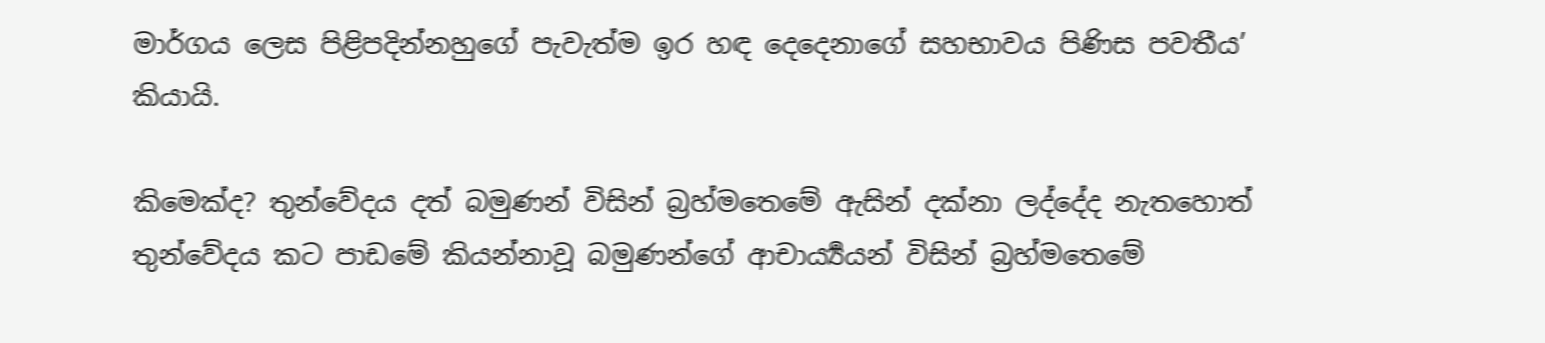මාර්ගය ලෙස පිළිපදින්නහුගේ පැවැත්ම ඉර හඳ දෙදෙනාගේ සහභාවය පිණිස පවතීය’ කියායි.

කිමෙක්ද? තුන්වේදය දත් බමුණන් විසින් බ්‍රහ්මතෙමේ ඇසින් දක්නා ලද්දේද නැතහොත් තුන්වේදය කට පාඩමේ කියන්නාවූ බමුණන්ගේ ආචාර්‍ය්‍යයන් විසින් බ්‍රහ්මතෙමේ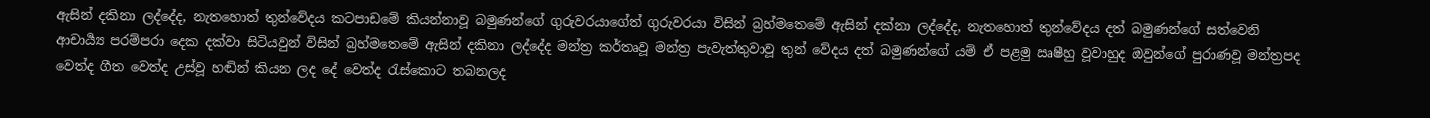ඇසින් දකිනා ලද්දේද, නැතහොත් තුන්වේදය කටපාඩමේ කියන්නාවූ බමුණන්ගේ ගුරුවරයාගේත් ගුරුවරයා විසින් බ්‍රහ්මතෙමේ ඇසින් දක්නා ලද්දේද, නැතහොත් තුන්වේදය දත් බමුණන්ගේ සත්වෙනි ආචාර්‍ය්‍ය පරම්පරා දෙක දක්වා සිටියවුන් විසින් බ්‍රහ්මතෙමේ ඇසින් දකිනා ලද්දේද මන්ත්‍ර කර්තෘවූ මන්ත්‍ර පැවැත්තුවාවූ තුන් වේදය දත් බමුණන්ගේ යම් ඒ පළමු ඍෂීහු වූවාහුද ඔවුන්ගේ පුරාණවූ මන්ත්‍රපද වෙත්ද ගීත වෙත්ද උස්වූ හඬින් කියන ලද දේ වෙත්ද රැස්කොට තබනලද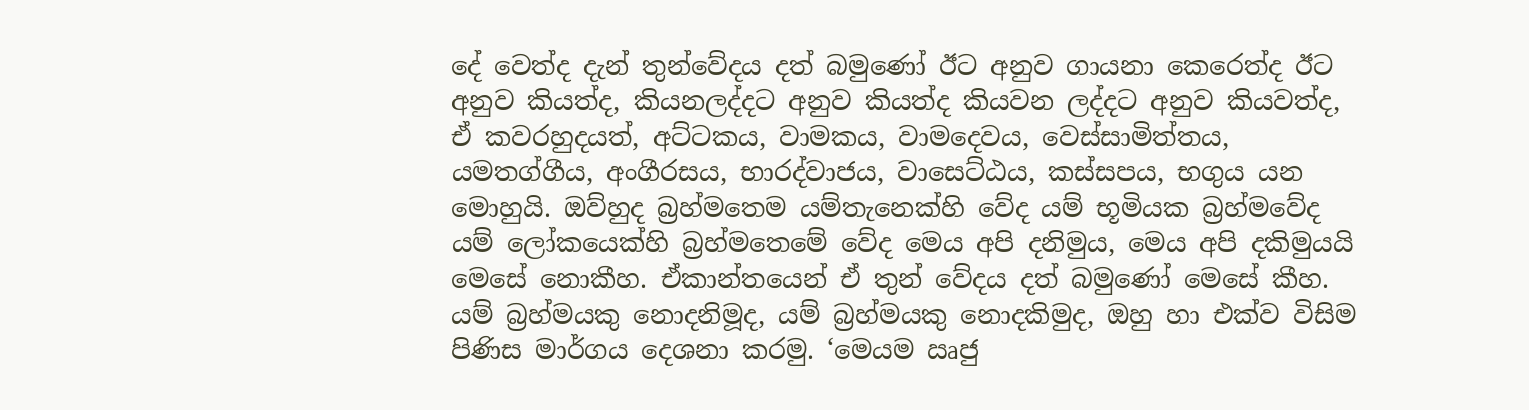දේ වෙත්ද දැන් තුන්වේදය දත් බමුණෝ ඊට අනුව ගායනා කෙරෙත්ද ඊට අනුව කියත්ද, කියනලද්දට අනුව කියත්ද කියවන ලද්දට අනුව කියවත්ද, ඒ කවරහුදයත්, අට්ටකය, වාමකය, වාමදෙවය, වෙස්සාමිත්තය, යමතග්ගීය, අංගීරසය, භාරද්වාජය, වාසෙට්ඨය, කස්සපය, භගුය යන මොහුයි. ඔව්හුද බ්‍රහ්මතෙම යම්තැනෙක්හි වේද යම් භූමියක බ්‍රහ්මවේද යම් ලෝකයෙක්හි බ්‍රහ්මතෙමේ වේද මෙය අපි දනිමුය, මෙය අපි දකිමුයයි මෙසේ නොකීහ. ඒකාන්තයෙන් ඒ තුන් වේදය දත් බමුණෝ මෙසේ කීහ. යම් බ්‍රහ්මයකු නොදනිමූද, යම් බ්‍රහ්මයකු නොදකිමුද, ඔහු හා එක්ව විසිම පිණිස මාර්ගය දෙශනා කරමු. ‘මෙයම ඍජු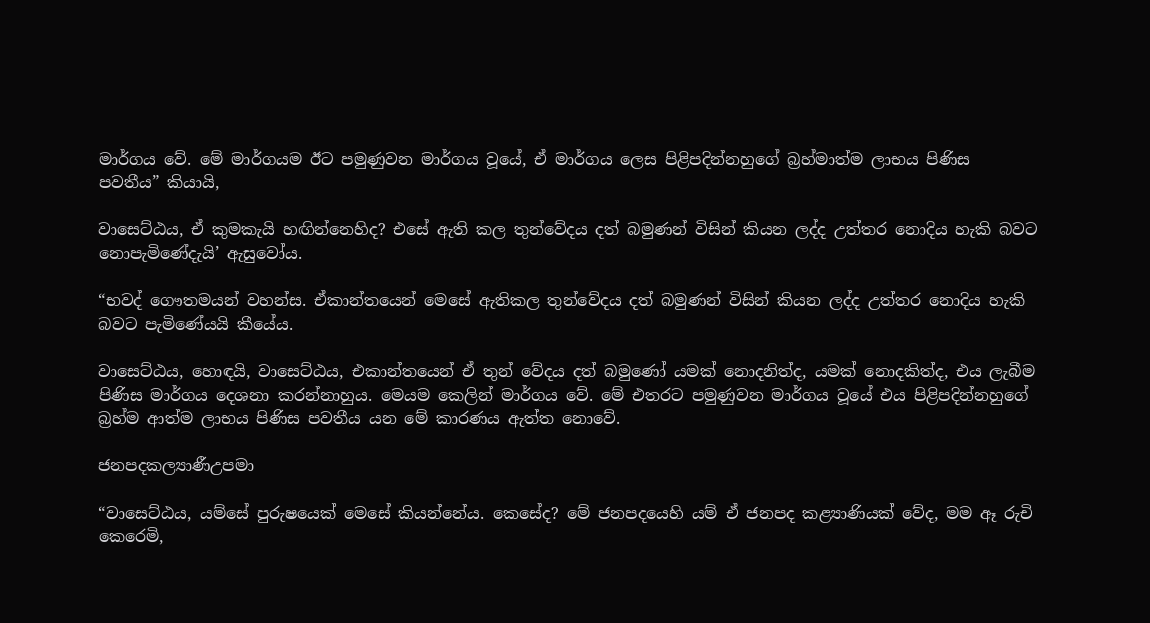මාර්ගය වේ. මේ මාර්ගයම ඊට පමුණුවන මාර්ගය වූයේ, ඒ මාර්ගය ලෙස පිළිපදින්නහුගේ බ්‍රහ්මාත්ම ලාභය පිණිස පවතීය” කියායි,

වාසෙට්ඨය, ඒ කුමකැයි හඟින්නෙහිද? එසේ ඇති කල තුන්වේදය දත් බමුණන් විසින් කියන ලද්ද උත්තර නොදිය හැකි බවට නොපැමිණේදැයි’ ඇසුවෝය.

“භවද් ගෞතමයන් වහන්ස. ඒකාන්තයෙන් මෙසේ ඇතිකල තුන්වේදය දත් බමුණන් විසින් කියන ලද්ද උත්තර නොදිය හැකි බවට පැමිණේයයි කීයේය.

වාසෙට්ඨය, හොඳයි, වාසෙට්ඨය, එකාන්තයෙන් ඒ තුන් වේදය දත් බමුණෝ යමක් නොදනිත්ද, යමක් නොදකිත්ද, එය ලැබීම පිණිස මාර්ගය දෙශනා කරන්නාහුය. මෙයම කෙලින් මාර්ගය වේ. මේ එතරට පමුණුවන මාර්ගය වූයේ එය පිළිපදින්නහුගේ බ්‍රහ්ම ආත්ම ලාභය පිණිස පවතීය යන මේ කාරණය ඇත්ත නොවේ.

ජනපදකල්‍යාණීඋපමා

“වාසෙට්ඨය, යම්සේ පුරුෂයෙක් මෙසේ කියන්නේය. කෙසේද? මේ ජනපදයෙහි යම් ඒ ජනපද කළ්‍යාණියක් වේද, මම ඈ රුචි කෙරෙමි,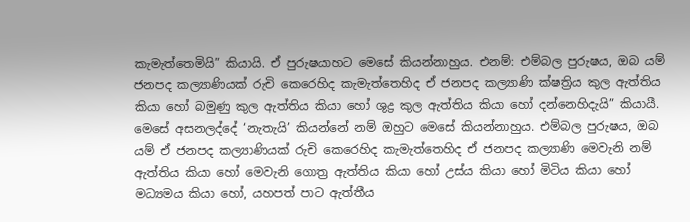කැමැත්තෙමියි” කියායි. ඒ පුරුෂයාහට මෙසේ කියන්නාහුය. එනම්: එම්බල පුරුෂය, ඔබ යම් ජනපද කල්‍යාණියක් රුචි කෙරෙහිද කැමැත්තෙහිද ඒ ජනපද කල්‍යාණි ක්ෂත්‍රිය කුල ඇත්තිය කියා හෝ බමුණු කුල ඇත්තිය කියා හෝ ශුද්‍ර කුල ඇත්තිය කියා හෝ දන්නෙහිදැයි” කියායී. මෙසේ අසනලද්දේ ‘නැතැයි’ කියන්නේ නම් ඔහුට මෙසේ කියන්නාහුය. එම්බල පුරුෂය, ඔබ යම් ඒ ජනපද කල්‍යාණියක් රුචි කෙරෙහිද කැමැත්තෙහිද ඒ ජනපද කල්‍යාණි මෙවැනි නම් ඇත්තිය කියා හෝ මෙවැනි ගොත්‍ර ඇත්තිය කියා හෝ උස්ය කියා හෝ මිටිය කියා හෝ මධ්‍යමය කියා හෝ, යහපත් පාට ඇත්තීය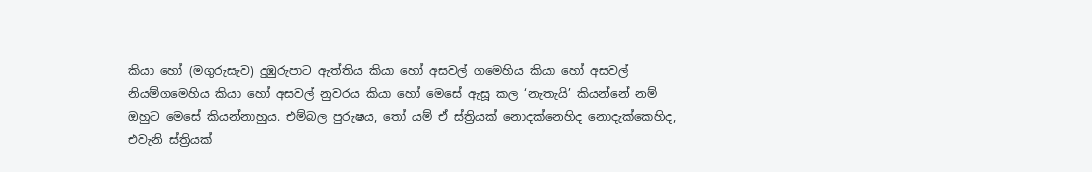කියා හෝ (මගුරුසැව) දුඹුරුපාට ඇත්තිය කියා හෝ අසවල් ගමෙහිය කියා හෝ අසවල් නියම්ගමෙහිය කියා හෝ අසවල් නුවරය කියා හෝ මෙසේ ඇසූ කල ‘නැතැයි’ කියන්නේ නම් ඔහුට මෙසේ කියන්නාහුය. එම්බල පුරුෂය, තෝ යම් ඒ ස්ත්‍රියක් නොදක්නෙහිද නොදැක්කෙහිද, එවැනි ස්ත්‍රියක්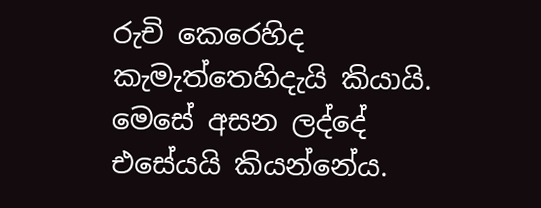රුචි කෙරෙහිද කැමැත්තෙහිදැයි කියායි. මෙසේ අසන ලද්දේ එසේයයි කියන්නේය.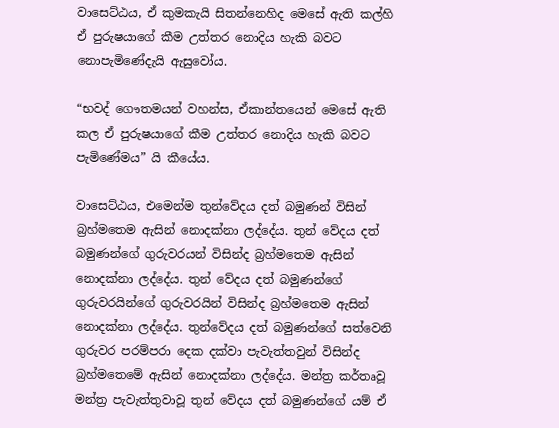වාසෙට්ඨය, ඒ කුමකැයි සිතන්නෙහිද මෙසේ ඇති කල්හි ඒ පුරුෂයාගේ කීම උත්තර නොදිය හැකි බවට නොපැමිණේදැයි ඇසුවෝය.

“භවද් ගෞතමයන් වහන්ස, ඒකාන්තයෙන් මෙසේ ඇති කල ඒ පුරුෂයාගේ කීම උත්තර නොදිය හැකි බවට පැමිණේමය” යි කීයේය.

වාසෙට්ඨය, එමෙන්ම තුන්වේදය දත් බමුණන් විසින් බ්‍රහ්මතෙම ඇසින් නොදක්නා ලද්දේය. තුන් වේදය දත් බමුණන්ගේ ගුරුවරයන් විසින්ද බ්‍රහ්මතෙම ඇසින් නොදක්නා ලද්දේය. තුන් වේදය දත් බමුණන්ගේ ගුරුවරයින්ගේ ගුරුවරයින් විසින්ද බ්‍රහ්මතෙම ඇසින් නොදක්නා ලද්දේය. තුන්වේදය දත් බමුණන්ගේ සත්වෙනි ගුරුවර පරම්පරා දෙක දක්වා පැවැත්තවුන් විසින්ද බ්‍රහ්මතෙමේ ඇසින් නොදක්නා ලද්දේය. මන්ත්‍ර කර්තෘවූ මන්ත්‍ර පැවැත්තුවාවූ තුන් වේදය දත් බමුණන්ගේ යම් ඒ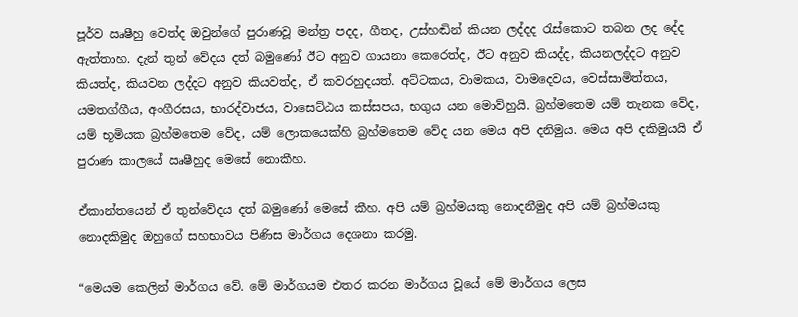පූර්ව ඍෂීහු වෙත්ද ඔවුන්ගේ පුරාණවූ මන්ත්‍ර පදද, ගීතද, උස්හඬින් කියන ලද්දද රැස්කොට තබන ලද දේද ඇත්තාහ. දැන් තුන් වේදය දත් බමුණෝ ඊට අනුව ගායනා කෙරෙත්ද, ඊට අනුව කියද්ද, කියනලද්දට අනුව කියත්ද, කියවන ලද්දට අනුව කියවත්ද, ඒ කවරහුදයත්. අට්ටකය, වාමකය, වාමදෙවය, වෙස්සාමිත්තය, යමතග්ගීය, අංගීරසය, භාරද්වාජය, වාසෙට්ඨය කස්සපය, භගුය යන මොව්හුයි. බ්‍රහ්මතෙම යම් තැනක වේද, යම් භූමියක බ්‍රහ්මතෙම වේද, යම් ලොකයෙක්හි බ්‍රහ්මතෙම වේද යන මෙය අපි දනිමුය. මෙය අපි දකිමුයයි ඒ පුරාණ කාලයේ ඍෂීහුද මෙසේ නොකීහ.

ඒකාන්තයෙන් ඒ තුන්වේදය දත් බමුණෝ මෙසේ කීහ. අපි යම් බ්‍රහ්මයකු නොදනීමුද අපි යම් බ්‍රහ්මයකු නොදකිමුද ඔහුගේ සහභාවය පිණිස මාර්ගය දෙශනා කරමු.

“මෙයම කෙලින් මාර්ගය වේ. මේ මාර්ගයම එතර කරන මාර්ගය වූයේ මේ මාර්ගය ලෙස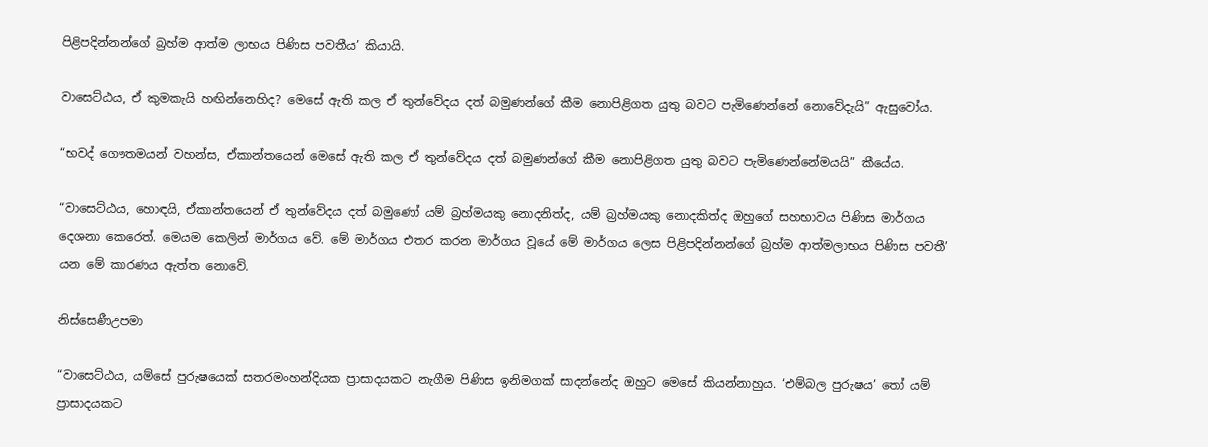පිළිපදින්නන්ගේ බ්‍රහ්ම ආත්ම ලාභය පිණිස පවතීය’ කියායි.

වාසෙට්ඨය, ඒ කුමකැයි හඟින්නෙහිද? මෙසේ ඇති කල ඒ තුන්වේදය දත් බමුණන්ගේ කීම නොපිළිගත යුතු බවට පැමිණෙන්නේ නොවේදැයි” ඇසුවෝය.

“භවද් ගෞතමයන් වහන්ස, ඒකාන්තයෙන් මෙසේ ඇති කල ඒ තුන්වේදය දත් බමුණන්ගේ කීම නොපිළිගත යුතු බවට පැමිණෙන්නේමයයි” කීයේය.

“වාසෙට්ඨය, හොඳයි, ඒකාන්තයෙන් ඒ තුන්වේදය දත් බමුණෝ යම් බ්‍රහ්මයකු නොදනිත්ද, යම් බ්‍රහ්මයකු නොදකිත්ද ඔහුගේ සහභාවය පිණිස මාර්ගය දෙශනා කෙරෙත්. මෙයම කෙලින් මාර්ගය වේ. මේ මාර්ගය එතර කරන මාර්ගය වූයේ මේ මාර්ගය ලෙස පිළිපදින්නන්ගේ බ්‍රහ්ම ආත්මලාභය පිණිස පවතී’ යන මේ කාරණය ඇත්ත නොවේ.

නිස්සෙණීඋපමා

“වාසෙට්ඨය, යම්සේ පුරුෂයෙක් සතරමංහන්දියක ප්‍රාසාදයකට නැගීම පිණිස ඉනිමගක් සාදන්නේද ඔහුට මෙසේ කියන්නාහුය. ‘එම්බල පුරුෂය’ තෝ යම් ප්‍රාසාදයකට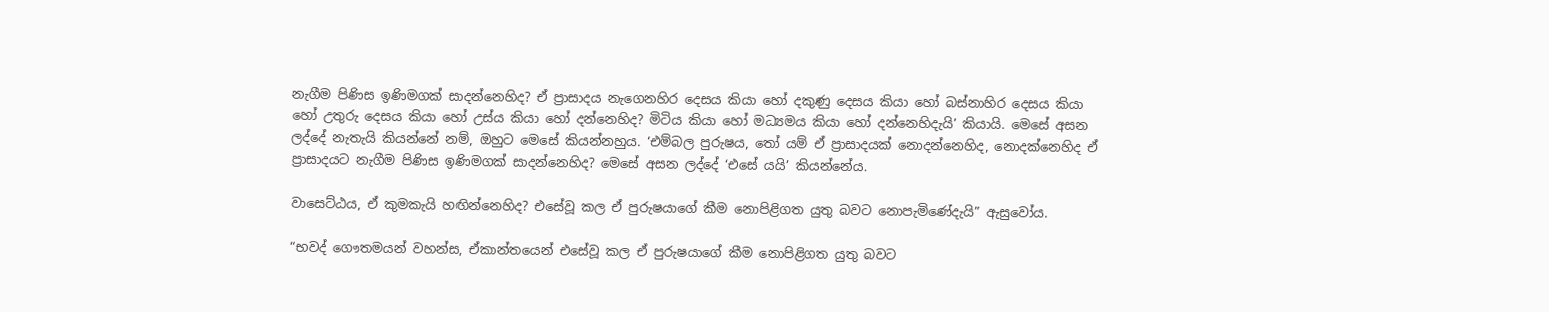නැගීම පිණිස ඉණිමගක් සාදන්නෙහිද? ඒ ප්‍රාසාදය නැගෙනහිර දෙසය කියා හෝ දකුණු දෙසය කියා හෝ බස්නාහිර දෙසය කියා හෝ උතුරු දෙසය කියා හෝ උස්ය කියා හෝ දන්නෙහිද? මිටිය කියා හෝ මධ්‍යමය කියා හෝ දන්නෙහිදැයි’ කියායි. මෙසේ අසන ලද්දේ නැතැයි කියන්නේ නම්, ඔහුට මෙසේ කියන්නහුය. ‘එම්බල පුරුෂය, තෝ යම් ඒ ප්‍රාසාදයක් නොදන්නෙහිද, නොදක්නෙහිද ඒ ප්‍රාසාදයට නැගීම පිණිස ඉණිමගක් සාදන්නෙහිද? මෙසේ අසන ලද්දේ ‘එසේ යයි’ කියන්නේය.

වාසෙට්ඨය, ඒ කුමකැයි හඟින්නෙහිද? එසේවූ කල ඒ පුරුෂයාගේ කීම නොපිළිගත යුතු බවට නොපැමිණේදැයි” ඇසුවෝය.

“භවද් ගෞතමයන් වහන්ස, ඒකාන්තයෙන් එසේවූ කල ඒ පුරුෂයාගේ කීම නොපිළිගත යුතු බවට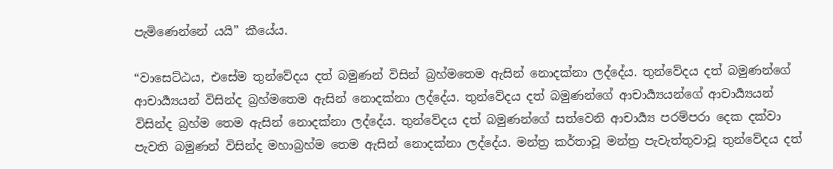පැමිණෙන්නේ යයි” කීයේය.

“වාසෙට්ඨය, එසේම තුන්වේදය දත් බමුණන් විසින් බ්‍රහ්මතෙම ඇසින් නොදක්නා ලද්දේය. තුන්වේදය දත් බමුණන්ගේ ආචාර්‍ය්‍යයන් විසින්ද බ්‍රහ්මතෙම ඇසින් නොදක්නා ලද්දේය. තුන්වේදය දත් බමුණන්ගේ ආචාර්‍ය්‍යයන්ගේ ආචාර්‍ය්‍යයන් විසින්ද බ්‍රහ්ම තෙම ඇසින් නොදක්නා ලද්දේය. තුන්වේදය දත් බමුණන්ගේ සත්වෙනි ආචාර්‍ය්‍ය පරම්පරා දෙක දක්වා පැවති බමුණන් විසින්ද මහාබ්‍රහ්ම තෙම ඇසින් නොදක්නා ලද්දේය. මන්ත්‍ර කර්තාවූ මන්ත්‍ර පැවැත්තුවාවූ තුන්වේදය දත්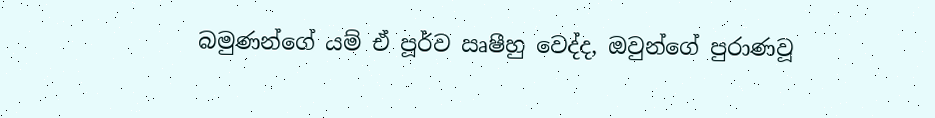බමුණන්ගේ යම් ඒ පූර්ව ඍෂීහු වෙද්ද, ඔවුන්ගේ පුරාණවූ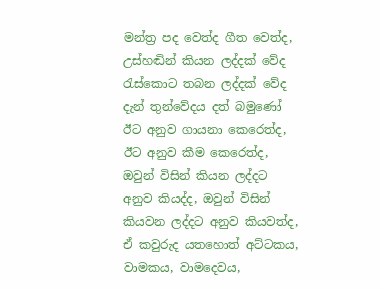මන්ත්‍ර පද වෙත්ද ගීත වෙත්ද, උස්හඬින් කියන ලද්දක් වේද රැස්කොට තබන ලද්දක් වේද දැන් තුන්වේදය දත් බමුණෝ ඊට අනුව ගායනා කෙරෙත්ද, ඊට අනුව කීම කෙරෙත්ද, ඔවුන් විසින් කියන ලද්දට අනුව කියද්ද, ඔවුන් විසින් කියවන ලද්දට අනුව කියවත්ද, ඒ කවුරුද යතහොත් අට්ටකය, වාමකය, වාමදෙවය,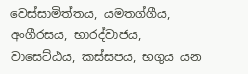වෙස්සාමිත්තය, යමතග්ගීය, අංගීරසය, භාරද්වාජය, වාසෙට්ඨය, කස්සපය, භගුය යන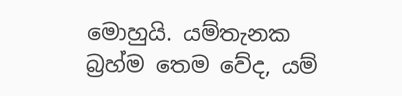මොහුයි. යම්තැනක බ්‍රහ්ම තෙම වේද, යම්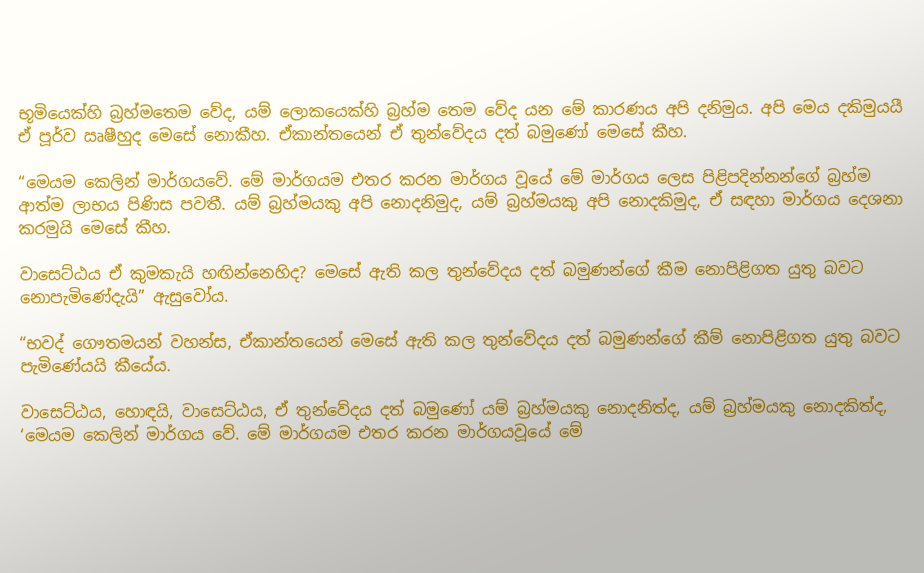භූමියෙක්හි බ්‍රහ්මතෙම වේද, යම් ලොකයෙක්හි බ්‍රහ්ම තෙම වේද යන මේ කාරණය අපි දනිමුය. අපි මෙය දකිමුයයී ඒ පූර්ව ඍෂීහුද මෙසේ නොකීහ. ඒකාන්තයෙන් ඒ තුන්වේදය දත් බමුණෝ මෙසේ කීහ.

“මෙයම කෙලින් මාර්ගයවේ. මේ මාර්ගයම එතර කරන මාර්ගය වූයේ මේ මාර්ගය ලෙස පිළිපදින්නන්ගේ බ්‍රහ්ම ආත්ම ලාභය පිණිස පවතී. යම් බ්‍රහ්මයකු අපි නොදනිමුද, යම් බ්‍රහ්මයකු අපි නොදකිමුද, ඒ සඳහා මාර්ගය දෙශනා කරමුයි මෙසේ කීහ.

වාසෙට්ඨය ඒ කුමකැයි හඟින්නෙහිද? මෙසේ ඇති කල තුන්වේදය දත් බමුණන්ගේ කීම නොපිළිගත යුතු බවට නොපැමිණේදැයි” ඇසුවෝය.

“භවද් ගෞතමයන් වහන්ස, ඒකාන්තයෙන් මෙසේ ඇති කල තුන්වේදය දත් බමුණන්ගේ කීම් නොපිළිගත යුතු බවට පැමිණේයයි කීයේය.

වාසෙට්ඨය, හොඳයි, වාසෙට්ඨය, ඒ තුන්වේදය දත් බමුණෝ යම් බ්‍රහ්මයකු නොදනිත්ද, යම් බ්‍රහ්මයකු නොදකිත්ද, ‘මෙයම කෙලින් මාර්ගය වේ. මේ මාර්ගයම එතර කරන මාර්ගයවූයේ මේ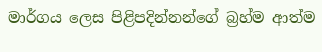මාර්ගය ලෙස පිළිපදින්නන්ගේ බ්‍රහ්ම ආත්ම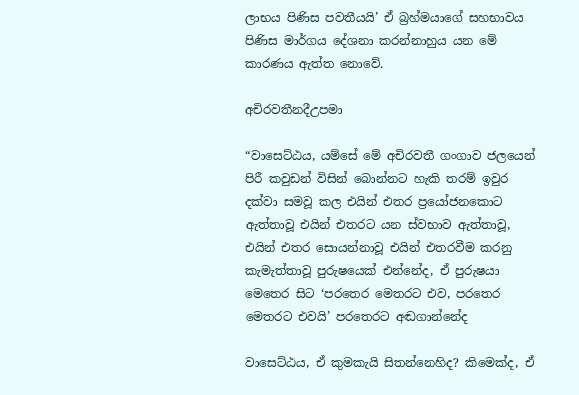ලාභය පිණිස පවතීයයි’ ඒ බ්‍රහ්මයාගේ සහභාවය පිණිස මාර්ගය දේශනා කරන්නාහුය යන මේ කාරණය ඇත්ත නොවේ.

අචිරවතීනදීඋපමා

“වාසෙට්ඨය, යම්සේ මේ අචිරවතී ගංගාව ජලයෙන් පිරී කවුඩන් විසින් බොන්නට හැකි තරම් ඉවුර දක්වා සමවූ කල එයින් එතර ප්‍රයෝජනකොට ඇත්තාවූ එයින් එතරට යන ස්වභාව ඇත්තාවූ, එයින් එතර සොයන්නාවූ එයින් එතරවීම කරනු කැමැත්තාවූ පුරුෂයෙක් එන්නේද, ඒ පුරුෂයා මෙතෙර සිට ‘පරතෙර මෙතරට එව, පරතෙර මෙතරට එවයි’ පරතෙරට අඬගාන්නේද

වාසෙට්ඨය, ඒ කුමකැයි සිතන්නෙහිද? කිමෙක්ද, ඒ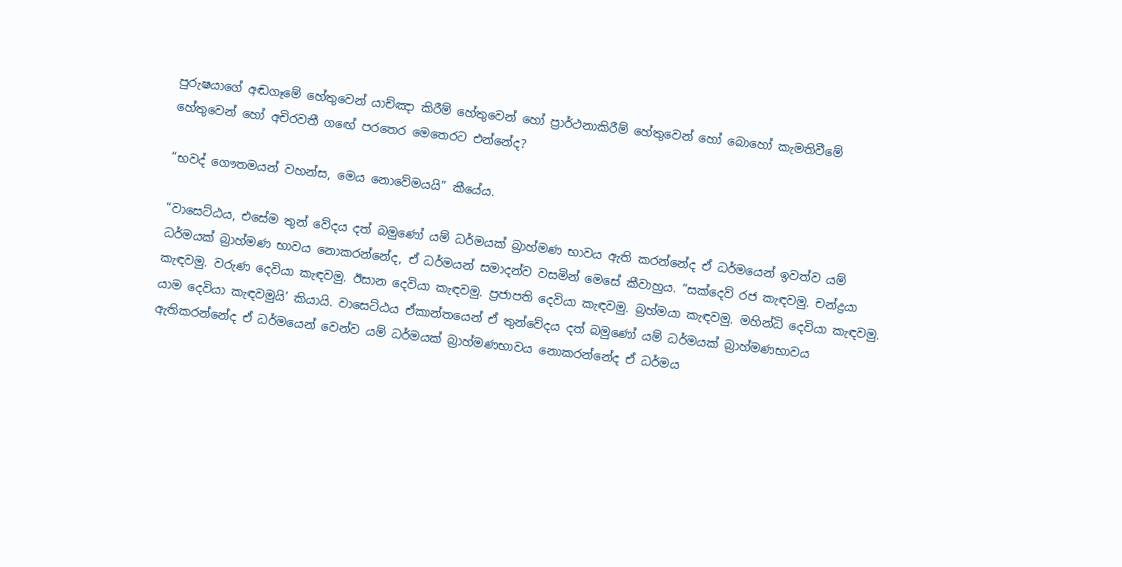පුරුෂයාගේ අඬගෑමේ හේතුවෙන් යාච්ඤා කිරීම් හේතුවෙන් හෝ ප්‍රාර්ථනාකිරීම් හේතුවෙන් හෝ බොහෝ කැමතිවීමේ හේතුවෙන් හෝ අචිරවතී ගඟේ පරතෙර මෙතෙරට එන්නේද?

“භවද් ගෞතමයන් වහන්ස, මෙය නොවේමයයි” කීයේය.

“වාසෙට්ඨය, එසේම තුන් වේදය දත් බමුණෝ යම් ධර්මයක් බ්‍රාහ්මණ භාවය ඇති කරන්නේද ඒ ධර්මයෙන් ඉවත්ව යම් ධර්මයක් බ්‍රාහ්මණ භාවය නොකරන්නේද, ඒ ධර්මයන් සමාදන්ව වසමින් මෙසේ කීවාහුය. “සක්දෙව් රජ කැඳවමු. චන්ද්‍රයා කැඳවමු. වරුණ දෙවියා කැඳවමු. ඊසාන දෙවියා කැඳවමු. ප්‍රජාපති දෙවියා කැඳවමු. බ්‍රහ්මයා කැඳවමු. මහින්ධි දෙවියා කැඳවමු. යාම දෙවියා කැඳවමුයි’ කියායි. වාසෙට්ඨය ඒකාන්තයෙන් ඒ තුන්වේදය දත් බමුණෝ යම් ධර්මයක් බ්‍රාහ්මණභාවය ඇතිකරන්නේද ඒ ධර්මයෙන් වෙන්ව යම් ධර්මයක් බ්‍රාහ්මණභාවය නොකරන්නේද ඒ ධර්මය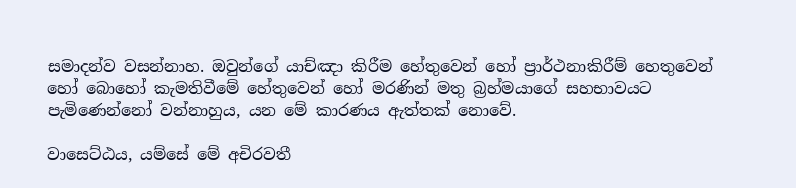සමාදන්ව වසන්නාහ. ඔවුන්ගේ යාච්ඤා කිරීම හේතුවෙන් හෝ ප්‍රාර්ථනාකිරීම් හෙතුවෙන් හෝ බොහෝ කැමතිවීමේ හේතුවෙන් හෝ මරණින් මතු බ්‍රහ්මයාගේ සහභාවයට පැමිණෙන්නෝ වන්නාහුය, යන මේ කාරණය ඇත්තක් නොවේ.

වාසෙට්ඨය, යම්සේ මේ අචිරවතී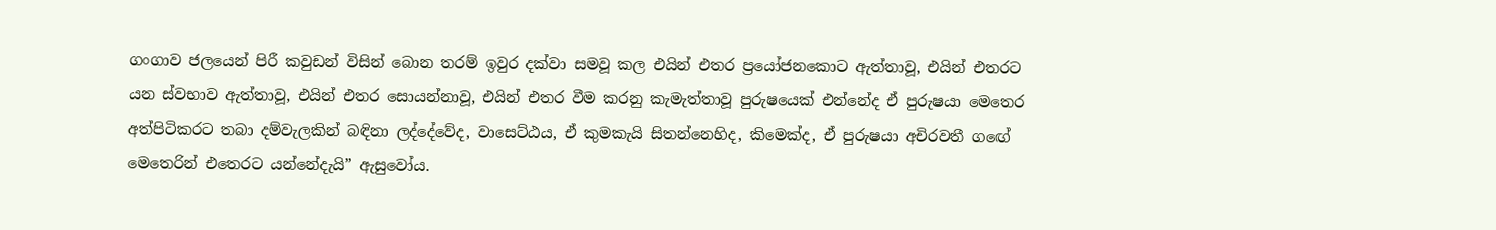ගංගාව ජලයෙන් පිරී කවුඩන් විසින් බොන තරම් ඉවුර දක්වා සමවූ කල එයින් එතර ප්‍රයෝජනකොට ඇත්තාවූ, එයින් එතරට යන ස්වභාව ඇත්තාවූ, එයින් එතර සොයන්නාවූ, එයින් එතර වීම කරනු කැමැත්තාවූ පුරුෂයෙක් එන්නේද ඒ පුරුෂයා මෙතෙර අත්පිටිකරට තබා දම්වැලකින් බඳිනා ලද්දේවේද, වාසෙට්ඨය, ඒ කුමකැයි සිතන්නෙහිද, කිමෙක්ද, ඒ පුරුෂයා අචිරවතී ගඟේ මෙතෙරින් එතෙරට යන්නේදැයි” ඇසුවෝය.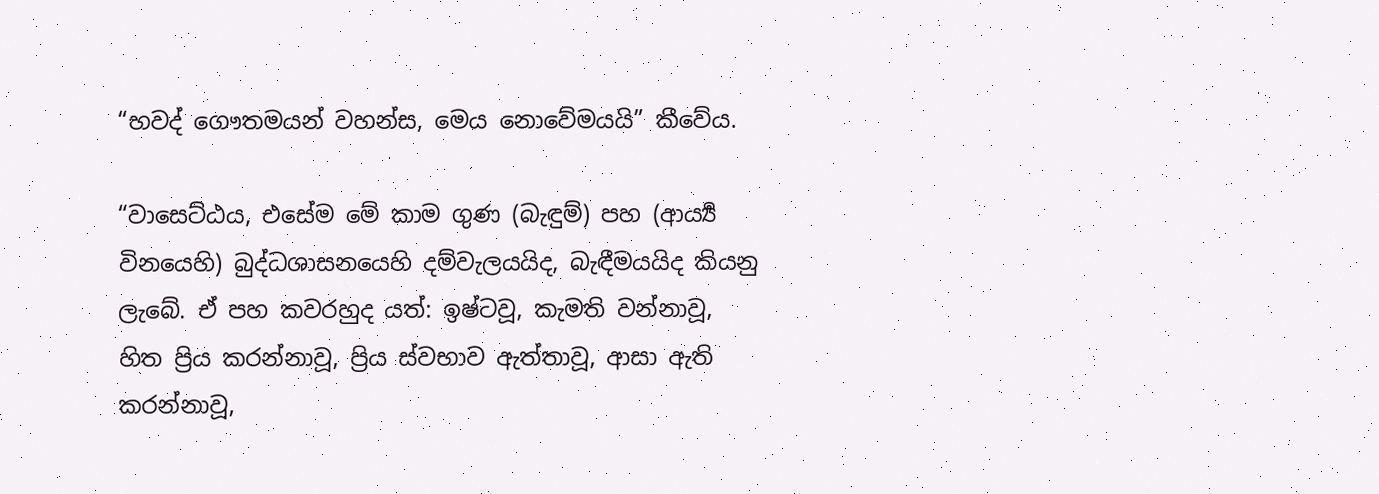“භවද් ගෞතමයන් වහන්ස, මෙය නොවේමයයි” කීවේය.

“වාසෙට්ඨය, එසේම මේ කාම ගුණ (බැඳුම්) පහ (ආර්‍ය්‍ය විනයෙහි) බුද්ධශාසනයෙහි දම්වැලයයිද, බැඳීමයයිද කියනු ලැබේ. ඒ පහ කවරහුද යත්: ඉෂ්ටවූ, කැමති වන්නාවූ, හිත ප්‍රිය කරන්නාවූ, ප්‍රිය ස්වභාව ඇත්තාවූ, ආසා ඇති කරන්නාවූ,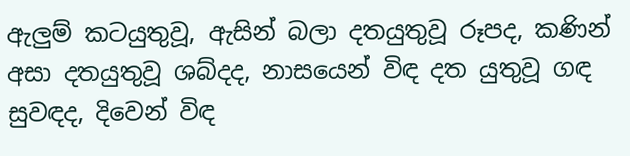ඇලුම් කටයුතුවූ, ඇසින් බලා දතයුතුවූ රූපද, කණින් අසා දතයුතුවූ ශබ්දද, නාසයෙන් විඳ දත යුතුවූ ගඳ සුවඳද, දිවෙන් විඳ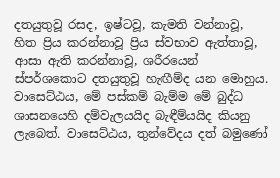දතයුතුවූ රසද, ඉෂ්ටවූ, කැමති වන්නාවූ, හිත ප්‍රිය කරන්නාවූ ප්‍රිය ස්වභාව ඇත්තාවූ, ආසා ඇති කරන්නාවූ, ශරීරයෙන් ස්පර්ශකොට දතයුතුවූ හැඟීම්ද යන මොහුය. වාසෙට්ඨය, මේ පස්කම් බැම්ම මේ බුද්ධ ශාසනයෙහි දම්වැලයයිද බැඳීම්යයිද කියනු ලැබෙත්. වාසෙට්ඨය, තුන්වේදය දත් බමුණෝ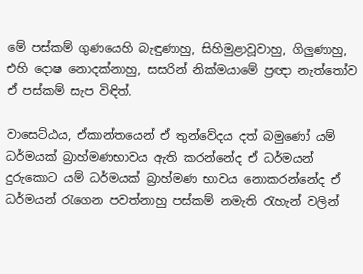මේ පස්කම් ගුණයෙහි බැඳුණාහු, සිහිමුළාවූවාහු, ගිලුණාහු, එහි දොෂ නොදක්නාහු, සසරින් නික්මයාමේ ප්‍රඥා නැත්තෝව ඒ පස්කම් සැප විඳිත්.

වාසෙට්ඨය, ඒකාන්තයෙන් ඒ තුන්වේදය දත් බමුණෝ යම් ධර්මයක් බ්‍රාහ්මණභාවය ඇති කරන්නේද ඒ ධර්මයන් දුරුකොට යම් ධර්මයක් බ්‍රාහ්මණ භාවය නොකරන්නේද ඒ ධර්මයන් රැගෙන පවත්නාහු පස්කම් නමැති රැහැන් වලින්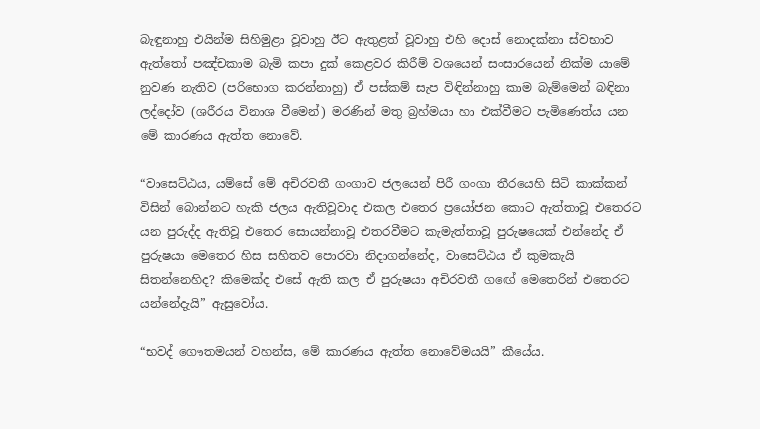බැඳුනාහු එයින්ම සිහිමුළා වූවාහු ඊට ඇතුළත් වූවාහු එහි දොස් නොදක්නා ස්වභාව ඇත්තෝ පඤ්චකාම බැමි කපා දුක් කෙළවර කිරීම් වශයෙන් සංසාරයෙන් නික්ම යාමේ නුවණ නැතිව (පරිභොග කරන්නාහු) ඒ පස්කම් සැප විඳින්නාහු කාම බැම්මෙන් බඳිනා ලද්දෝව (ශරීරය විනාශ වීමෙන්) මරණින් මතු බ්‍රහ්මයා හා එක්වීමට පැමිණෙත්ය යන මේ කාරණය ඇත්ත නොවේ.

“වාසෙට්ඨය, යම්සේ මේ අචිරවතී ගංගාව ජලයෙන් පිරී ගංගා තීරයෙහි සිටි කාක්කන් විසින් බොන්නට හැකි ජලය ඇතිවූවාද එකල එතෙර ප්‍රයෝජන කොට ඇත්තාවූ එතෙරට යන පුරුද්ද ඇතිවූ එතෙර සොයන්නාවූ එතරවීමට කැමැත්තාවූ පුරුෂයෙක් එන්නේද ඒ පුරුෂයා මෙතෙර හිස සහිතව පොරවා නිදාගන්නේද, වාසෙට්ඨය ඒ කුමකැයි සිතන්නෙහිද? කිමෙක්ද එසේ ඇති කල ඒ පුරුෂයා අචිරවතී ගඟේ මෙතෙරින් එතෙරට යන්නේදැයි” ඇසුවෝය.

“භවද් ගෞතමයන් වහන්ස, මේ කාරණය ඇත්ත නොවේමයයි” කීයේය.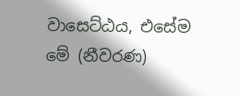වාසෙට්ඨය, එසේම මේ (නීවරණ)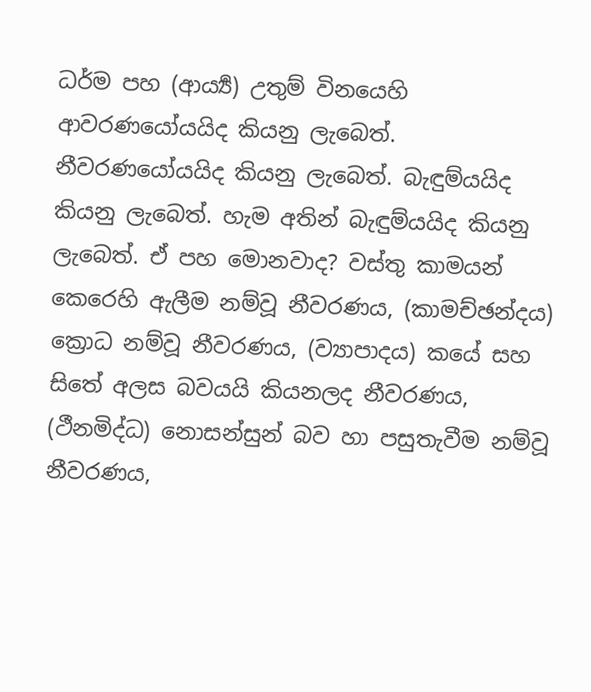ධර්ම පහ (ආර්‍ය්‍ය) උතුම් විනයෙහි ආවරණයෝයයිද කියනු ලැබෙත්. නීවරණයෝයයිද කියනු ලැබෙත්. බැඳුම්යයිද කියනු ලැබෙත්. හැම අතින් බැඳුම්යයිද කියනු ලැබෙත්. ඒ පහ මොනවාද? වස්තු කාමයන් කෙරෙහි ඇලීම නම්වූ නීවරණය, (කාමච්ඡන්දය) ක්‍රොධ නම්වූ නීවරණය, (ව්‍යාපාදය) කයේ සහ සිතේ අලස බවයයි කියනලද නීවරණය, (ථීනමිද්ධ) නොසන්සුන් බව හා පසුතැවීම නම්වූ නීවරණය,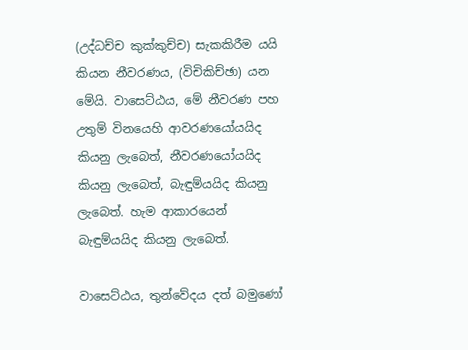(උද්ධච්ච කුක්කුච්ච) සැකකිරීම යයි කියන නීවරණය, (විචිකිච්ඡා) යන මේයි. වාසෙට්ඨය, මේ නීවරණ පහ උතුම් විනයෙහි ආවරණයෝයයිද කියනු ලැබෙත්, නීවරණයෝයයිද කියනු ලැබෙත්, බැඳුම්යයිද කියනු ලැබෙත්. හැම ආකාරයෙන් බැඳුම්යයිද කියනු ලැබෙත්.

වාසෙට්ඨය, තුන්වේදය දත් බමුණෝ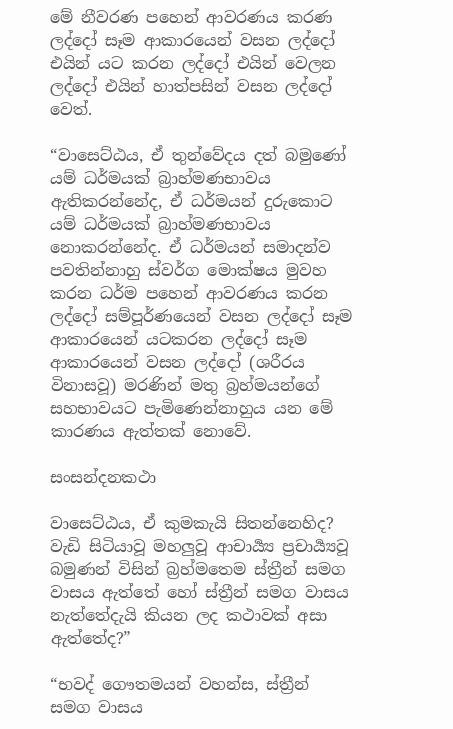මේ නීවරණ පහෙන් ආවරණය කරණ ලද්දෝ සෑම ආකාරයෙන් වසන ලද්දෝ එයින් යට කරන ලද්දෝ එයින් වෙලන ලද්දෝ එයින් හාත්පසින් වසන ලද්දෝ වෙත්.

“වාසෙට්ඨය, ඒ තුන්වේදය දත් බමුණෝ යම් ධර්මයක් බ්‍රාහ්මණභාවය ඇතිකරන්නේද, ඒ ධර්මයන් දුරුකොට යම් ධර්මයක් බ්‍රාහ්මණභාවය නොකරන්නේද. ඒ ධර්මයන් සමාදන්ව පවතින්නාහු ස්වර්ග මොක්ෂය මුවහ කරන ධර්ම පහෙන් ආවරණය කරන ලද්දෝ සම්පූර්ණයෙන් වසන ලද්දෝ සෑම ආකාරයෙන් යටකරන ලද්දෝ සෑම ආකාරයෙන් වසන ලද්දෝ (ශරීරය විනාසවූ) මරණින් මතු බ්‍රහ්මයන්ගේ සහභාවයට පැමිණෙන්නාහුය යන මේ කාරණය ඇත්තක් නොවේ.

සංසන්දනකථා

වාසෙට්ඨය, ඒ කුමකැයි සිතන්නෙහිද? වැඩි සිටියාවූ මහලුවූ ආචාර්‍ය්‍ය ප්‍රචාර්‍ය්‍යවූ බමුණන් විසින් බ්‍රහ්මතෙම ස්ත්‍රීන් සමග වාසය ඇත්තේ හෝ ස්ත්‍රීන් සමග වාසය නැත්තේදැයි කියන ලද කථාවක් අසා ඇත්තේද?”

“භවද් ගෞතමයන් වහන්ස, ස්ත්‍රීන් සමග වාසය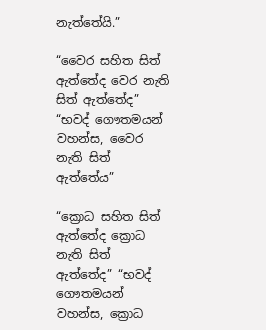නැත්තේයි.”

“වෛර සහිත සිත් ඇත්තේද වෙර නැති සිත් ඇත්තේද” “භවද් ගෞතමයන් වහන්ස, වෛර නැති සිත් ඇත්තේය”

“ක්‍රොධ සහිත සිත් ඇත්තේද ක්‍රොධ නැති සිත් ඇත්තේද” “භවද් ගෞතමයන් වහන්ස, ක්‍රොධ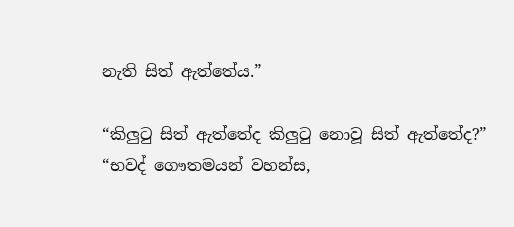නැති සිත් ඇත්තේය.”

“කිලුටු සිත් ඇත්තේද කිලුටු නොවූ සිත් ඇත්තේද?” “භවද් ගෞතමයන් වහන්ස,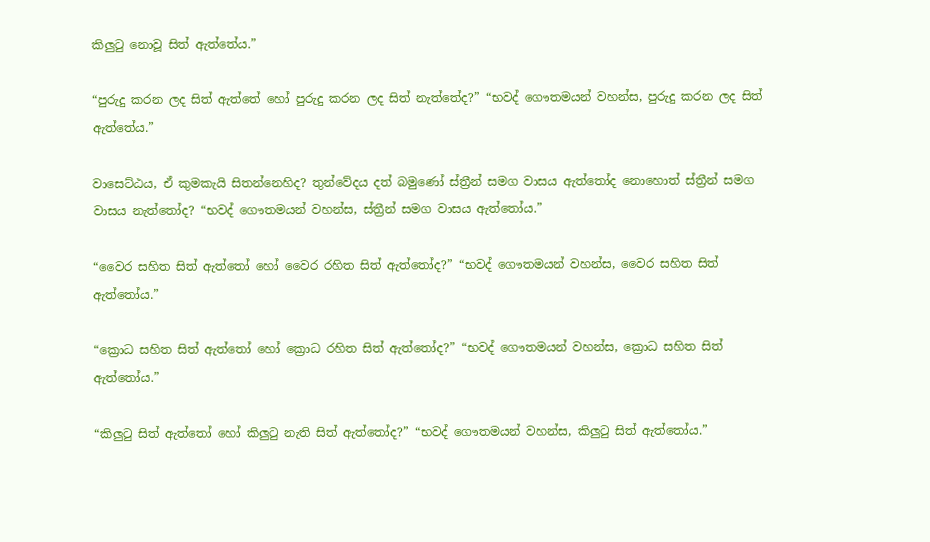කිලුටු නොවූ සිත් ඇත්තේය.”

“පුරුදු කරන ලද සිත් ඇත්තේ හෝ පුරුදු කරන ලද සිත් නැත්තේද?” “භවද් ගෞතමයන් වහන්ස, පුරුදු කරන ලද සිත් ඇත්තේය.”

වාසෙට්ඨය, ඒ කුමකැයි සිතන්නෙහිද? තුන්වේදය දත් බමුණෝ ස්ත්‍රීන් සමග වාසය ඇත්තෝද නොහොත් ස්ත්‍රීන් සමග වාසය නැත්තෝද? “භවද් ගෞතමයන් වහන්ස, ස්ත්‍රීන් සමග වාසය ඇත්තෝය.”

“වෛර සහිත සිත් ඇත්තෝ හෝ වෛර රහිත සිත් ඇත්තෝද?” “භවද් ගෞතමයන් වහන්ස, වෛර සහිත සිත් ඇත්තෝය.”

“ක්‍රොධ සහිත සිත් ඇත්තෝ හෝ ක්‍රොධ රහිත සිත් ඇත්තෝද?” “භවද් ගෞතමයන් වහන්ස, ක්‍රොධ සහිත සිත් ඇත්තෝය.”

“කිලුටු සිත් ඇත්තෝ හෝ කිලුටු නැති සිත් ඇත්තෝද?” “භවද් ගෞතමයන් වහන්ස, කිලුටු සිත් ඇත්තෝය.”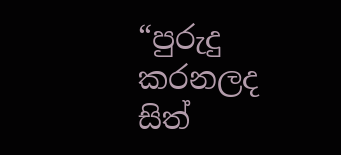“පුරුදු කරනලද සිත්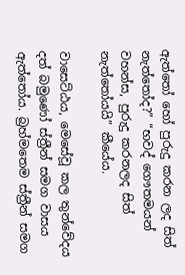ඇත්තෝ හෝ පුරුදු කරන ලද සිත් නැත්තෝද?” “භවද් ගෞතමයන් වහන්ස, පුරුදු කරනලද සිත් නැත්තෝයයි” කීයේය.

වාසෙට්ඨය, මෙසේවූ කල තුන්වේදය දත් බමුණෝ ස්ත්‍රීන් සමග වාසය ඇත්තෝය. බ්‍රහ්මතෙම ස්ත්‍රීන් සමග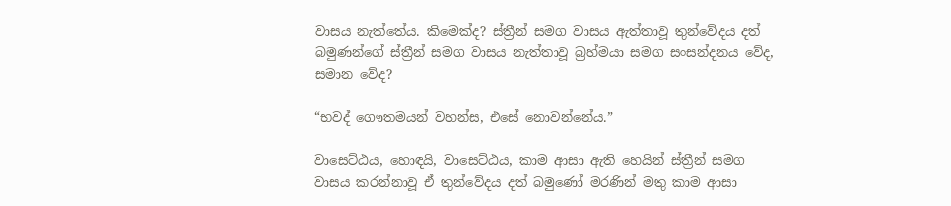වාසය නැත්තේය. කිමෙක්ද? ස්ත්‍රීන් සමග වාසය ඇත්තාවූ තුන්වේදය දත් බමුණන්ගේ ස්ත්‍රීන් සමග වාසය නැත්තාවූ බ්‍රහ්මයා සමග සංසන්දනය වේද, සමාන වේද?

“භවද් ගෞතමයන් වහන්ස, එසේ නොවන්නේය.”

වාසෙට්ඨය, හොඳයි, වාසෙට්ඨය, කාම ආසා ඇති හෙයින් ස්ත්‍රීන් සමග වාසය කරන්නාවූ ඒ තුන්වේදය දත් බමුණෝ මරණින් මතු කාම ආසා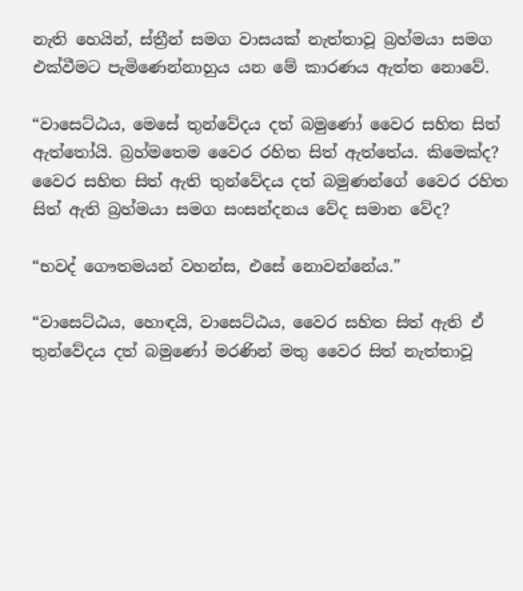නැති හෙයින්, ස්ත්‍රීන් සමග වාසයක් නැත්තාවූ බ්‍රහ්මයා සමග එක්වීමට පැමිණෙන්නාහුය යන මේ කාරණය ඇත්ත නොවේ.

“වාසෙට්ඨය, මෙසේ තුන්වේදය දත් බමුණෝ වෛර සහිත සිත් ඇත්තෝයි. බ්‍රහ්මතෙම වෛර රහිත සිත් ඇත්තේය. කිමෙක්ද? වෛර සහිත සිත් ඇති තුන්වේදය දත් බමුණන්ගේ වෛර රහිත සිත් ඇති බ්‍රහ්මයා සමග සංසන්දනය වේද සමාන වේද?

“භවද් ගෞතමයන් වහන්ස, එසේ නොවන්නේය.”

“වාසෙට්ඨය, හොඳයි, වාසෙට්ඨය, වෛර සහිත සිත් ඇති ඒ තුන්වේදය දත් බමුණෝ මරණින් මතු වෛර සිත් නැත්තාවූ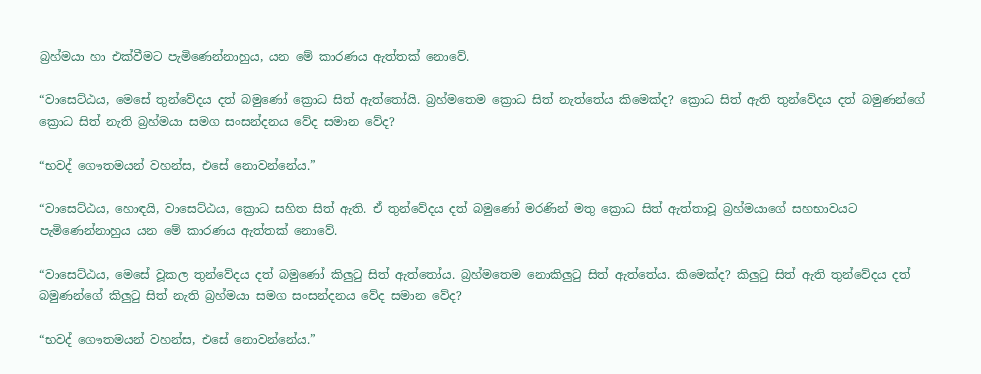බ්‍රහ්මයා හා එක්වීමට පැමිණෙන්නාහුය, යන මේ කාරණය ඇත්තක් නොවේ.

“වාසෙට්ඨය, මෙසේ තුන්වේදය දත් බමුණෝ ක්‍රොධ සිත් ඇත්තෝයි. බ්‍රහ්මතෙම ක්‍රොධ සිත් නැත්තේය කිමෙක්ද? ක්‍රොධ සිත් ඇති තුන්වේදය දත් බමුණන්ගේ ක්‍රොධ සිත් නැති බ්‍රහ්මයා සමග සංසන්දනය වේද සමාන වේද?

“භවද් ගෞතමයන් වහන්ස, එසේ නොවන්නේය.”

“වාසෙට්ඨය, හොඳයි, වාසෙට්ඨය, ක්‍රොධ සහිත සිත් ඇති. ඒ තුන්වේදය දත් බමුණෝ මරණින් මතු ක්‍රොධ සිත් ඇත්තාවූ බ්‍රහ්මයාගේ සහභාවයට පැමිණෙන්නාහුය යන මේ කාරණය ඇත්තක් නොවේ.

“වාසෙට්ඨය, මෙසේ වූකල තුන්වේදය දත් බමුණෝ කිලුටු සිත් ඇත්තෝය. බ්‍රහ්මතෙම නොකිලුටු සිත් ඇත්තේය. කිමෙක්ද? කිලුටු සිත් ඇති තුන්වේදය දත් බමුණන්ගේ කිලුටු සිත් නැති බ්‍රහ්මයා සමග සංසන්දනය වේද සමාන වේද?

“භවද් ගෞතමයන් වහන්ස, එසේ නොවන්නේය.”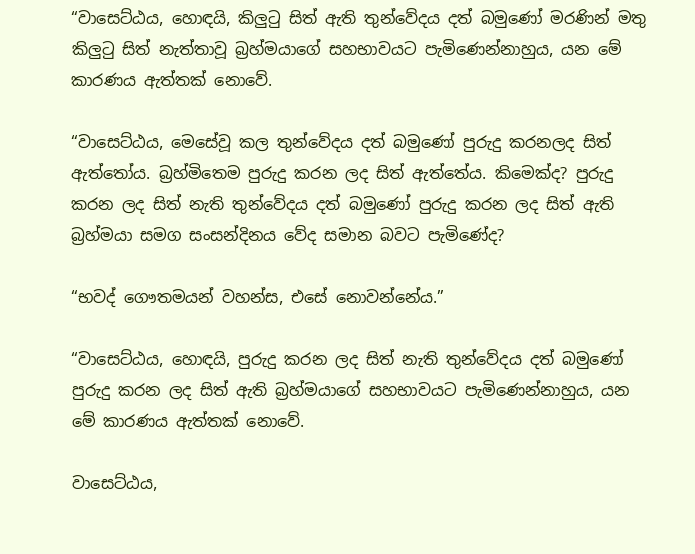“වාසෙට්ඨය, හොඳයි, කිලුටු සිත් ඇති තුන්වේදය දත් බමුණෝ මරණින් මතු කිලුටු සිත් නැත්තාවූ බ්‍රහ්මයාගේ සහභාවයට පැමිණෙන්නාහුය, යන මේ කාරණය ඇත්තක් නොවේ.

“වාසෙට්ඨය, මෙසේවූ කල තුන්වේදය දත් බමුණෝ පුරුදු කරනලද සිත් ඇත්තෝය. බ්‍රහ්මිතෙම පුරුදු කරන ලද සිත් ඇත්තේය. කිමෙක්ද? පුරුදු කරන ලද සිත් නැති තුන්වේදය දත් බමුණෝ පුරුදු කරන ලද සිත් ඇති බ්‍රහ්මයා සමග සංසන්දිනය වේද සමාන බවට පැමිණේද?

“භවද් ගෞතමයන් වහන්ස, එසේ නොවන්නේය.”

“වාසෙට්ඨය, හොඳයි, පුරුදු කරන ලද සිත් නැති තුන්වේදය දත් බමුණෝ පුරුදු කරන ලද සිත් ඇති බ්‍රහ්මයාගේ සහභාවයට පැමිණෙන්නාහුය, යන මේ කාරණය ඇත්තක් නොවේ.

වාසෙට්ඨය,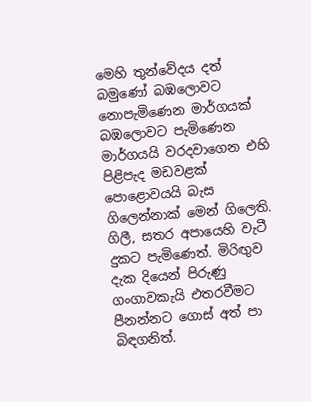මෙහි තුන්වේදය දත් බමුණෝ බඹලොවට නොපැමිණෙන මාර්ගයක් බඹලොවට පැමිණෙන මාර්ගයයි වරදවාගෙන එහි පිළිපැද මඩවළක් පොළොවයයි බැස ගිලෙන්නාක් මෙන් ගිලෙති. ගිලී, සතර අපායෙහි වැටී දුකට පැමිණෙත්. මිරිඟුව දැක දියෙන් පිරුණු ගංගාවකැයි එතරවීමට පීනන්නට ගොස් අත් පා බිඳගනිත්.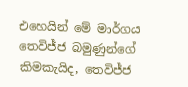එහෙයින් මේ මාර්ගය තෙවිජ්ජ බමුණුන්ගේ කිමකැයිද, තෙවිජ්ජ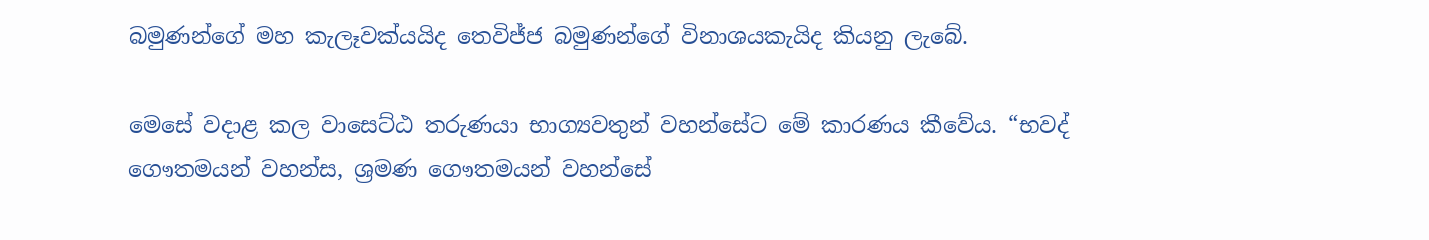බමුණන්ගේ මහ කැලෑවක්යයිද තෙවිජ්ජ බමුණන්ගේ විනාශයකැයිද කියනු ලැබේ.

මෙසේ වදාළ කල වාසෙට්ඨ තරුණයා භාග්‍යවතුන් වහන්සේට මේ කාරණය කීවේය. “භවද් ගෞතමයන් වහන්ස, ශ්‍රමණ ගෞතමයන් වහන්සේ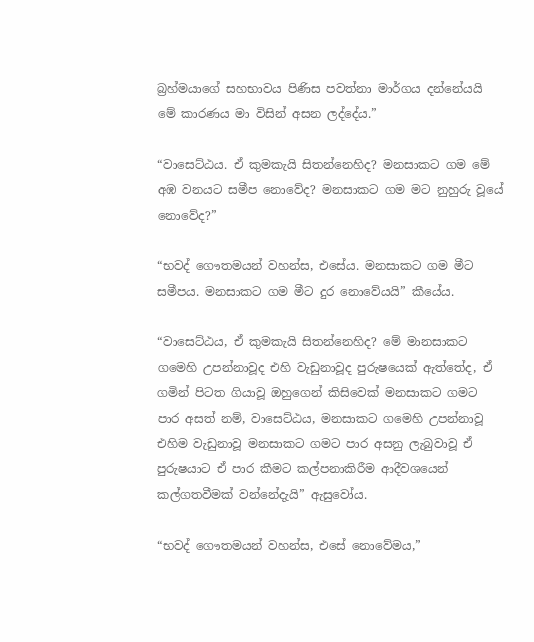බ්‍රහ්මයාගේ සහභාවය පිණිස පවත්නා මාර්ගය දන්නේයයි මේ කාරණය මා විසින් අසන ලද්දේය.”

“වාසෙට්ඨය. ඒ කුමකැයි සිතන්නෙහිද? මනසාකට ගම මේ අඹ වනයට සමීප නොවේද? මනසාකට ගම මට නුහුරු වූයේ නොවේද?”

“භවද් ගෞතමයන් වහන්ස, එසේය. මනසාකට ගම මීට සමීපය. මනසාකට ගම මීට දුර නොවේයයි” කීයේය.

“වාසෙට්ඨය, ඒ කුමකැයි සිතන්නෙහිද? මේ මානසාකට ගමෙහි උපන්නාවූද එහි වැඩුනාවූද පුරුෂයෙක් ඇත්තේද, ඒ ගමින් පිටත ගියාවූ ඔහුගෙන් කිසිවෙක් මනසාකට ගමට පාර අසත් නම්, වාසෙට්ඨය, මනසාකට ගමෙහි උපන්නාවූ එහිම වැඩුනාවූ මනසාකට ගමට පාර අසනු ලැබුවාවූ ඒ පුරුෂයාට ඒ පාර කීමට කල්පනාකිරීම ආදීවශයෙන් කල්ගතවීමක් වන්නේදැයි” ඇසුවෝය.

“භවද් ගෞතමයන් වහන්ස, එසේ නොවේමය,”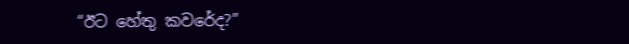“ඊට හේතු කවරේද?”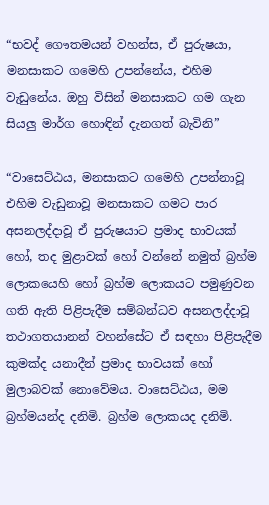“භවද් ගෞතමයන් වහන්ස, ඒ පුරුෂයා, මනසාකට ගමෙහි උපන්නේය, එහිම වැඩුනේය. ඔහු විසින් මනසාකට ගම ගැන සියලු මාර්ග හොඳින් දැනගත් බැවිනි”

“වාසෙට්ඨය, මනසාකට ගමෙහි උපන්නාවූ එහිම වැඩුනාවූ මනසාකට ගමට පාර අසනලද්දාවූ ඒ පුරුෂයාට ප්‍රමාද භාවයක් හෝ, තද මුළාවක් හෝ වන්නේ නමුත් බ්‍රහ්ම ලොකයෙහි හෝ බ්‍රහ්ම ලොකයට පමුණුවන ගති ඇති පිළිපැදීම සම්බන්ධව අසනලද්දාවූ තථාගතයානන් වහන්සේට ඒ සඳහා පිළිපැදීම කුමක්ද යනාදීන් ප්‍රමාද භාවයක් හෝ මුලාබවක් නොවේමය. වාසෙට්ඨය, මම බ්‍රහ්මයන්ද දනිමි. බ්‍රහ්ම ලොකයද දනිමි.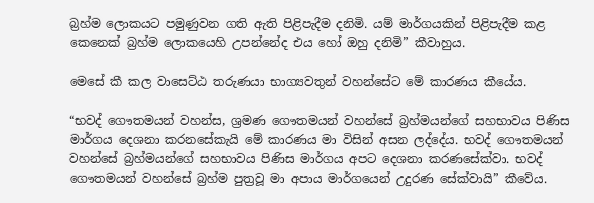බ්‍රහ්ම ලොකයට පමුණුවන ගති ඇති පිළිපැදීම දනිමි. යම් මාර්ගයකින් පිළිපැදීම කළ කෙනෙක් බ්‍රහ්ම ලොකයෙහි උපන්නේද එය හෝ ඔහු දනිමි” කීවාහුය.

මෙසේ කී කල වාසෙට්ඨ තරුණයා භාග්‍යවතුන් වහන්සේට මේ කාරණය කීයේය.

“භවද් ගෞතමයන් වහන්ස, ශ්‍රමණ ගෞතමයන් වහන්සේ බ්‍රහ්මයන්ගේ සහභාවය පිණිස මාර්ගය දෙශනා කරනසේකැයි මේ කාරණය මා විසින් අසන ලද්දේය. භවද් ගෞතමයන් වහන්සේ බ්‍රහ්මයන්ගේ සහභාවය පිණිස මාර්ගය අපට දෙශනා කරණසේක්වා. භවද් ගෞතමයන් වහන්සේ බ්‍රහ්ම පුත්‍රවූ මා අපාය මාර්ගයෙන් උදුරණ සේක්වායි” කීවේය.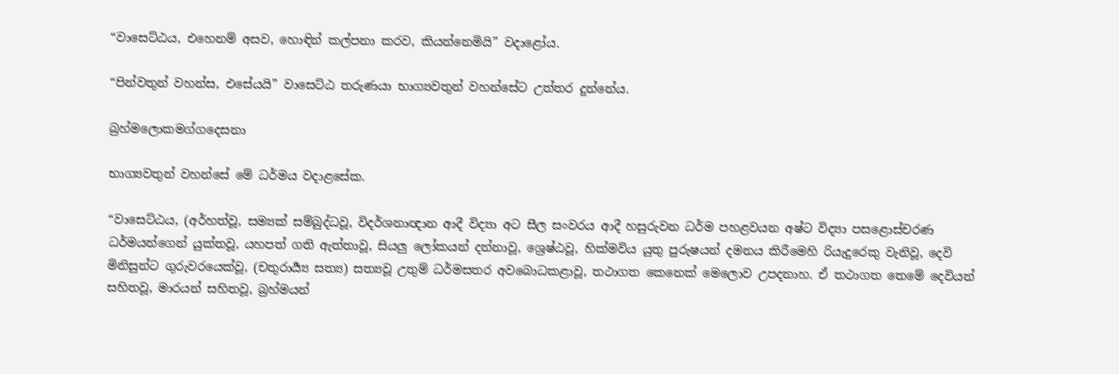“වාසෙට්ඨය, එහෙනම් අසව, හොඳින් කල්පනා කරව, කියන්නෙමියි” වදාළෝය.

“පින්වතුන් වහන්ස, එසේයයි” වාසෙට්ඨ තරුණයා භාග්‍යවතුන් වහන්සේට උත්තර දුන්නේය.

බ්‍රහ්මලොකමග්ගදෙසනා

භාග්‍යවතුන් වහන්සේ මේ ධර්මය වදාළසේක.

“වාසෙට්ඨය, (අර්හත්වූ, සම්‍යක් සම්බුද්ධවූ, විදර්ශනාඥාන ආදී විද්‍යා අට සීල සංවරය ආදී හසුරුවන ධර්ම පහළවයන අෂ්ට විද්‍යා පසළොස්චරණ ධර්මයන්ගෙන් යුක්තවූ, යහපත් ගති ඇත්තාවූ, සියලු ලෝකයන් දන්නාවූ, ශ්‍රෙෂ්ඨවූ, හික්මවිය යුතු පුරුෂයන් දමනය කිරීමෙහි රියැදුරෙකු වැනිවූ, දෙවි මිනිසුන්ට ගුරුවරයෙක්වූ, (චතුරාර්‍ය්‍ය සත්‍ය) සත්‍යවූ උතුම් ධර්මසතර අවබොධකළාවූ, තථාගත කෙනෙක් මෙලොව උපදනාහ. ඒ තථාගත තෙමේ දෙවියන් සහිතවූ, මාරයන් සහිතවූ, බ්‍රහ්මයන්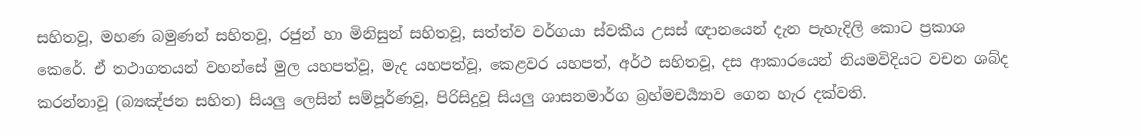සහිතවූ, මහණ බමුණන් සහිතවූ, රජුන් හා මිනිසුන් සහිතවූ, සත්ත්ව වර්ගයා ස්වකීය උසස් ඥානයෙන් දැන පැහැදිලි කොට ප්‍රකාශ කෙරේ. ඒ තථාගතයන් වහන්සේ මුල යහපත්වූ, මැද යහපත්වූ, කෙළවර යහපත්, අර්ථ සහිතවූ, දස ආකාරයෙන් නියමවිදියට වචන ශබ්ද කරන්නාවූ (බ්‍යඤ්ජන සහිත) සියලු ලෙසින් සම්පූර්ණවූ, පිරිසිදුවූ සියලු ශාසනමාර්ග බ්‍රහ්මචර්‍ය්‍යාව ගෙන හැර දක්වති.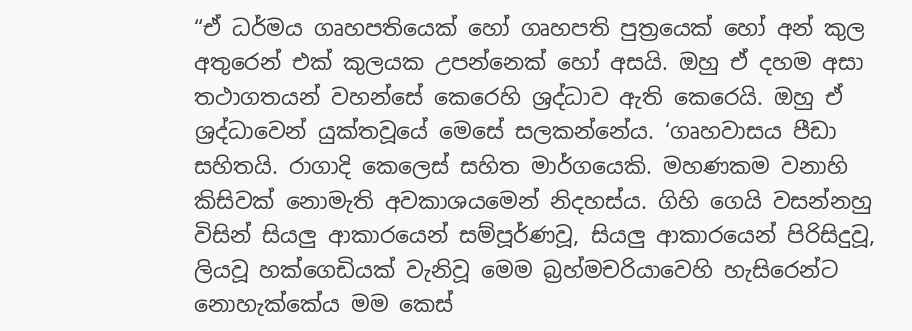“ඒ ධර්මය ගෘහපතියෙක් හෝ ගෘහපති පුත්‍රයෙක් හෝ අන් කුල අතුරෙන් එක් කුලයක උපන්නෙක් හෝ අසයි. ඔහු ඒ දහම අසා තථාගතයන් වහන්සේ කෙරෙහි ශ්‍රද්ධාව ඇති කෙරෙයි. ඔහු ඒ ශ්‍රද්ධාවෙන් යුක්තවූයේ මෙසේ සලකන්නේය. ‘ගෘහවාසය පීඩා සහිතයි. රාගාදි කෙලෙස් සහිත මාර්ගයෙකි. මහණකම වනාහි කිසිවක් නොමැති අවකාශයමෙන් නිදහස්ය. ගිහි ගෙයි වසන්නහු විසින් සියලු ආකාරයෙන් සම්පූර්ණවූ, සියලු ආකාරයෙන් පිරිසිදුවූ, ලියවූ හක්ගෙඩියක් වැනිවූ මෙම බ්‍රහ්මචරියාවෙහි හැසිරෙන්ට නොහැක්කේය මම කෙස්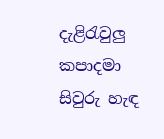දැළිරැවුලු කපාදමා සිවුරු හැඳ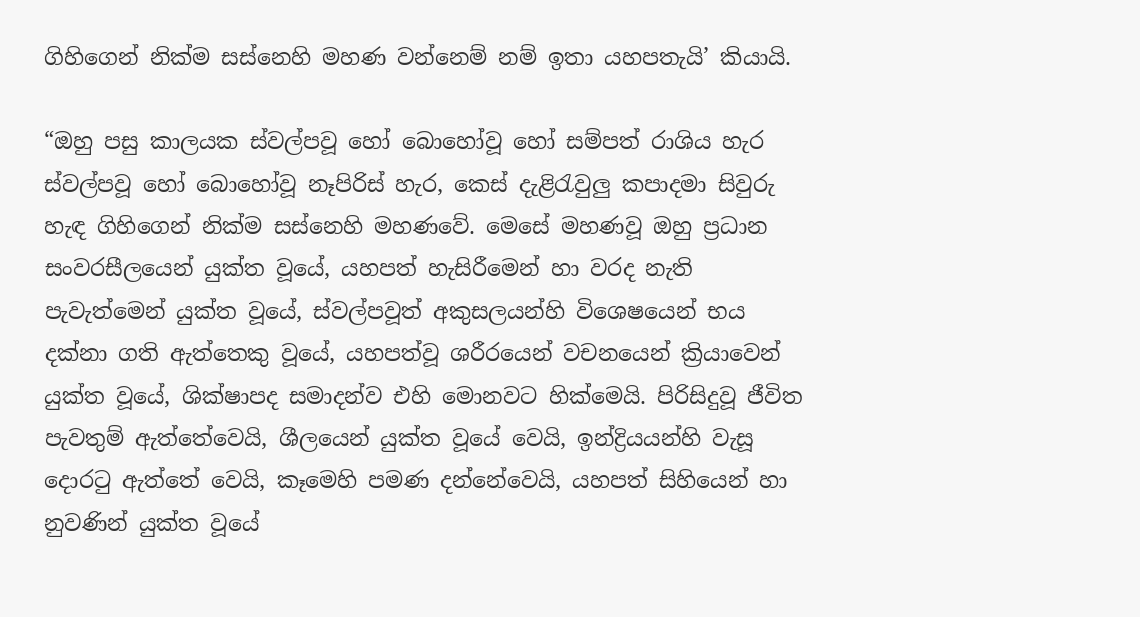ගිහිගෙන් නික්ම සස්නෙහි මහණ වන්නෙම් නම් ඉතා යහපතැයි’ කියායි.

“ඔහු පසු කාලයක ස්වල්පවූ හෝ බොහෝවූ හෝ සම්පත් රාශිය හැර ස්වල්පවූ හෝ බොහෝවූ නෑපිරිස් හැර, කෙස් දැළිරැවුලු කපාදමා සිවුරු හැඳ ගිහිගෙන් නික්ම සස්නෙහි මහණවේ. මෙසේ මහණවූ ඔහු ප්‍රධාන සංවරසීලයෙන් යුක්ත වූයේ, යහපත් හැසිරීමෙන් හා වරද නැති පැවැත්මෙන් යුක්ත වූයේ, ස්වල්පවූත් අකුසලයන්හි විශෙෂයෙන් භය දක්නා ගති ඇත්තෙකු වූයේ, යහපත්වූ ශරීරයෙන් වචනයෙන් ක්‍රියාවෙන් යුක්ත වූයේ, ශික්ෂාපද සමාදන්ව එහි මොනවට හික්මෙයි. පිරිසිදුවූ ජීවිත පැවතුම් ඇත්තේවෙයි, ශීලයෙන් යුක්ත වූයේ වෙයි, ඉන්ද්‍රියයන්හි වැසූ දොරටු ඇත්තේ වෙයි, කෑමෙහි පමණ දන්නේවෙයි, යහපත් සිහියෙන් හා නුවණින් යුක්ත වූයේ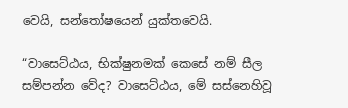වෙයි, සන්තෝෂයෙන් යුක්තවෙයි.

“වාසෙට්ඨය, භික්ෂුනමක් කෙසේ නම් සීල සම්පන්න වේද? වාසෙට්ඨය, මේ සස්නෙහිවූ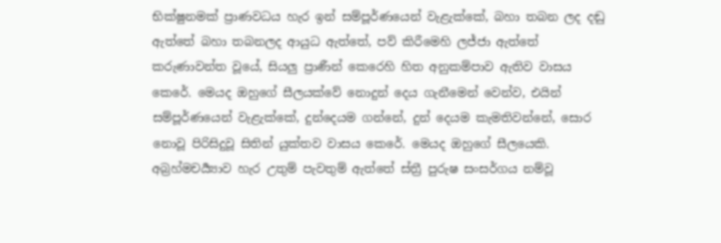භික්ෂුනමක් ප්‍රාණවධය හැර ඉන් සම්පූර්ණයෙන් වැළැක්කේ, බහා තබන ලද දඬු ඇත්තේ බහා තබනලද ආයුධ ඇත්තේ, පව් කිරීමෙහි ලජ්ජා ඇත්තේ කරුණාවන්ත වූයේ, සියලු ප්‍රාණීන් කෙරෙහි හිත අනුකම්පාව ඇතිව වාසය කෙරේ. මෙයද ඔහුගේ සීලයක්වේ නොදුන් දෙය ගැනීමෙන් වෙන්ව, එයින් සම්පූර්ණයෙන් වැළැක්කේ, දුන්දෙයම ගන්නේ, දුන් දෙයම කැමතිවන්නේ, සොර නොවූ පිරිසිදුවූ සිතින් යුක්තව වාසය කෙරේ. මෙයද ඔහුගේ සීලයෙකි. අබ්‍රහ්මචර්‍ය්‍යාව හැර උතුම් පැවතුම් ඇත්තේ ස්ත්‍රී පුරුෂ සංසර්ගය නම්වූ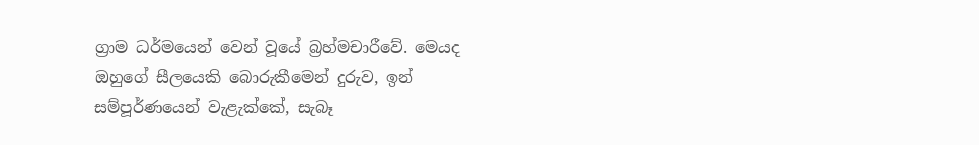ග්‍රාම ධර්මයෙන් වෙන් වූයේ බ්‍රහ්මචාරීවේ. මෙයද ඔහුගේ සීලයෙකි බොරුකීමෙන් දුරුව, ඉන් සම්පූර්ණයෙන් වැළැක්කේ, සැබෑ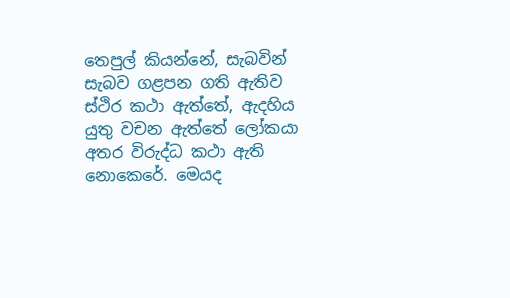තෙපුල් කියන්නේ, සැබවින් සැබව ගළපන ගති ඇතිව ස්ථිර කථා ඇත්තේ, ඇදහිය යුතු වචන ඇත්තේ ලෝකයා අතර විරුද්ධ කථා ඇති නොකෙරේ. මෙයද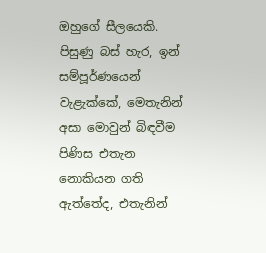ඔහුගේ සීලයෙකි. පිසුණු බස් හැර, ඉන් සම්පූර්ණයෙන් වැළැක්කේ, මෙතැනින් අසා මොවුන් බිඳවීම පිණිස එතැන නොකියන ගති ඇත්තේද, එතැනින්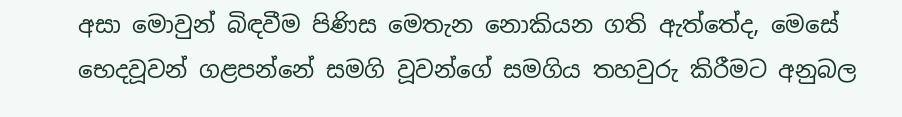අසා මොවුන් බිඳවීම පිණිස මෙතැන නොකියන ගති ඇත්තේද, මෙසේ භෙදවූවන් ගළපන්නේ සමගි වූවන්ගේ සමගිය තහවුරු කිරීමට අනුබල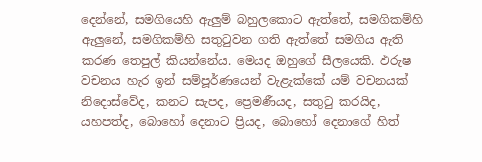දෙන්නේ, සමගියෙහි ඇලුම් බහුලකොට ඇත්තේ, සමගිකම්හි ඇලුනේ, සමගිකම්හි සතුටුවන ගති ඇත්තේ සමගිය ඇති කරණ තෙපුල් කියන්නේය. මෙයද ඔහුගේ සීලයෙකි. ඵරුෂ වචනය හැර ඉන් සම්පූර්ණයෙන් වැළැක්කේ යම් වචනයක් නිදොස්වේද, කනට සැපද, ප්‍රෙමණීයද, සතුටු කරයිද, යහපත්ද, බොහෝ දෙනාට ප්‍රියද, බොහෝ දෙනාගේ හිත්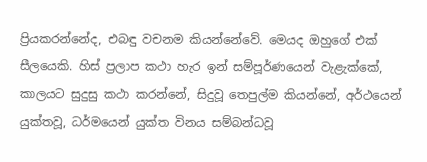ප්‍රියකරන්නේද, එබඳු වචනම කියන්නේවේ. මෙයද ඔහුගේ එක් සීලයෙකි. හිස් ප්‍රලාප කථා හැර ඉන් සම්පූර්ණයෙන් වැළැක්කේ, කාලයට සුදුසු කථා කරන්නේ, සිදුවූ තෙපුල්ම කියන්නේ, අර්ථයෙන් යුක්තවූ, ධර්මයෙන් යුක්ත විනය සම්බන්ධවූ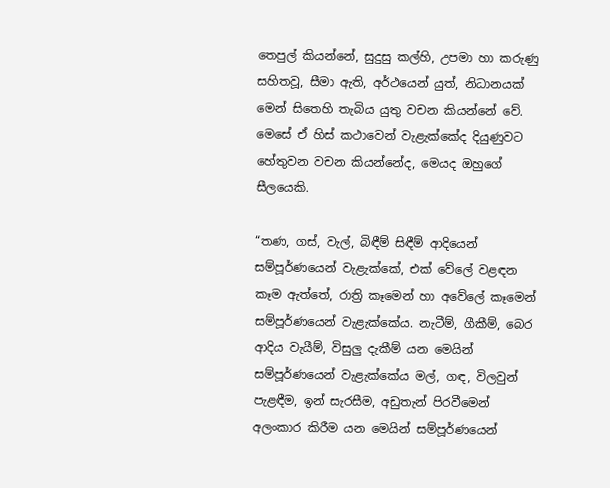තෙපුල් කියන්නේ, සුදුසු කල්හි, උපමා හා කරුණු සහිතවූ, සීමා ඇති, අර්ථයෙන් යුත්, නිධානයක් මෙන් සිතෙහි තැබිය යුතු වචන කියන්නේ වේ. මෙසේ ඒ හිස් කථාවෙන් වැළැක්කේද දියුණුවට හේතුවන වචන කියන්නේද, මෙයද ඔහුගේ සීලයෙකි.

“තණ, ගස්, වැල්, බිඳීම් සිඳීම් ආදියෙන් සම්පූර්ණයෙන් වැළැක්කේ, එක් වේලේ වළඳන කෑම ඇත්තේ, රාත්‍රි කෑමෙන් හා අවේලේ කෑමෙන් සම්පූර්ණයෙන් වැළැක්කේය. නැටීම්, ගීකීම්, බෙර ආදිය වැයීම්, විසුලු දැකීම් යන මෙයින් සම්පූර්ණයෙන් වැළැක්කේය මල්, ගඳ, විලවුන් පැළඳීම, ඉන් සැරසීම, අඩුතැන් පිරවීමෙන් අලංකාර කිරීම යන මෙයින් සම්පූර්ණයෙන්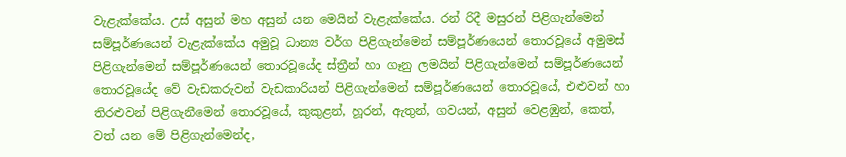වැළැක්කේය. උස් අසුන් මහ අසුන් යන මෙයින් වැළැක්කේය. රන් රිදී මසුරන් පිළිගැන්මෙන් සම්පූර්ණයෙන් වැළැක්කේය අමුවූ ධාන්‍ය වර්ග පිළිගැන්මෙන් සම්පූර්ණයෙන් තොරවූයේ අමුමස් පිළිගැන්මෙන් සම්පූර්ණයෙන් තොරවූයේද ස්ත්‍රීන් හා ගෑනු ලමයින් පිළිගැන්මෙන් සම්පූර්ණයෙන් තොරවූයේද වේ වැඩකරුවන් වැඩකාරියන් පිළිගැන්මෙන් සම්පූර්ණයෙන් තොරවූයේ, එළුවන් හා තිරළුවන් පිළිගැනීමෙන් තොරවූයේ, කුකුළන්, හූරන්, ඇතුන්, ගවයන්, අසුන් වෙළඹුන්, කෙත්, වත් යන මේ පිළිගැන්මෙන්ද,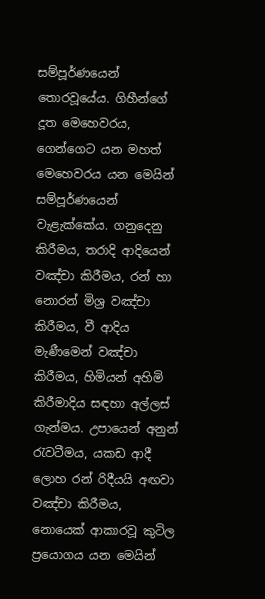සම්පූර්ණයෙන් තොරවූයේය. ගිහීන්ගේ දූත මෙහෙවරය, ගෙන්ගෙට යන මහත් මෙහෙවරය යන මෙයින් සම්පූර්ණයෙන් වැළැක්කේය. ගනුදෙනු කිරීමය, තරාදි ආදියෙන් වඤ්චා කිරීමය, රන් හා නොරන් මිශ්‍ර වඤ්චා කිරීමය, වී ආදිය මැණීමෙන් වඤ්චා කිරීමය, හිමියන් අහිමි කිරීමාදිය සඳහා අල්ලස් ගැන්මය. උපායෙන් අනුන් රැවටීමය, යකඩ ආදී ලොහ රන් රිදීයයි අඟවා වඤ්චා කිරීමය, නොයෙක් ආකාරවූ කුටිල ප්‍රයොගය යන මෙයින්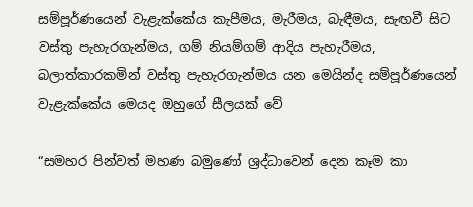සම්පූර්ණයෙන් වැළැක්කේය කැපීමය, මැරීමය, බැඳීමය, සැඟවී සිට වස්තු පැහැරගැන්මය, ගම් නියම්ගම් ආදිය පැහැරීමය, බලාත්කාරකමින් වස්තු පැහැරගැන්මය යන මෙයින්ද සම්පූර්ණයෙන් වැළැක්කේය මෙයද ඔහුගේ සීලයක් වේ

“සමහර පින්වත් මහණ බමුණෝ ශ්‍රද්ධාවෙන් දෙන කෑම කා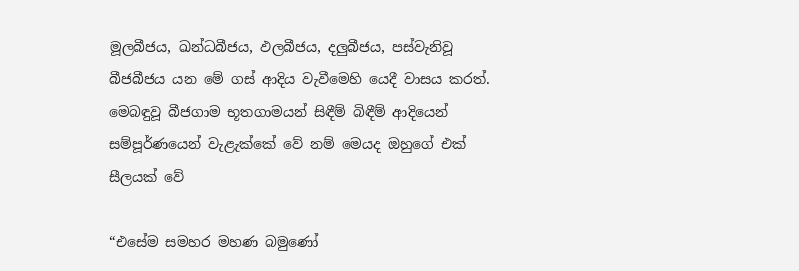මූලබීජය, ඛන්ධබීජය, ඵලබීජය, දලුබීජය, පස්වැනිවූ බීජබීජය යන මේ ගස් ආදිය වැවීමෙහි යෙදී වාසය කරත්. මෙබඳුවූ බීජගාම භූතගාමයන් සිඳීම් බිඳීම් ආදියෙන් සම්පූර්ණයෙන් වැළැක්කේ වේ නම් මෙයද ඔහුගේ එක් සීලයක් වේ

“එසේම සමහර මහණ බමුණෝ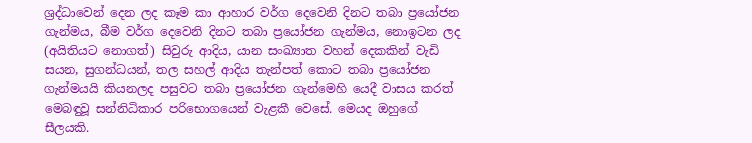ශ්‍රද්ධාවෙන් දෙන ලද කෑම කා ආහාර වර්ග දෙවෙනි දිනට තබා ප්‍රයෝජන ගැන්මය, බීම වර්ග දෙවෙනි දිනට තබා ප්‍රයෝජන ගැන්මය, නොඉටන ලද (අයිතියට නොගත්) සිවුරු ආදිය, යාන සංඛ්‍යාත වහන් දෙකකින් වැඩි සයන, සුගන්ධයන්, තල සහල් ආදිය තැන්පත් කොට තබා ප්‍රයෝජන ගැන්මයයි කියනලද පසුවට තබා ප්‍රයෝජන ගැන්මෙහි යෙදී වාසය කරත් මෙබඳුවූ සන්නිධිකාර පරිභොගයෙන් වැළකී වෙසේ. මෙයද ඔහුගේ සීලයකි.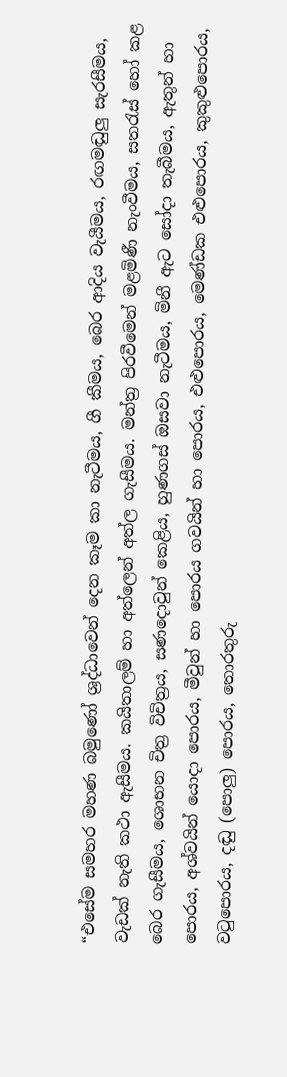“එසේම සමහර මහණ බමුණෝ ශ්‍රද්ධාවෙන් දෙන කෑම කා නැටීමය, ගී කීමය, බෙර ආදිය වැයීමය, රඟමඬුලු සැරසීමය, වැඩක් නැති කථා ඇසීමය. කයිතාලම් හා අත්ලෙන් අත්ල ගැසීමය. මන්ත්‍ර පිරවීමෙන් මළමිණී නැංවීමය, සතරැස් හෝ කළ බෙර ගැසීමය, ශොභන චිත්‍ර විචිත්‍රය, සණදොවුන් කෙළිය, හුණගස් ඔසවා නැටීමය, මිනී ඇට සෝදා තැබීමය, ඇතුන් හා පොරය, අශ්වයින් යොදා පොරය, මීවුන් හා පොරය ගවයින් හා පොරය, එළුපොරය, මෙණ්ඩක එළුපොරය, කුකුළුපොරය, වටුපොරය, දඬු (පොලු) පොරය, තොරතුරු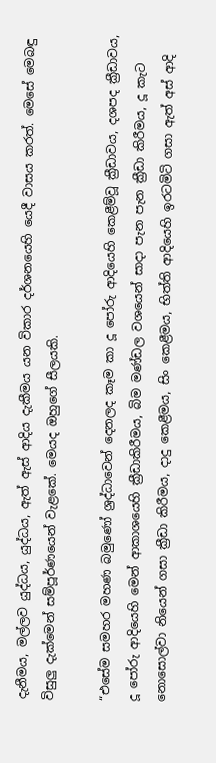දැනීමය, මල්ලව යුද්ධය, යුද්ධය, ඇත් ඇස් ආදිය දැකීමය යන විකාර දර්ශනයෙහි යෙදී වාසය කරත්. මෙසේ මෙබඳු විසුලු දැක්මෙන් සම්පූර්ණයෙන් වැළකේ. මෙයද ඔහුගේ සීලයකි.

“එසේම සමහර මහණ බමුණෝ ශ්‍රද්ධාවෙන් දෙනලද කෑම කා දූ පෝරු ආදියෙහි කෙළීම්වූ ක්‍රීඩාවය, දශපද ක්‍රීඩාවය, දූ පෝරු ආදියෙහි මෙන් ආකාශයෙහි ක්‍රීඩාකිරීමය, බිම මණ්ඩල වශයෙන් සාදා පැන පැන ක්‍රීඩා කිරීමය, දූ කැට නොසොල්වා නියෙන් ගසා ක්‍රීඩා කිරීමය, දාදු කෙළීමය, සිං කෙළීමය, භිත්ති ආදියෙහි ඉරටමිටි ගසා ඇත් අස් ආදි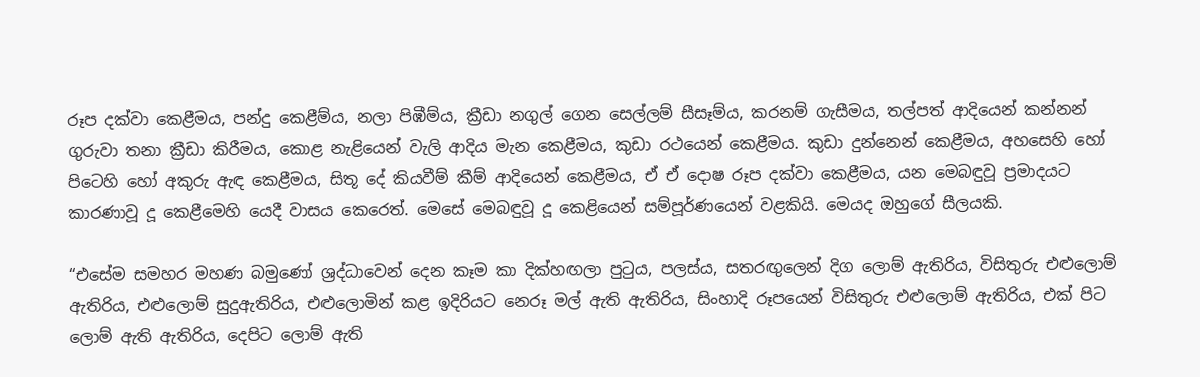රූප දක්වා කෙළීමය, පන්දු කෙළීම්ය, නලා පිඹීම්ය, ක්‍රීඩා නගුල් ගෙන සෙල්ලම් සීසෑම්ය, කරනම් ගැසීමය, තල්පත් ආදියෙන් කන්නන් ගුරුවා තනා ක්‍රීඩා කිරීමය, කොළ නැළියෙන් වැලි ආදිය මැන කෙළීමය, කුඩා රථයෙන් කෙළීමය. කුඩා දුන්නෙන් කෙළීමය, අහසෙහි හෝ පිටෙහි හෝ අකුරු ඇඳ කෙළීමය, සිතූ දේ කියවීම් කීම් ආදියෙන් කෙළීමය, ඒ ඒ දොෂ රූප දක්වා කෙළීමය, යන මෙබඳුවූ ප්‍රමාදයට කාරණාවූ දූ කෙළීමෙහි යෙදී වාසය කෙරෙත්. මෙසේ මෙබඳුවූ දූ කෙළියෙන් සම්පූර්ණයෙන් වළකියි. මෙයද ඔහුගේ සීලයකි.

“එසේම සමහර මහණ බමුණෝ ශ්‍රද්ධාවෙන් දෙන කෑම කා දික්හඟලා පුටුය, පලස්ය, සතරඟුලෙන් දිග ලොම් ඇතිරිය, විසිතුරු එළුලොම් ඇතිරිය, එළුලොම් සුදුඇතිරිය, එළුලොමින් කළ ඉදිරියට නෙරූ මල් ඇති ඇතිරිය, සිංහාදි රූපයෙන් විසිතුරු එළුලොම් ඇතිරිය, එක් පිට ලොම් ඇති ඇතිරිය, දෙපිට ලොම් ඇති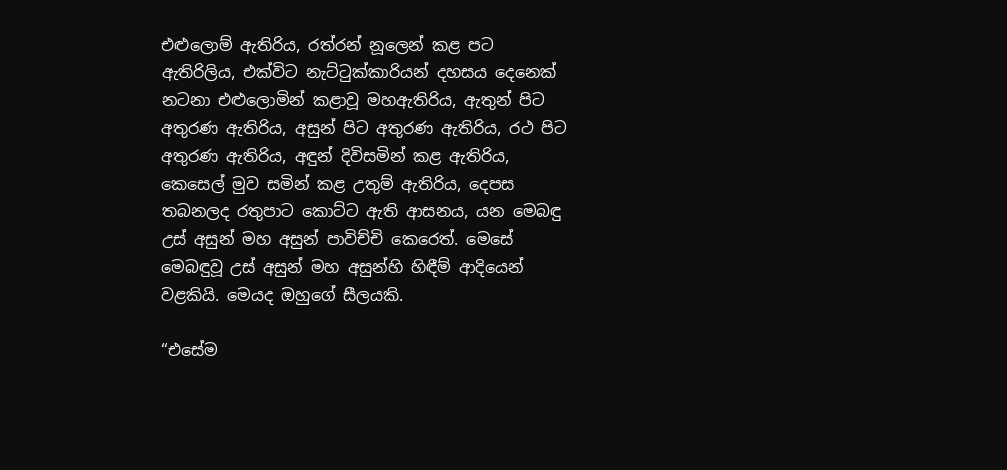එළුලොම් ඇතිරිය, රත්රන් නූලෙන් කළ පට ඇතිරිලිය, එක්විට නැට්ටුක්කාරියන් දහසය දෙනෙක් නටනා එළුලොමින් කළාවූ මහඇතිරිය, ඇතුන් පිට අතුරණ ඇතිරිය, අසුන් පිට අතුරණ ඇතිරිය, රථ පිට අතුරණ ඇතිරිය, අඳුන් දිවිසමින් කළ ඇතිරිය, කෙසෙල් මුව සමින් කළ උතුම් ඇතිරිය, දෙපස තබනලද රතුපාට කොට්ට ඇති ආසනය, යන මෙබඳු උස් අසුන් මහ අසුන් පාවිච්චි කෙරෙත්. මෙසේ මෙබඳුවූ උස් අසුන් මහ අසුන්හි හිඳීම් ආදියෙන් වළකියි. මෙයද ඔහුගේ සීලයකි.

“එසේම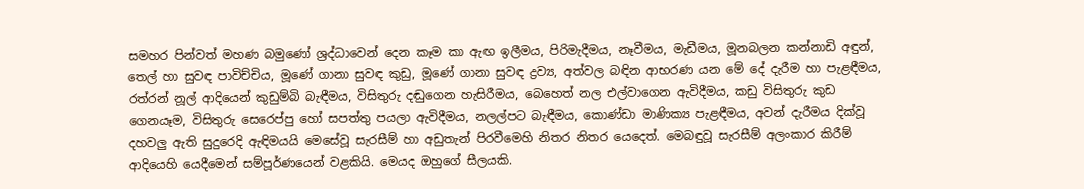සමහර පින්වත් මහණ බමුණෝ ශ්‍රද්ධාවෙන් දෙන කෑම කා ඇඟ ඉලීමය, පිරිමැදීමය, නෑවීමය, මැඩීමය, මූනබලන කන්නාඩි අඳුන්, තෙල් හා සුවඳ පාවිච්චිය, මූණේ ගානා සුවඳ කුඩු, මූණේ ගානා සුවඳ ද්‍රව්‍ය, අත්වල බඳින ආභරණ යන මේ දේ දැරීම හා පැළඳීමය, රත්රන් නූල් ආදියෙන් කුඩුම්බි බැඳීමය, විසිතුරු දඬුගෙන හැසිරීමය, බෙහෙත් නල එල්වාගෙන ඇවිදීමය, කඩු විසිතුරු කුඩ ගෙනයෑම, විසිතුරු සෙරෙප්පු හෝ සපත්තු පයලා ඇවිදීමය, නලල්පට බැඳීමය, කොණ්ඩා මාණික්‍ය පැළඳීමය, අවන් දැරීමය දික්වූ දහවලු ඇති සුදුරෙදි ඇඳිමයයි මෙසේවූ සැරසීම් හා අඩුතැන් පිරවීමෙහි නිතර නිතර යෙදෙත්. මෙබඳුවූ සැරසීම් අලංකාර කිරීම් ආදියෙහි යෙදීමෙන් සම්පූර්ණයෙන් වළකියි. මෙයද ඔහුගේ සීලයකි.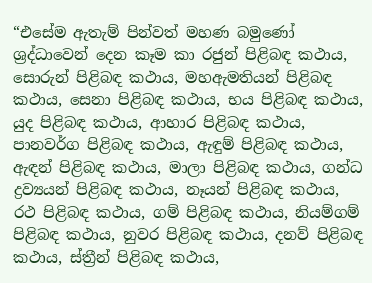“එසේම ඇතැම් පින්වත් මහණ බමුණෝ ශ්‍රද්ධාවෙන් දෙන කෑම කා රජුන් පිළිබඳ කථාය, සොරුන් පිළිබඳ කථාය, මහඇමතියන් පිළිබඳ කථාය, සෙනා පිළිබඳ කථාය, භය පිළිබඳ කථාය, යුද පිළිබඳ කථාය, ආහාර පිළිබඳ කථාය, පානවර්ග පිළිබඳ කථාය, ඇඳුම් පිළිබඳ කථාය, ඇඳන් පිළිබඳ කථාය, මාලා පිළිබඳ කථාය, ගන්ධ ද්‍රව්‍යයන් පිළිබඳ කථාය, නෑයන් පිළිබඳ කථාය, රථ පිළිබඳ කථාය, ගම් පිළිබඳ කථාය, නියම්ගම් පිළිබඳ කථාය, නුවර පිළිබඳ කථාය, දනව් පිළිබඳ කථාය, ස්ත්‍රීන් පිළිබඳ කථාය,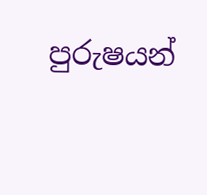පුරුෂයන්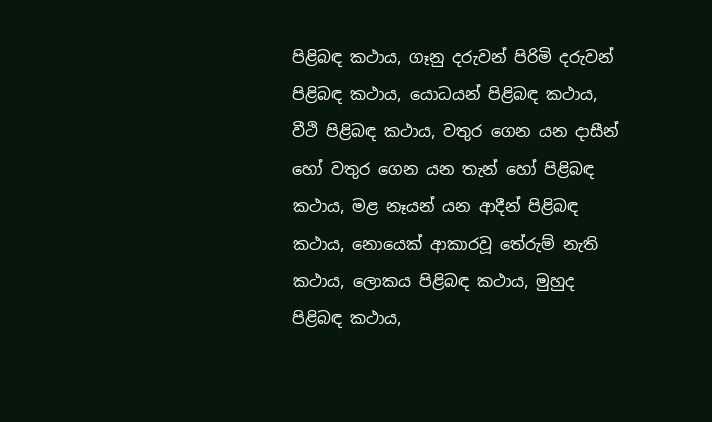පිළිබඳ කථාය, ගෑනු දරුවන් පිරිමි දරුවන් පිළිබඳ කථාය, යොධයන් පිළිබඳ කථාය, වීථි පිළිබඳ කථාය, වතුර ගෙන යන දාසීන් හෝ වතුර ගෙන යන තැන් හෝ පිළිබඳ කථාය, මළ නෑයන් යන ආදීන් පිළිබඳ කථාය, නොයෙක් ආකාරවූ තේරුම් නැති කථාය, ලොකය පිළිබඳ කථාය, මුහුද පිළිබඳ කථාය,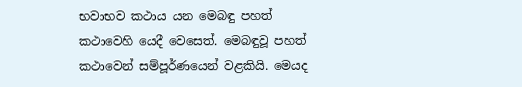භවාභව කථාය යන මෙබඳු පහත් කථාවෙහි යෙදී වෙසෙත්. මෙබඳුවූ පහත් කථාවෙන් සම්පූර්ණයෙන් වළකියි. මෙයද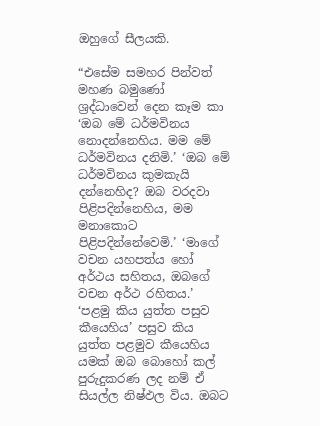ඔහුගේ සීලයකි.

“එසේම සමහර පින්වත් මහණ බමුණෝ ශ්‍රද්ධාවෙන් දෙන කෑම කා ‘ඔබ මේ ධර්මවිනය නොදන්නෙහිය. මම මේ ධර්මවිනය දනිමි.’ ‘ඔබ මේ ධර්මවිනය කුමකැයි දන්නෙහිද? ඔබ වරදවා පිළිපදින්නෙහිය, මම මනාකොට පිළිපදින්නේවෙමි.’ ‘මාගේ වචන යහපත්ය හෝ අර්ථය සහිතය, ඔබගේ වචන අර්ථ රහිතය.’ ‘පළමු කිය යුත්ත පසුව කීයෙහිය’ පසුව කිය යුත්ත පළමුව කීයෙහිය යමක් ඔබ බොහෝ කල් පුරුදුකරණ ලද නම් ඒ සියල්ල නිෂ්ඵල විය. ඔබට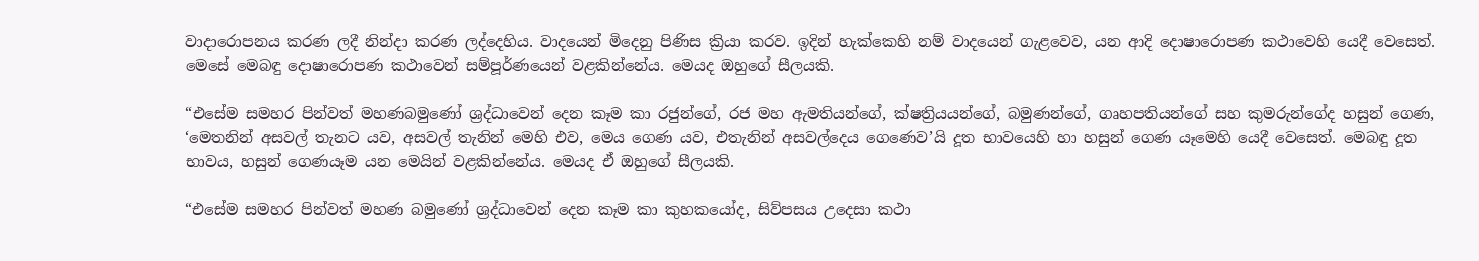වාදාරොපනය කරණ ලදී නින්දා කරණ ලද්දෙහිය. වාදයෙන් මිදෙනු පිණිස ක්‍රියා කරව. ඉදින් හැක්කෙහි නම් වාදයෙන් ගැළවෙව, යන ආදි දොෂාරොපණ කථාවෙහි යෙදී වෙසෙත්. මෙසේ මෙබඳු දොෂාරොපණ කථාවෙන් සම්පූර්ණයෙන් වළකින්නේය. මෙයද ඔහුගේ සීලයකි.

“එසේම සමහර පින්වත් මහණබමුණෝ ශ්‍රද්ධාවෙන් දෙන කෑම කා රජුන්ගේ, රජ මහ ඇමතියන්ගේ, ක්ෂත්‍රියයන්ගේ, බමුණන්ගේ, ගෘහපතියන්ගේ සහ කුමරුන්ගේද හසුන් ගෙණ, ‘මෙතනින් අසවල් තැනට යව, අසවල් තැනින් මෙහි එව, මෙය ගෙණ යව, එතැනින් අසවල්දෙය ගෙණෙව’යි දූත භාවයෙහි හා හසුන් ගෙණ යෑමෙහි යෙදී වෙසෙත්. මෙබඳු දූත භාවය, හසුන් ගෙණයෑම යන මෙයින් වළකින්නේය. මෙයද ඒ ඔහුගේ සීලයකි.

“එසේම සමහර පින්වත් මහණ බමුණෝ ශ්‍රද්ධාවෙන් දෙන කෑම කා කුහකයෝද, සිව්පසය උදෙසා කථා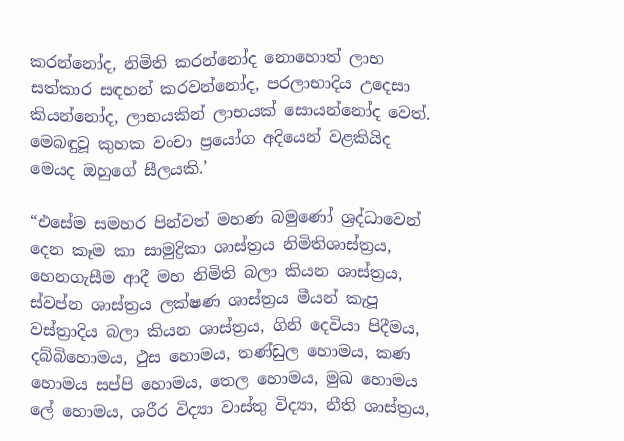කරන්නෝද, නිමිති කරන්නෝද නොහොත් ලාභ සත්කාර සඳහන් කරවන්නෝද, පරලාභාදිය උදෙසා කියන්නෝද, ලාභයකින් ලාභයක් සොයන්නෝද වෙත්. මෙබඳුවූ කුහක වංචා ප්‍රයෝග අදියෙන් වළකියිද මෙයද ඔහුගේ සීලයකි.’

“එසේම සමහර පින්වත් මහණ බමුණෝ ශ්‍රද්ධාවෙන් දෙන කෑම කා සාමුද්‍රිකා ශාස්ත්‍රය නිමිතිශාස්ත්‍රය, හෙනගැසීම ආදී මහ නිමිති බලා කියන ශාස්ත්‍රය, ස්වප්න ශාස්ත්‍රය ලක්ෂණ ශාස්ත්‍රය මීයන් කැපූ වස්ත්‍රාදිය බලා කියන ශාස්ත්‍රය, ගිනි දෙවියා පිදීමය, දබ්බිහොමය, ථුස හොමය, තණ්ඩුල හොමය, කණ හොමය සප්පි හොමය, තෙල හොමය, මුඛ හොමය ලේ හොමය, ශරීර විද්‍යා වාස්තු විද්‍යා, නීති ශාස්ත්‍රය,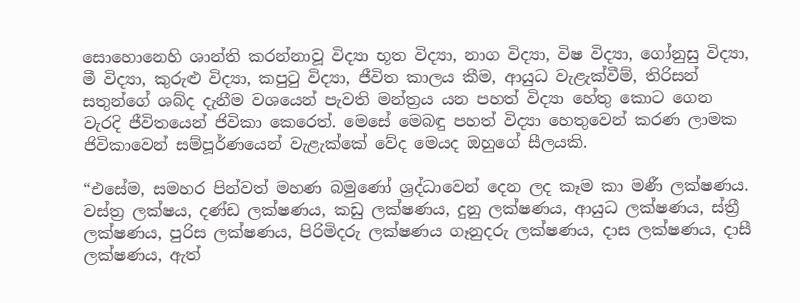සොහොනෙහි ශාන්ති කරන්නාවූ විද්‍යා භූත විද්‍යා, නාග විද්‍යා, විෂ විද්‍යා, ගෝනුසු විද්‍යා, මී විද්‍යා, කුරුළු විද්‍යා, කපුටු විද්‍යා, ජීවිත කාලය කීම, ආයුධ වැළැක්වීම්, තිරිසන් සතුන්ගේ ශබ්ද දැනීම වශයෙන් පැවති මන්ත්‍රය යන පහත් විද්‍යා හේතු කොට ගෙන වැරදි ජීවිතයෙන් ජිවිකා කෙරෙත්. මෙසේ මෙබඳු පහත් විද්‍යා හෙතුවෙන් කරණ ලාමක ජිවිකාවෙන් සම්පූර්ණයෙන් වැළැක්කේ වේද මෙයද ඔහුගේ සීලයකි.

“එසේම, සමහර පින්වත් මහණ බමුණෝ ශ්‍රද්ධාවෙන් දෙන ලද කෑම කා මණී ලක්ෂණය. වස්ත්‍ර ලක්ෂය, දණ්ඩ ලක්ෂණය, කඩු ලක්ෂණය, දුනු ලක්ෂණය, ආයුධ ලක්ෂණය, ස්ත්‍රී ලක්ෂණය, පුරිස ලක්ෂණය, පිරිමිදරු ලක්ෂණය ගෑනුදරු ලක්ෂණය, දාස ලක්ෂණය, දාසී ලක්ෂණය, ඇත්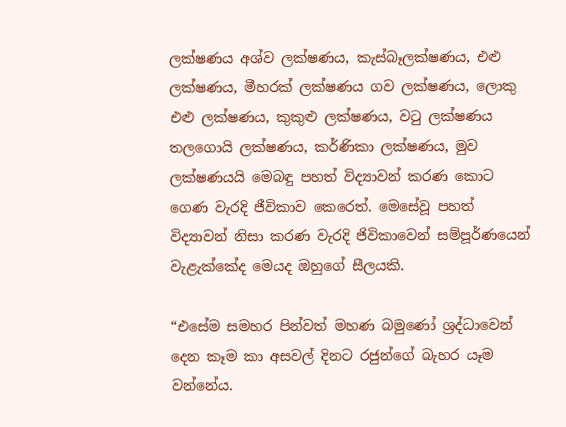ලක්ෂණය අශ්ව ලක්ෂණය, කැස්බෑලක්ෂණය, එළු ලක්ෂණය, මීහරක් ලක්ෂණය ගව ලක්ෂණය, ලොකු එළු ලක්ෂණය, කුකුළු ලක්ෂණය, වටු ලක්ෂණය තලගොයි ලක්ෂණය, කර්ණිකා ලක්ෂණය, මුව ලක්ෂණයයි මෙබඳු පහත් විද්‍යාවන් කරණ කොට ගෙණ වැරදි ජීවිකාව කෙරෙත්. මෙසේවූ පහත් විද්‍යාවන් නිසා කරණ වැරදි ජිවිකාවෙන් සම්පූර්ණයෙන් වැළැක්කේද මෙයද ඔහුගේ සීලයකි.

“එසේම සමහර පින්වත් මහණ බමුණෝ ශ්‍රද්ධාවෙන් දෙන කෑම කා අසවල් දිනට රජුන්ගේ බැහර යෑම වන්නේය.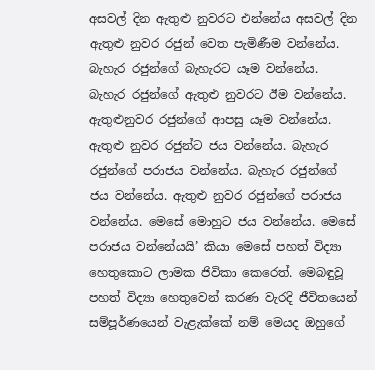අසවල් දින ඇතුළු නුවරට එන්නේය අසවල් දින ඇතුළු නුවර රජුන් වෙත පැමිණීම වන්නේය. බැහැර රජුන්ගේ බැහැරට යෑම වන්නේය. බැහැර රජුන්ගේ ඇතුළු නුවරට ඊම වන්නේය. ඇතුළුනුවර රජුන්ගේ ආපසු යෑම වන්නේය. ඇතුළු නුවර රජුන්ට ජය වන්නේය. බැහැර රජුන්ගේ පරාජය වන්නේය. බැහැර රජුන්ගේ ජය වන්නේය. ඇතුළු නුවර රජුන්ගේ පරාජය වන්නේය. මෙසේ මොහුට ජය වන්නේය. මෙසේ පරාජය වන්නේයයි’ කියා මෙසේ පහත් විද්‍යා හෙතුකොට ලාමක ජිවිකා කෙරෙත්. මෙබඳුවූ පහත් විද්‍යා හෙතුවෙන් කරණ වැරදි ජීවිතයෙන් සම්පූර්ණයෙන් වැළැක්කේ නම් මෙයද ඔහුගේ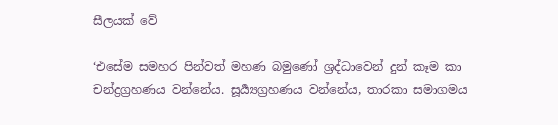සීලයක් වේ

‘එසේම සමහර පින්වත් මහණ බමුණෝ ශ්‍රද්ධාවෙන් දුන් කෑම කා චන්ද්‍රග්‍රහණය වන්නේය. සූර්‍ය්‍යග්‍රහණය වන්නේය, තාරකා සමාගමය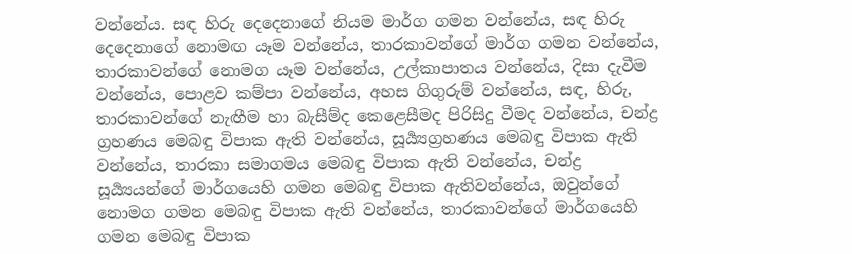වන්නේය. සඳ හිරු දෙදෙනාගේ නියම මාර්ග ගමන වන්නේය, සඳ හිරු දෙදෙනාගේ නොමඟ යෑම වන්නේය, තාරකාවන්ගේ මාර්ග ගමන වන්නේය, තාරකාවන්ගේ නොමග යෑම වන්නේය, උල්කාපාතය වන්නේය, දිසා දැවීම වන්නේය, පොළව කම්පා වන්නේය, අහස ගිගුරුම් වන්නේය, සඳ, හිරු, තාරකාවන්ගේ නැඟීම හා බැසීම්ද කෙළෙසීමද පිරිසිදු වීමද වන්නේය, චන්ද්‍ර ග්‍රහණය මෙබඳු විපාක ඇති වන්නේය, සූර්‍ය්‍යග්‍රහණය මෙබඳු විපාක ඇති වන්නේය, තාරකා සමාගමය මෙබඳු විපාක ඇති වන්නේය, චන්ද්‍ර සූර්‍ය්‍යයන්ගේ මාර්ගයෙහි ගමන මෙබඳු විපාක ඇතිවන්නේය, ඔවුන්ගේ නොමග ගමන මෙබඳු විපාක ඇති වන්නේය, තාරකාවන්ගේ මාර්ගයෙහි ගමන මෙබඳු විපාක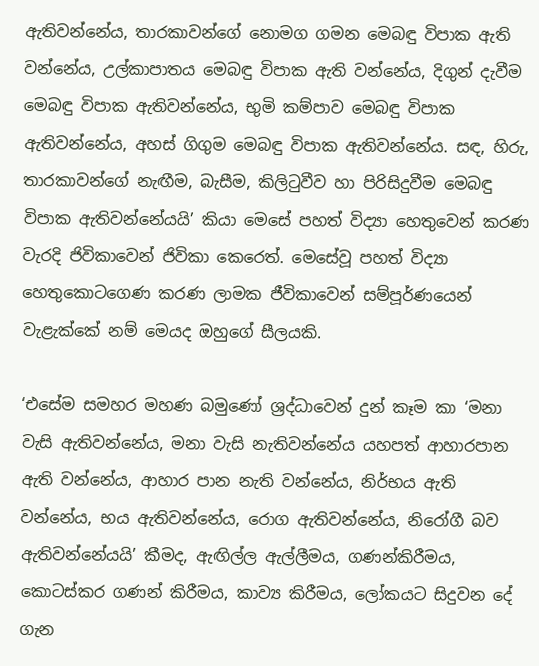ඇතිවන්නේය, තාරකාවන්ගේ නොමග ගමන මෙබඳු විපාක ඇති වන්නේය, උල්කාපාතය මෙබඳු විපාක ඇති වන්නේය, දිගුන් දැවීම මෙබඳු විපාක ඇතිවන්නේය, භුමි කම්පාව මෙබඳු විපාක ඇතිවන්නේය, අහස් ගිගුම මෙබඳු විපාක ඇතිවන්නේය. සඳ, හිරු, තාරකාවන්ගේ නැඟීම, බැසීම, කිලිටුවීව හා පිරිසිදුවීම මෙබඳු විපාක ඇතිවන්නේයයි’ කියා මෙසේ පහත් විද්‍යා හෙතුවෙන් කරණ වැරදි ජිවිකාවෙන් ජිවිකා කෙරෙත්. මෙසේවූ පහත් විද්‍යා හෙතුකොටගෙණ කරණ ලාමක ජීවිකාවෙන් සම්පූර්ණයෙන් වැළැක්කේ නම් මෙයද ඔහුගේ සීලයකි.

‘එසේම සමහර මහණ බමුණෝ ශ්‍රද්ධාවෙන් දුන් කෑම කා ‘මනා වැසි ඇතිවන්නේය, මනා වැසි නැතිවන්නේය යහපත් ආහාරපාන ඇති වන්නේය, ආහාර පාන නැති වන්නේය, නිර්භය ඇති වන්නේය, භය ඇතිවන්නේය, රොග ඇතිවන්නේය, නිරෝගී බව ඇතිවන්නේයයි’ කීමද, ඇඟිල්ල ඇල්ලීමය, ගණන්කිරීමය, කොටස්කර ගණන් කිරීමය, කාව්‍ය කිරීමය, ලෝකයට සිදුවන දේ ගැන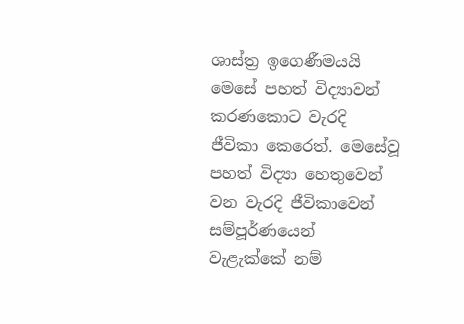ශාස්ත්‍ර ඉගෙණීමයයි මෙසේ පහත් විද්‍යාවන් කරණකොට වැරදි ජීවිකා කෙරෙත්. මෙසේවූ පහත් විද්‍යා හෙතුවෙන් වන වැරදි ජීවිකාවෙන් සම්පූර්ණයෙන් වැළැක්කේ නම්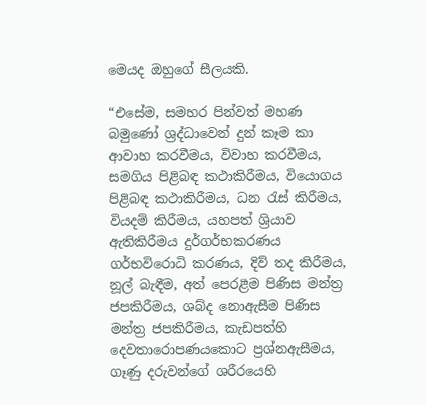මෙයද ඔහුගේ සීලයකි.

“එසේම, සමහර පින්වත් මහණ බමුණෝ ශ්‍රද්ධාවෙන් දුන් කෑම කා ආවාහ කරවීමය, විවාහ කරවීමය, සමගිය පිළිබඳ කථාකිරීමය, වියොගය පිළිබඳ කථාකිරීමය, ධන රැස් කිරීමය, වියදම් කිරීමය, යහපත් ශ්‍රියාව ඇතිකිරීමය දුර්ගර්භකරණය ගර්භවිරොධි කරණය, දිව් තද කිරීමය, නූල් බැඳීම, අත් පෙරළීම පිණිස මන්ත්‍ර ජපකිරීමය, ශබ්ද නොඇසීම පිණිස මන්ත්‍ර ජපකිරීමය, කැඩපත්හි දෙවතාරොපණයකොට ප්‍රශ්නඇසීමය, ගෑණු දරුවන්ගේ ශරීරයෙහි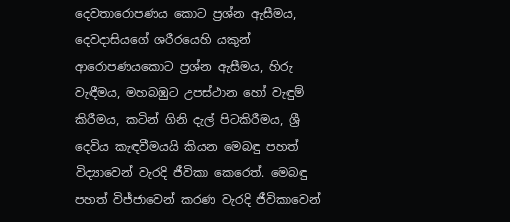දෙවතාරොපණය කොට ප්‍රශ්න ඇසීමය, දෙවදාසියගේ ශරීරයෙහි යකුන් ආරොපණයකොට ප්‍රශ්න ඇසීමය, හිරු වැඳීමය, මහබඹුට උපස්ථාන හෝ වැඳුම් කිරීමය, කටින් ගිනි දැල් පිටකිරීමය, ශ්‍රී දෙවිය කැඳවීමයයි කියන මෙබඳු පහත් විද්‍යාවෙන් වැරදි ජීවිකා කෙරෙත්. මෙබඳු පහත් විජ්ජාවෙන් කරණ වැරදි ජීවිකාවෙන්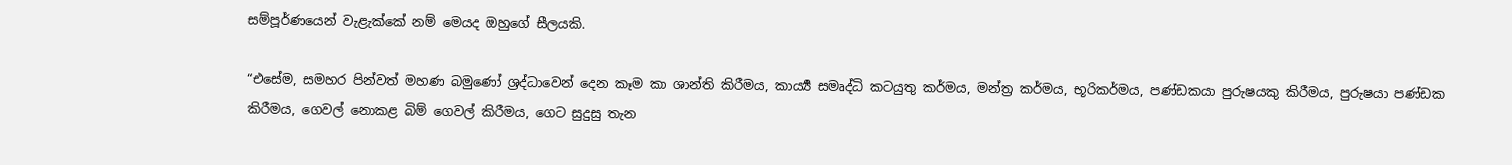සම්පූර්ණයෙන් වැළැක්කේ නම් මෙයද ඔහුගේ සීලයකි.

“එසේම, සමහර පින්වත් මහණ බමුණෝ ශ්‍රද්ධාවෙන් දෙන කෑම කා ශාන්ති කිරීමය, කාර්‍ය්‍ය සමෘද්ධි කටයුතු කර්මය, මන්ත්‍ර කර්මය, භූරිකර්මය, පණ්ඩකයා පුරුෂයකු කිරීමය, පුරුෂයා පණ්ඩක කිරීමය, ගෙවල් නොකළ බිම් ගෙවල් කිරීමය, ගෙට සුදුසු තැන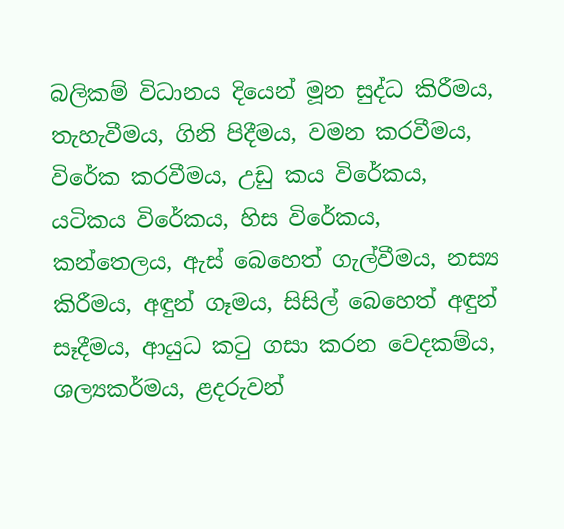බලිකම් විධානය දියෙන් මූන සුද්ධ කිරීමය, තැහැවීමය, ගිනි පිදීමය, වමන කරවීමය, විරේක කරවීමය, උඩු කය විරේකය, යටිකය විරේකය, හිස විරේකය, කන්තෙලය, ඇස් බෙහෙත් ගැල්වීමය, නස්‍ය කිරීමය, අඳුන් ගෑමය, සිසිල් බෙහෙත් අඳුන් සෑදීමය, ආයුධ කටු ගසා කරන වෙදකම්ය, ශල්‍යකර්මය, ළදරුවන්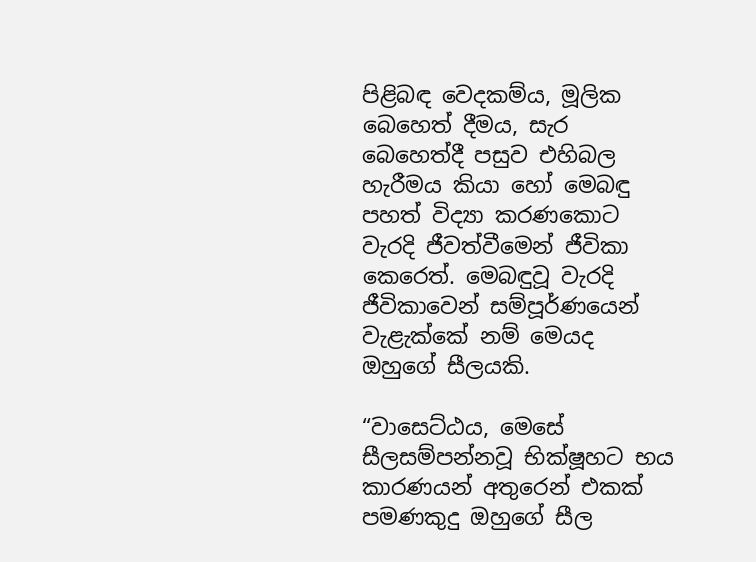පිළිබඳ වෙදකම්ය, මූලික බෙහෙත් දීමය, සැර බෙහෙත්දී පසුව එහිබල හැරීමය කියා හෝ මෙබඳු පහත් විද්‍යා කරණකොට වැරදි ජීවත්වීමෙන් ජීවිකා කෙරෙත්. මෙබඳුවූ වැරදි ජීවිකාවෙන් සම්පූර්ණයෙන් වැළැක්කේ නම් මෙයද ඔහුගේ සීලයකි.

“වාසෙට්ඨය, මෙසේ සීලසම්පන්නවූ භික්ෂූහට භය කාරණයන් අතුරෙන් එකක් පමණකුදු ඔහුගේ සීල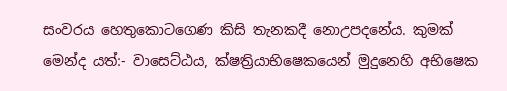සංවරය හෙතුකොටගෙණ කිසි තැනකදී නොඋපදනේය. කුමක් මෙන්ද යත්:- වාසෙට්ඨය, ක්ෂත්‍රියාභිෂෙකයෙන් මුදුනෙහි අභිෂෙක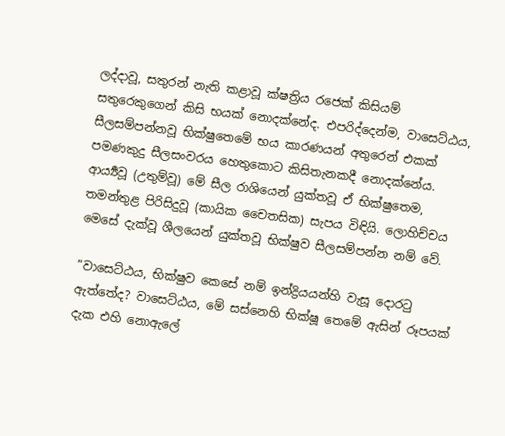ලද්දාවූ, සතුරන් නැති කළාවූ ක්ෂත්‍රිය රජෙක් කිසියම් සතුරෙකුගෙන් කිසි භයක් නොදක්නේද. එපරිද්දෙන්ම, වාසෙට්ඨය, සීලසම්පන්නවූ භික්ෂුතෙමේ භය කාරණයන් අතුරෙන් එකක් පමණකුදු සීලසංවරය හෙතුකොට කිසිතැනකදී නොදක්නේය. ආර්‍ය්‍යවූ (උතුම්වූ) මේ සීල රාශියෙන් යුක්තවූ ඒ භික්ෂුතෙම, තමන්තුළ පිරිසිදුවූ (කායික චෛතසික) සැපය විඳියි. ලොහිච්චය මෙසේ දැක්වූ ශීලයෙන් යුක්තවූ භික්ෂුව සීලසම්පන්න නම් වේ.

“වාසෙට්ඨය, භික්ෂුව කෙසේ නම් ඉන්ද්‍රියයන්හි වැසූ දොරටු ඇත්තේද? වාසෙට්ඨය, මේ සස්නෙහි භික්ෂූ තෙමේ ඇසින් රූපයක් දැක එහි නොඇලේ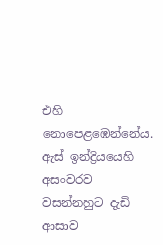එහි නොපෙළඹෙන්නේය. ඇස් ඉන්ද්‍රියයෙහි අසංවරව වසන්නහුට දැඩි ආසාව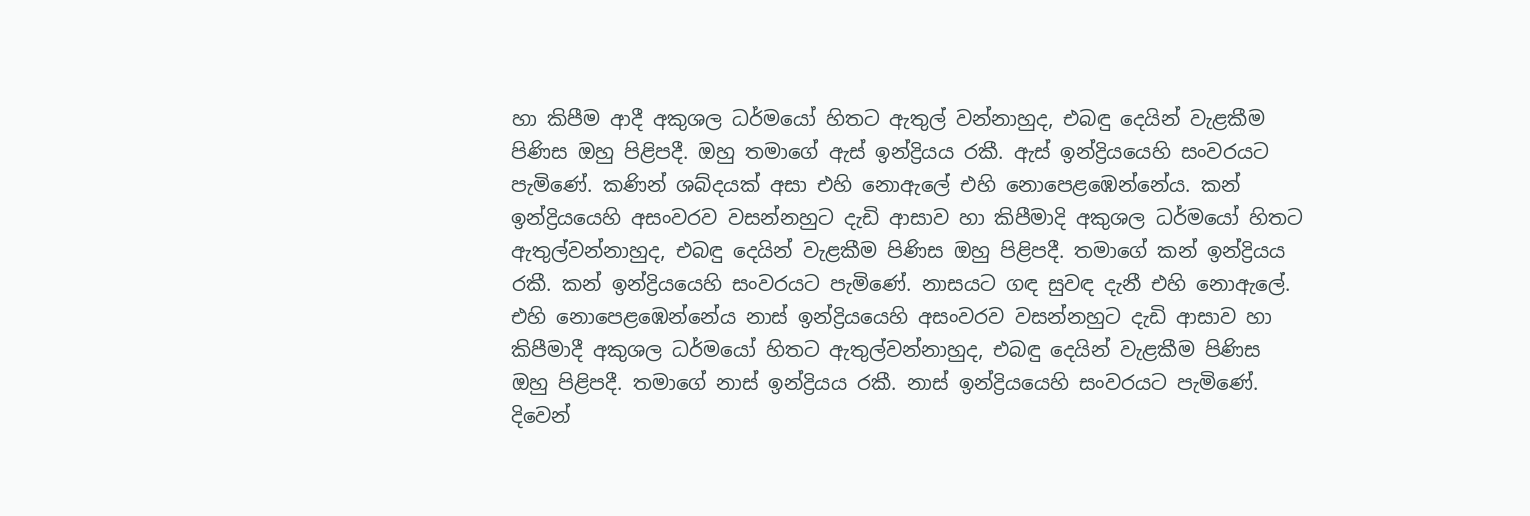හා කිපීම ආදී අකුශල ධර්මයෝ හිතට ඇතුල් වන්නාහුද, එබඳු දෙයින් වැළකීම පිණිස ඔහු පිළිපදී. ඔහු තමාගේ ඇස් ඉන්ද්‍රියය රකී. ඇස් ඉන්ද්‍රියයෙහි සංවරයට පැමිණේ. කණින් ශබ්දයක් අසා එහි නොඇලේ එහි නොපෙළඹෙන්නේය. කන් ඉන්ද්‍රියයෙහි අසංවරව වසන්නහුට දැඩි ආසාව හා කිපීමාදි අකුශල ධර්මයෝ හිතට ඇතුල්වන්නාහුද, එබඳු දෙයින් වැළකීම පිණිස ඔහු පිළිපදී. තමාගේ කන් ඉන්ද්‍රියය රකී. කන් ඉන්ද්‍රියයෙහි සංවරයට පැමිණේ. නාසයට ගඳ සුවඳ දැනී එහි නොඇලේ. එහි නොපෙළඹෙන්නේය නාස් ඉන්ද්‍රියයෙහි අසංවරව වසන්නහුට දැඩි ආසාව හා කිපීමාදී අකුශල ධර්මයෝ හිතට ඇතුල්වන්නාහුද, එබඳු දෙයින් වැළකීම පිණිස ඔහු පිළිපදී. තමාගේ නාස් ඉන්ද්‍රියය රකී. නාස් ඉන්ද්‍රියයෙහි සංවරයට පැමිණේ. දිවෙන්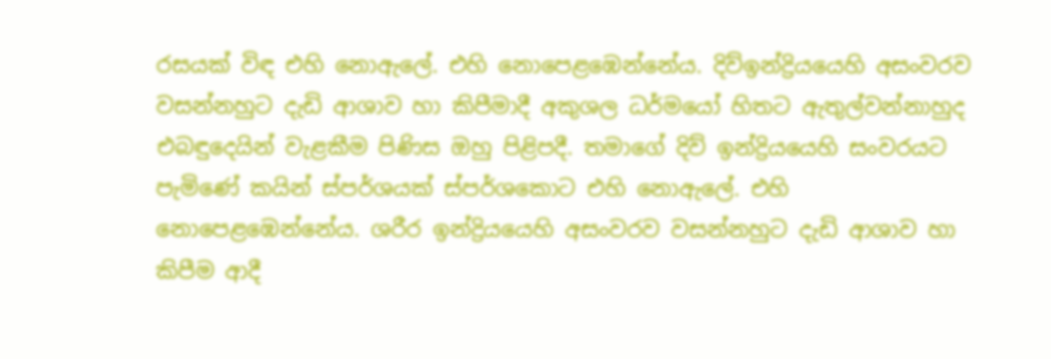රසයක් විඳ එහි නොඇලේ. එහි නොපෙළඹෙන්නේය. දිව්ඉන්ද්‍රියයෙහි අසංවරව වසන්නහුට දැඩි ආශාව හා කිපීමාදී අකුශල ධර්මයෝ හිතට ඇතුල්වන්නාහුද එබඳුදෙයින් වැළකීම පිණිස ඔහු පිළිපදී. තමාගේ දිව් ඉන්ද්‍රියයෙහි සංවරයට පැමිණේ කයින් ස්පර්ශයක් ස්පර්ශකොට එහි නොඇලේ. එහි නොපෙළඹෙන්නේය. ශරීර ඉන්ද්‍රියයෙහි අසංවරව වසන්නහුට දැඩි ආශාව හා කිපීම ආදී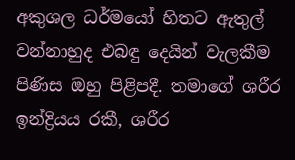අකුශල ධර්මයෝ හිතට ඇතුල් වන්නාහුද එබඳු දෙයින් වැලකීම පිණිස ඔහු පිළිපදී. තමාගේ ශරීර ඉන්ද්‍රියය රකී, ශරීර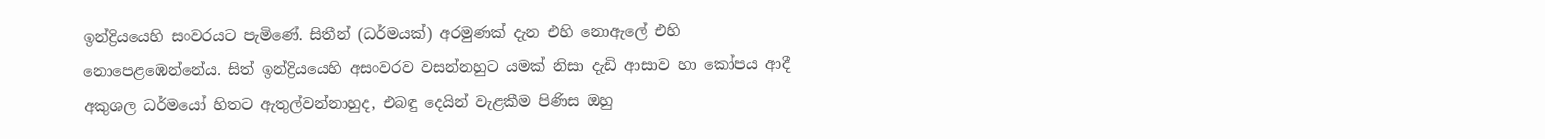ඉන්ද්‍රියයෙහි සංවරයට පැමිණේ. සිතීන් (ධර්මයක්) අරමුණක් දැන එහි නොඇලේ එහි නොපෙළඹෙන්නේය. සිත් ඉන්ද්‍රියයෙහි අසංවරව වසන්නහුට යමක් නිසා දැඩි ආසාව හා කෝපය ආදී අකුශල ධර්මයෝ හිතට ඇතුල්වන්නාහුද, එබඳු දෙයින් වැළකීම පිණිස ඔහු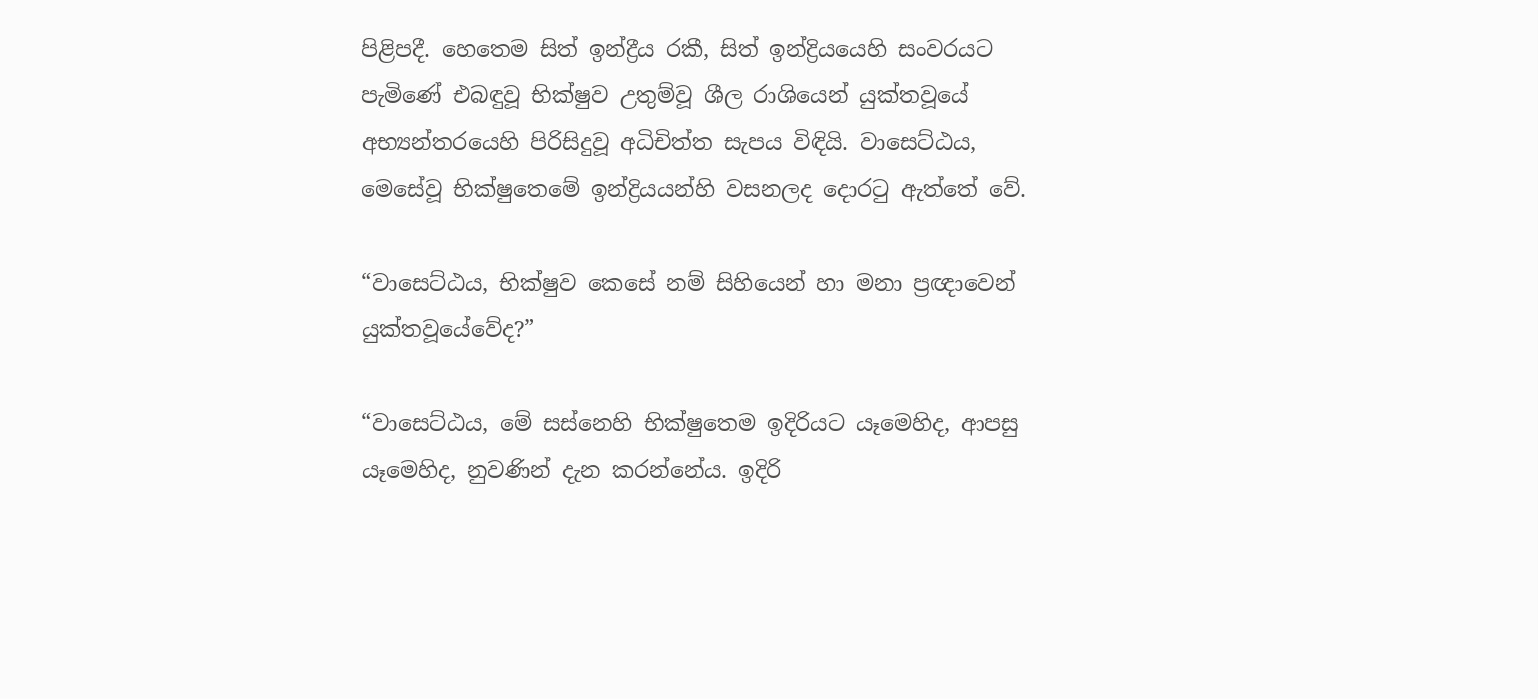පිළිපදී. හෙතෙම සිත් ඉන්ද්‍රීය රකී, සිත් ඉන්ද්‍රියයෙහි සංවරයට පැමිණේ එබඳුවූ භික්ෂුව උතුම්වූ ශීල රාශියෙන් යුක්තවූයේ අභ්‍යන්තරයෙහි පිරිසිදුවූ අධිචිත්ත සැපය විඳියි. වාසෙට්ඨය, මෙසේවූ භික්ෂුතෙමේ ඉන්ද්‍රියයන්හි වසනලද දොරටු ඇත්තේ වේ.

“වාසෙට්ඨය, භික්ෂුව කෙසේ නම් සිහියෙන් හා මනා ප්‍රඥාවෙන් යුක්තවූයේවේද?”

“වාසෙට්ඨය, මේ සස්නෙහි භික්ෂුතෙම ඉදිරියට යෑමෙහිද, ආපසු යෑමෙහිද, නුවණින් දැන කරන්නේය. ඉදිරි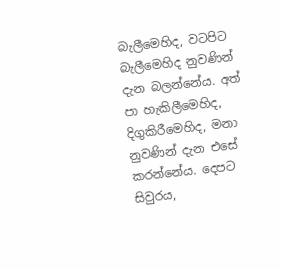බැලීමෙහිද, වටපිට බැලීමෙහිද නුවණින් දැන බලන්නේය. අත් පා හැකිලීමෙහිද, දිගුකිරීමෙහිද, මනා නුවණින් දැන එසේ කරන්නේය. දෙපට සිවුරය,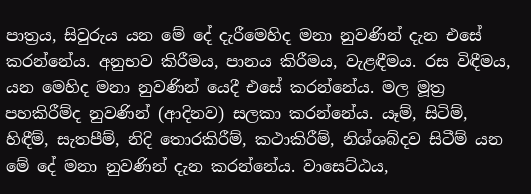පාත්‍රය, සිවුරුය යන මේ දේ දැරීමෙහිද මනා නුවණින් දැන එසේ කරන්නේය. අනුභව කිරීමය, පානය කිරීමය, වැළඳීමය. රස විඳීමය, යන මෙහිද මනා නුවණින් යෙදී එසේ කරන්නේය. මල මූත්‍ර පහකිරීම්ද නුවණින් (ආදිනව) සලකා කරන්නේය. යෑම්, සිටිම්, හිඳීම්, සැතපීම්, නිදි තොරකිරීම්, කථාකිරීම්, නිශ්ශබ්දව සිටීම් යන මේ දේ මනා නුවණින් දැන කරන්නේය. වාසෙට්ඨය,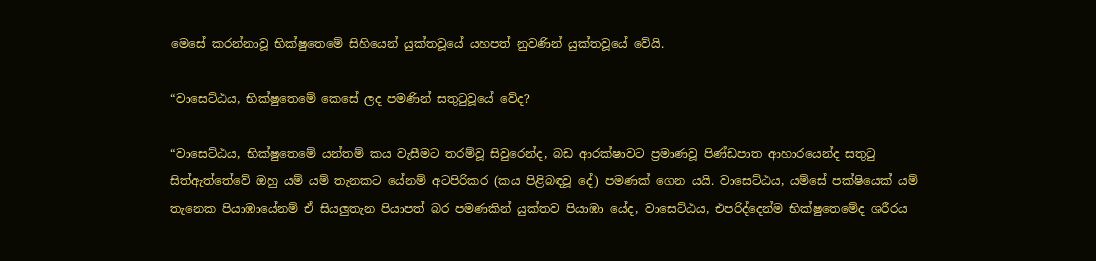මෙසේ කරන්නාවූ භික්ෂුතෙමේ සිහියෙන් යුක්තවූයේ යහපත් නුවණින් යුක්තවූයේ වේයි.

“වාසෙට්ඨය, භික්ෂුතෙමේ කෙසේ ලද පමණින් සතුටුවූයේ වේද?

“වාසෙට්ඨය, භික්ෂුතෙමේ යන්තම් කය වැසීමට තරම්වූ සිවුරෙන්ද, බඩ ආරක්ෂාවට ප්‍රමාණවූ පිණ්ඩපාත ආහාරයෙන්ද සතුටු සිත්ඇත්තේවේ ඔහු යම් යම් තැනකට යේනම් අටපිරිකර (කය පිළිබඳවූ දේ) පමණක් ගෙන යයි. වාසෙට්ඨය, යම්සේ පක්ෂියෙක් යම් තැනෙක පියාඹායේනම් ඒ සියලුතැන පියාපත් බර පමණකින් යුක්තව පියාඹා යේද, වාසෙට්ඨය, එපරිද්දෙන්ම භික්ෂුතෙමේද ශරීරය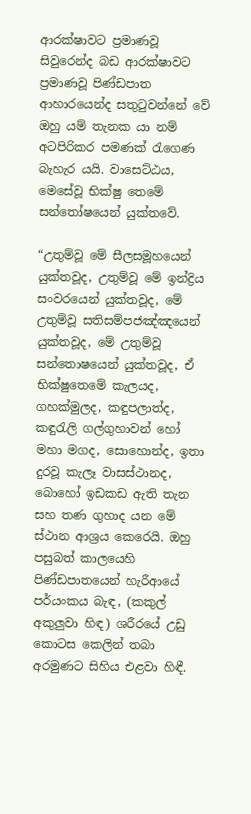ආරක්ෂාවට ප්‍රමාණවූ සිවුරෙන්ද බඩ ආරක්ෂාවට ප්‍රමාණවූ පිණ්ඩපාත ආහාරයෙන්ද සතුටුවන්නේ වේ ඔහු යම් තැනක යා නම් අටපිරිකර පමණක් රැගෙණ බැහැර යයි. වාසෙට්ඨය, මෙසේවූ භික්ෂු තෙමේ සන්තෝෂයෙන් යුක්තවේ.

“උතුම්වූ මේ සීලසමූහයෙන් යුක්තවූද, උතුම්වූ මේ ඉන්ද්‍රිය සංවරයෙන් යුක්තවූද, මේ උතුම්වූ සතිසම්පජඤ්ඤයෙන් යුක්තවූද, මේ උතුම්වූ සන්තොෂයෙන් යුක්තවූද, ඒ භික්ෂුතෙමේ කැලයද, ගහක්මුලද, කඳුපලාත්ද, කඳුරැලි ගල්ගුහාවන් හෝ මහා මගද, සොහොන්ද, ඉතා දුරවූ කැලෑ වාසස්ථානද, බොහෝ ඉඩකඩ ඇති තැන සහ තණ ගුහාද යන මේ ස්ථාන ආශ්‍රය කෙරෙයි. ඔහු පසුබත් කාලයෙහි පිණ්ඩපාතයෙන් හැරීආයේ පර්යංකය බැඳ, (කකුල් අකුලුවා හිඳ) ශරීරයේ උඩු කොටස කෙලින් තබා අරමුණට සිහිය එළවා හිඳී.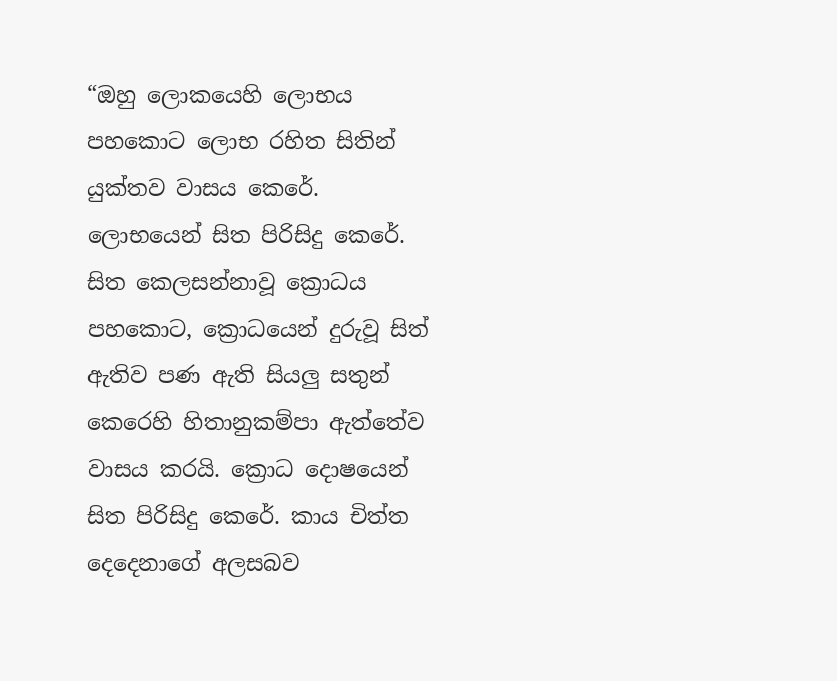“ඔහු ලොකයෙහි ලොභය පහකොට ලොභ රහිත සිතින් යුක්තව වාසය කෙරේ. ලොභයෙන් සිත පිරිසිදු කෙරේ. සිත කෙලසන්නාවූ ක්‍රොධය පහකොට, ක්‍රොධයෙන් දුරුවූ සිත් ඇතිව පණ ඇති සියලු සතුන් කෙරෙහි හිතානුකම්පා ඇත්තේව වාසය කරයි. ක්‍රොධ දොෂයෙන් සිත පිරිසිදු කෙරේ. කාය චිත්ත දෙදෙනාගේ අලසබව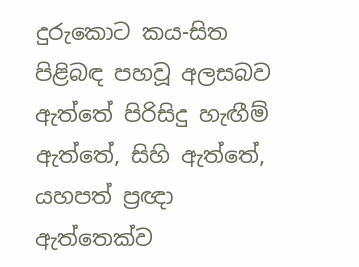දුරුකොට කය-සිත පිළිබඳ පහවූ අලසබව ඇත්තේ පිරිසිදු හැඟීම් ඇත්තේ, සිහි ඇත්තේ, යහපත් ප්‍රඥා ඇත්තෙක්ව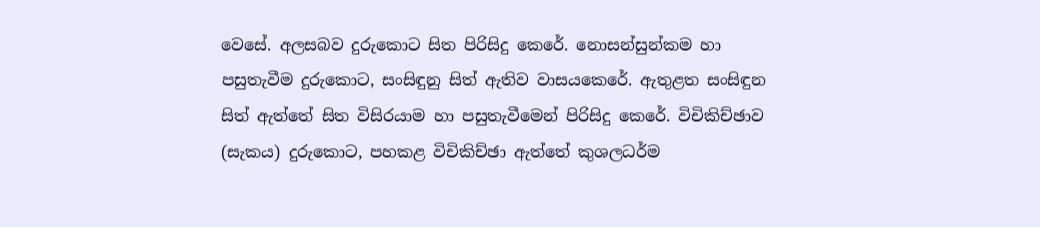වෙසේ. අලසබව දුරුකොට සිත පිරිසිදු කෙරේ. නොසන්සුන්කම හා පසුතැවීම දුරුකොට, සංසිඳුනු සිත් ඇතිව වාසයකෙරේ. ඇතුළත සංසිඳුන සිත් ඇත්තේ සිත විසිරයාම හා පසුතැවීමෙන් පිරිසිදු කෙරේ. විචිකිච්ඡාව (සැකය) දුරුකොට, පහකළ විචිකිච්ඡා ඇත්තේ කුශලධර්ම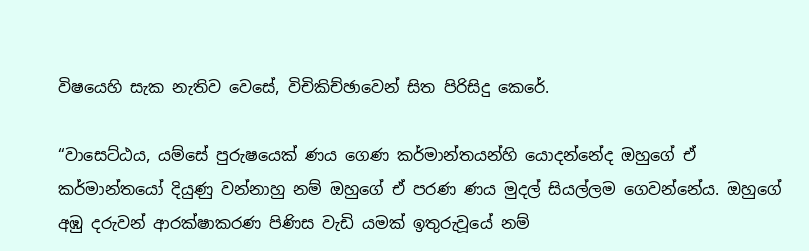විෂයෙහි සැක නැතිව වෙසේ, විචිකිච්ඡාවෙන් සිත පිරිසිදු කෙරේ.

“වාසෙට්ඨය, යම්සේ පුරුෂයෙක් ණය ගෙණ කර්මාන්තයන්හි යොදන්නේද ඔහුගේ ඒ කර්මාන්තයෝ දියුණු වන්නාහු නම් ඔහුගේ ඒ පරණ ණය මුදල් සියල්ලම ගෙවන්නේය. ඔහුගේ අඹු දරුවන් ආරක්ෂාකරණ පිණිස වැඩි යමක් ඉතුරුවූයේ නම්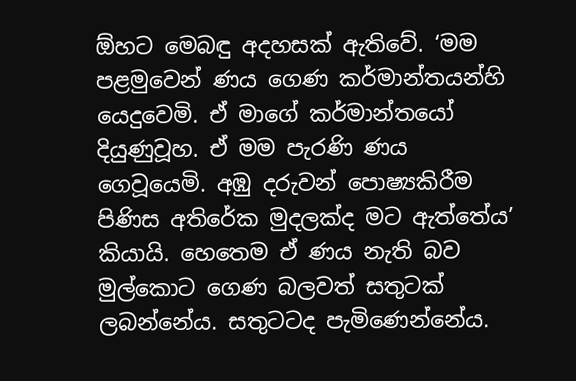ඕහට මෙබඳු අදහසක් ඇතිවේ. ‘මම පළමුවෙන් ණය ගෙණ කර්මාන්තයන්හි යෙදුවෙමි. ඒ මාගේ කර්මාන්තයෝ දියුණුවූහ. ඒ මම පැරණි ණය ගෙවූයෙමි. අඹු දරුවන් පොෂ්‍යකිරීම පිණිස අතිරේක මුදලක්ද මට ඇත්තේය’ කියායි. හෙතෙම ඒ ණය නැති බව මුල්කොට ගෙණ බලවත් සතුටක් ලබන්නේය. සතුටටද පැමිණෙන්නේය.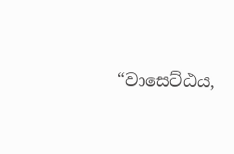“වාසෙට්ඨය,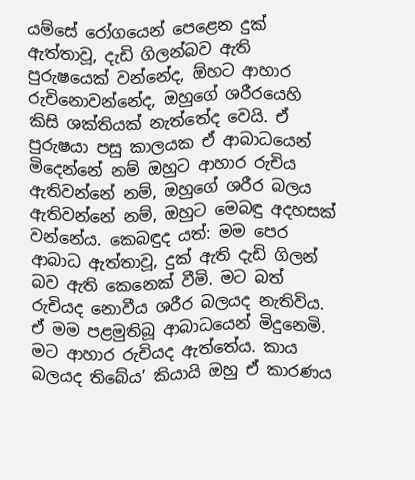යම්සේ රෝගයෙන් පෙළෙන දුක් ඇත්තාවූ, දැඩි ගිලන්බව ඇති පුරුෂයෙක් වන්නේද, ඕහට ආහාර රුචිනොවන්නේද, ඔහුගේ ශරීරයෙහි කිසි ශක්තියක් නැත්තේද වෙයි. ඒ පුරුෂයා පසු කාලයක ඒ ආබාධයෙන් මිදෙන්නේ නම් ඔහුට ආහාර රුචිය ඇතිවන්නේ නම්, ඔහුගේ ශරීර බලය ඇතිවන්නේ නම්, ඔහුට මෙබඳු අදහසක් වන්නේය. කෙබඳුද යත්: මම පෙර ආබාධ ඇත්තාවූ, දුක් ඇති දැඩි ගිලන් බව ඇති කෙනෙක් වීමි. මට බත් රුචියද නොවීය ශරීර බලයද නැතිවිය. ඒ මම පළමුතිබූ ආබාධයෙන් මිදුනෙමි. මට ආහාර රුචියද ඇත්තේය. කාය බලයද තිබේය’ කියායි ඔහු ඒ කාරණය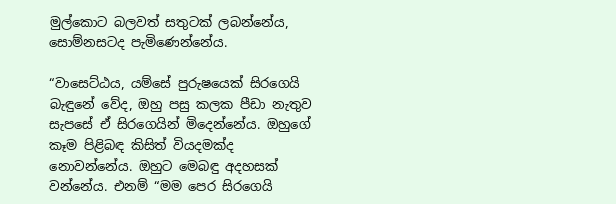මුල්කොට බලවත් සතුටක් ලබන්නේය, සොම්නසටද පැමිණෙන්නේය.

“වාසෙට්ඨය, යම්සේ පුරුෂයෙක් සිරගෙයි බැඳුනේ වේද, ඔහු පසු කලක පීඩා නැතුව සැපසේ ඒ සිරගෙයින් මිදෙන්නේය. ඔහුගේ කෑම පිළිබඳ කිසිත් වියදමක්ද නොවන්නේය. ඔහුට මෙබඳු අදහසක් වන්නේය. එනම් “මම පෙර සිරගෙයි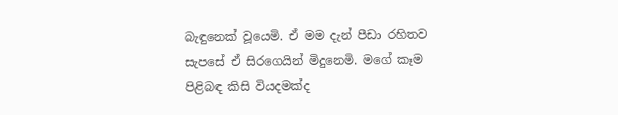බැඳුනෙක් වූයෙමි. ඒ මම දැන් පීඩා රහිතව සැපසේ ඒ සිරගෙයින් මිදුනෙමි. මගේ කෑම පිළිබඳ කිසි වියදමක්ද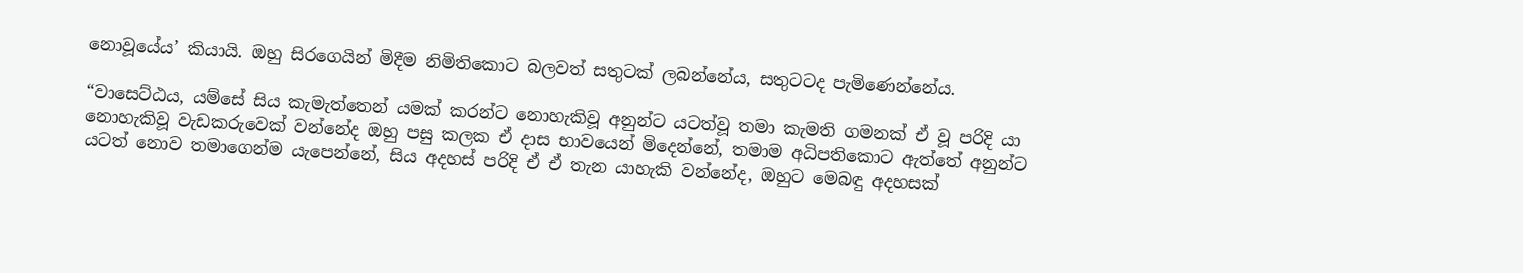නොවූයේය’ කියායි. ඔහු සිරගෙයින් මිදීම නිමිතිකොට බලවත් සතුටක් ලබන්නේය, සතුටටද පැමිණෙන්නේය.

“වාසෙට්ඨය, යම්සේ සිය කැමැත්තෙන් යමක් කරන්ට නොහැකිවූ අනුන්ට යටත්වූ තමා කැමති ගමනක් ඒ වූ පරිදි යා නොහැකිවූ වැඩකරුවෙක් වන්නේද ඔහු පසු කලක ඒ දාස භාවයෙන් මිදෙන්නේ, තමාම අධිපතිකොට ඇත්තේ අනුන්ට යටත් නොව තමාගෙන්ම යැපෙන්නේ, සිය අදහස් පරිදි ඒ ඒ තැන යාහැකි වන්නේද, ඔහුට මෙබඳු අදහසක්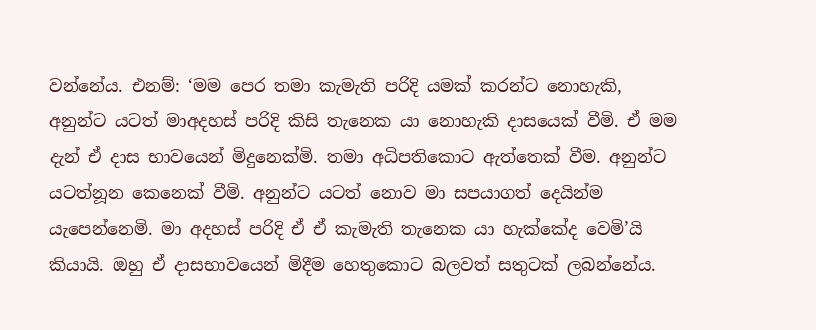වන්නේය. එනම්: ‘මම පෙර තමා කැමැති පරිදි යමක් කරන්ට නොහැකි, අනුන්ට යටත් මාඅදහස් පරිදි කිසි තැනෙක යා නොහැකි දාසයෙක් වීමි. ඒ මම දැන් ඒ දාස භාවයෙන් මිදුනෙක්මි. තමා අධිපතිකොට ඇත්තෙක් වීම. අනුන්ට යටත්නූන කෙනෙක් වීමි. අනුන්ට යටත් නොව මා සපයාගත් දෙයින්ම යැපෙන්නෙමි. මා අදහස් පරිදි ඒ ඒ කැමැති තැනෙක යා හැක්කේද වෙමි’යි කියායි. ඔහු ඒ දාසභාවයෙන් මිදීම හෙතුකොට බලවත් සතුටක් ලබන්නේය.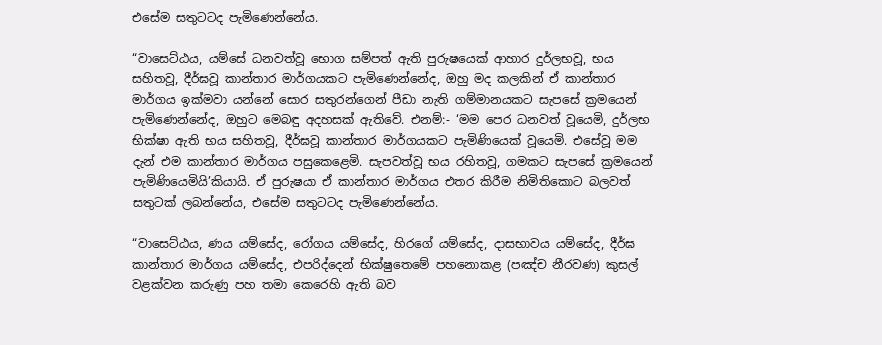එසේම සතුටටද පැමිණෙන්නේය.

“වාසෙට්ඨය, යම්සේ ධනවත්වූ භොග සම්පත් ඇති පුරුෂයෙක් ආහාර දුර්ලභවූ, භය සහිතවූ, දීර්ඝවූ කාන්තාර මාර්ගයකට පැමිණෙන්නේද, ඔහු මද කලකින් ඒ කාන්තාර මාර්ගය ඉක්මවා යන්නේ සොර සතුරන්ගෙන් පීඩා නැති ගම්මානයකට සැපසේ ක්‍රමයෙන් පැමිණෙන්නේද, ඔහුට මෙබඳු අදහසක් ඇතිවේ. එනම්:- ‘මම පෙර ධනවත් වූයෙමි, දුර්ලභ භික්ෂා ඇති භය සහිතවූ, දීර්ඝවූ කාන්තාර මාර්ගයකට පැමිණියෙක් වූයෙමි. එසේවූ මම දැන් එම කාන්තාර මාර්ගය පසුකෙළෙමි. සැපවත්වූ භය රහිතවූ, ගමකට සැපසේ ක්‍රමයෙන් පැමිණියෙමියි’කියායි. ඒ පුරුෂයා ඒ කාන්තාර මාර්ගය එතර කිරීම නිමිතිකොට බලවත් සතුටක් ලබන්නේය, එසේම සතුටටද පැමිණෙන්නේය.

“වාසෙට්ඨය, ණය යම්සේද, රෝගය යම්සේද, හිරගේ යම්සේද, දාසභාවය යම්සේද, දීර්ඝ කාන්තාර මාර්ගය යම්සේද, එපරිද්දෙන් භික්ෂුතෙමේ පහනොකළ (පඤ්ච නීරවණ) කුසල් වළක්වන කරුණු පහ තමා කෙරෙහි ඇති බව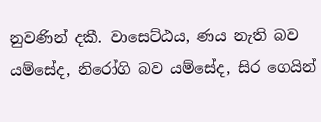නුවණින් දකී. වාසෙට්ඨය, ණය නැති බව යම්සේද, නිරෝගි බව යම්සේද, සිර ගෙයින්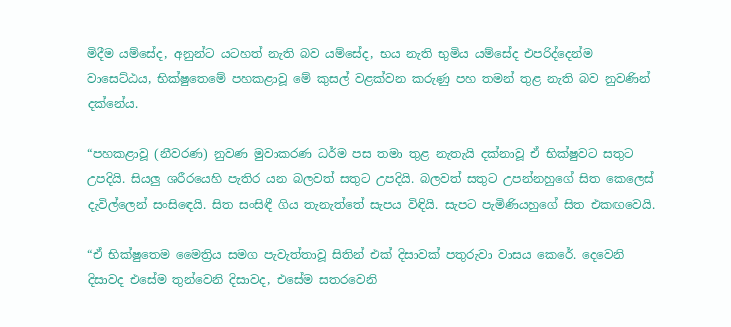මිදීම යම්සේද, අනුන්ට යටහත් නැති බව යම්සේද, භය නැති භුමිය යම්සේද එපරිද්දෙන්ම වාසෙට්ඨය, භික්ෂුතෙමේ පහකළාවූ මේ කුසල් වළක්වන කරුණු පහ තමන් තුළ නැති බව නුවණින් දක්නේය.

“පහකළාවූ (නීවරණ) නුවණ මුවාකරණ ධර්ම පස තමා තුළ නැතැයි දක්නාවූ ඒ භික්ෂුවට සතුට උපදියි. සියලු ශරීරයෙහි පැතිර යන බලවත් සතුට උපදියි. බලවත් සතුට උපන්නහුගේ සිත කෙලෙස් දැවිල්ලෙන් සංසිඳෙයි. සිත සංසිඳී ගිය තැනැත්තේ සැපය විඳියි. සැපට පැමිණියහුගේ සිත එකඟවෙයි.

“ඒ භික්ෂුතෙම මෛත්‍රිය සමග පැවැත්තාවූ සිතින් එක් දිසාවක් පතුරුවා වාසය කෙරේ. දෙවෙනි දිසාවද එසේම තුන්වෙනි දිසාවද, එසේම සතරවෙනි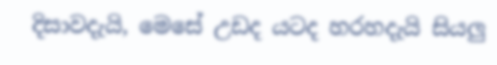දිසාවදැයි, මෙසේ උඩද යටද හරහදැයි සියලු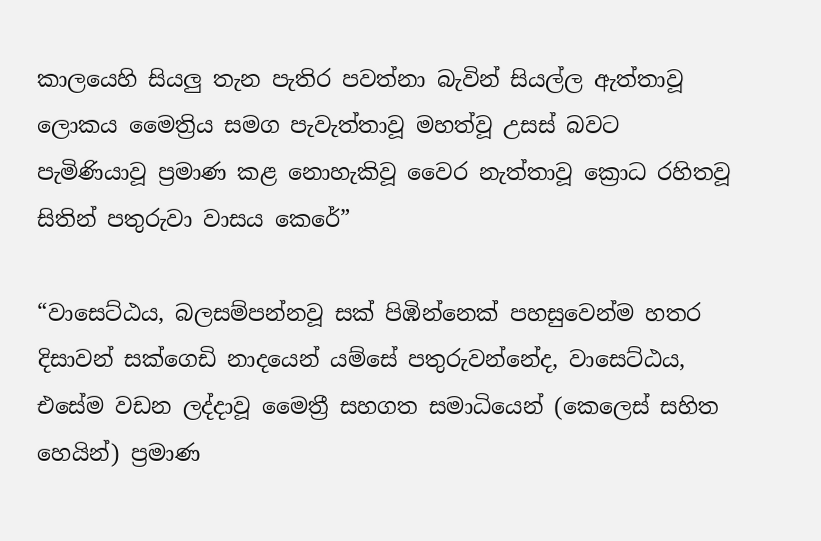කාලයෙහි සියලු තැන පැතිර පවත්නා බැවින් සියල්ල ඇත්තාවූ ලොකය මෛත්‍රිය සමග පැවැත්තාවූ මහත්වූ උසස් බවට පැමිණියාවූ ප්‍රමාණ කළ නොහැකිවූ වෛර නැත්තාවූ ක්‍රොධ රහිතවූ සිතින් පතුරුවා වාසය කෙරේ”

“වාසෙට්ඨය, බලසම්පන්නවූ සක් පිඹින්නෙක් පහසුවෙන්ම හතර දිසාවන් සක්ගෙඩි නාදයෙන් යම්සේ පතුරුවන්නේද, වාසෙට්ඨය, එසේම වඩන ලද්දාවූ මෛත්‍රී සහගත සමාධියෙන් (කෙලෙස් සහිත හෙයින්) ප්‍රමාණ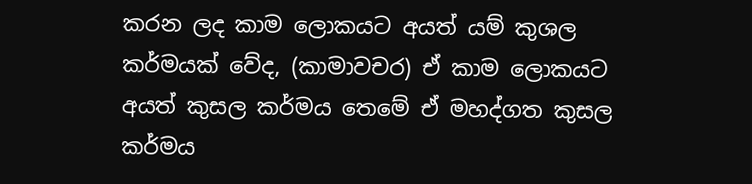කරන ලද කාම ලොකයට අයත් යම් කුශල කර්මයක් වේද, (කාමාවචර) ඒ කාම ලොකයට අයත් කුසල කර්මය තෙමේ ඒ මහද්ගත කුසල කර්මය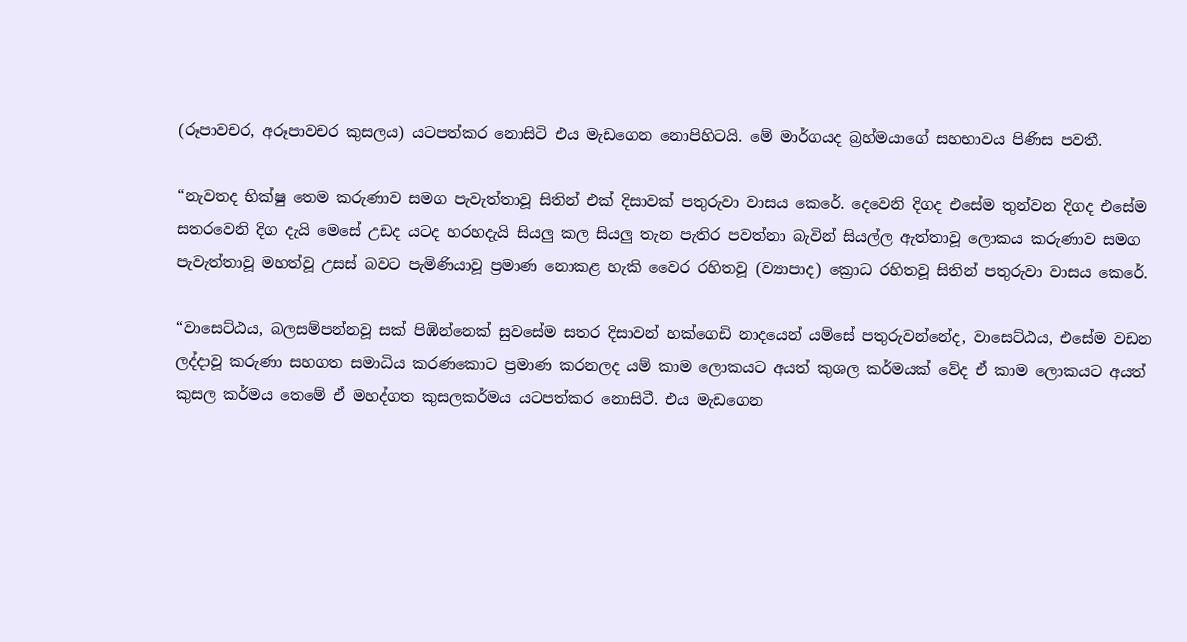(රූපාවචර, අරූපාවචර කුසලය) යටපත්කර නොසිටි එය මැඩගෙන නොපිහිටයි. මේ මාර්ගයද බ්‍රහ්මයාගේ සහභාවය පිණිස පවතී.

“නැවතද භික්ෂු තෙම කරුණාව සමග පැවැත්තාවූ සිතින් එක් දිසාවක් පතුරුවා වාසය කෙරේ. දෙවෙනි දිගද එසේම තුන්වන දිගද එසේම සතරවෙනි දිග දැයි මෙසේ උඩද යටද හරහදැයි සියලු කල සියලු තැන පැතිර පවත්නා බැවින් සියල්ල ඇත්තාවූ ලොකය කරුණාව සමග පැවැත්තාවූ මහත්වූ උසස් බවට පැමිණියාවූ ප්‍රමාණ නොකළ හැකි වෛර රහිතවූ (ව්‍යාපාද) ක්‍රොධ රහිතවූ සිතින් පතුරුවා වාසය කෙරේ.

“වාසෙට්ඨය, බලසම්පන්නවූ සක් පිඹින්නෙක් සුවසේම සතර දිසාවන් හක්ගෙඩි නාදයෙන් යම්සේ පතුරුවන්නේද, වාසෙට්ඨය, එසේම වඩන ලද්දාවූ කරුණා සහගත සමාධිය කරණකොට ප්‍රමාණ කරනලද යම් කාම ලොකයට අයත් කුශල කර්මයක් වේද ඒ කාම ලොකයට අයත් කුසල කර්මය තෙමේ ඒ මහද්ගත කුසලකර්මය යටපත්කර නොසිටී. එය මැඩගෙන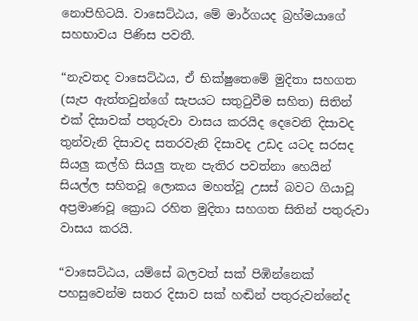නොපිහිටයි. වාසෙට්ඨය, මේ මාර්ගයද බ්‍රහ්මයාගේ සහභාවය පිණිස පවතී.

“නැවතද වාසෙට්ඨය, ඒ භික්ෂුතෙමේ මුදිතා සහගත (සැප ඇත්තවුන්ගේ සැපයට සතුටුවීම සහිත) සිතින් එක් දිසාවක් පතුරුවා වාසය කරයිද දෙවෙනි දිසාවද තුන්වැනි දිසාවද සතරවැනි දිසාවද උඩද යටද සරසද සියලු කල්හි සියලු තැන පැතිර පවත්නා හෙයින් සියල්ල සහිතවූ ලොකය මහත්වූ උසස් බවට ගියාවූ අප්‍රමාණවූ ක්‍රොධ රහිත මුදිතා සහගත සිතින් පතුරුවා වාසය කරයි.

“වාසෙට්ඨය, යම්සේ බලවත් සක් පිඹින්නෙක් පහසුවෙන්ම සතර දිසාව සක් හඬින් පතුරුවන්නේද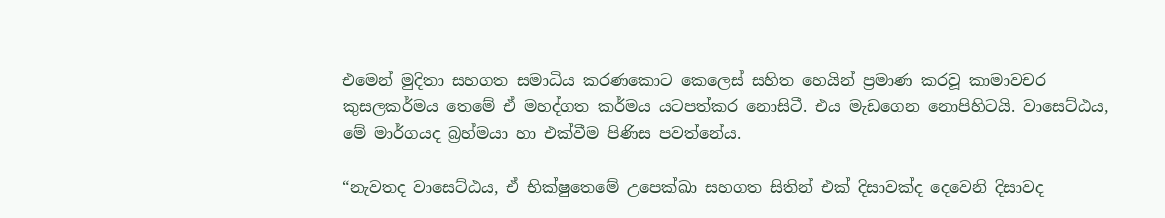එමෙන් මුදිතා සහගත සමාධිය කරණකොට කෙලෙස් සහිත හෙයින් ප්‍රමාණ කරවූ කාමාවචර කුසලකර්මය තෙමේ ඒ මහද්ගත කර්මය යටපත්කර නොසිටී. එය මැඩගෙන නොපිහිටයි. වාසෙට්ඨය, මේ මාර්ගයද බ්‍රහ්මයා හා එක්වීම පිණිස පවත්නේය.

“නැවතද වාසෙට්ඨය, ඒ භික්ෂුතෙමේ උපෙක්ඛා සහගත සිතින් එක් දිසාවක්ද දෙවෙනි දිසාවද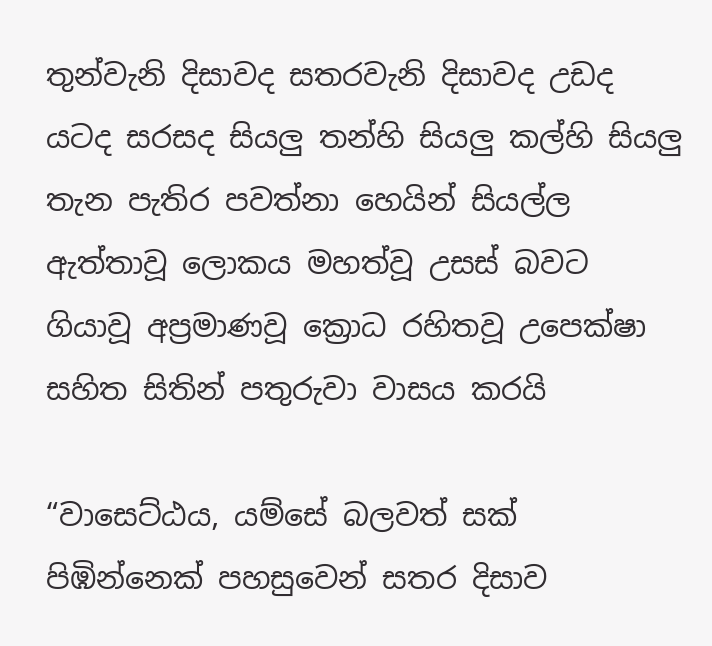තුන්වැනි දිසාවද සතරවැනි දිසාවද උඩද යටද සරසද සියලු තන්හි සියලු කල්හි සියලු තැන පැතිර පවත්නා හෙයින් සියල්ල ඇත්තාවූ ලොකය මහත්වූ උසස් බවට ගියාවූ අප්‍රමාණවූ ක්‍රොධ රහිතවූ උපෙක්ෂා සහිත සිතින් පතුරුවා වාසය කරයි

“වාසෙට්ඨය, යම්සේ බලවත් සක් පිඹින්නෙක් පහසුවෙන් සතර දිසාව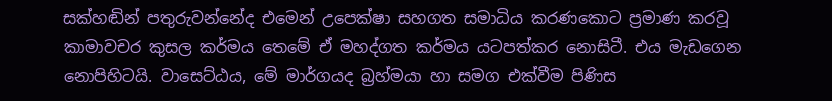සක්හඬින් පතුරුවන්නේද එමෙන් උපෙක්ෂා සහගත සමාධිය කරණකොට ප්‍රමාණ කරවූ කාමාවචර කුසල කර්මය තෙමේ ඒ මහද්ගත කර්මය යටපත්කර නොසිටී. එය මැඩගෙන නොපිහිටයි. වාසෙට්ඨය, මේ මාර්ගයද බ්‍රහ්මයා හා සමග එක්වීම පිණිස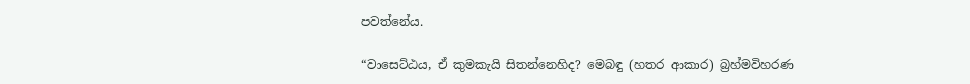පවත්නේය.

“වාසෙට්ඨය, ඒ කුමකැයි සිතන්නෙහිද? මෙබඳු (හතර ආකාර) බ්‍රහ්මවිහරණ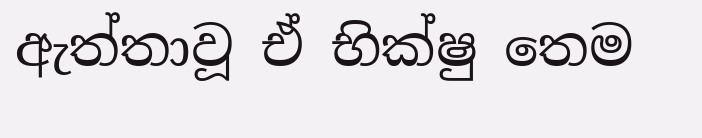ඇත්තාවූ ඒ භික්ෂු තෙම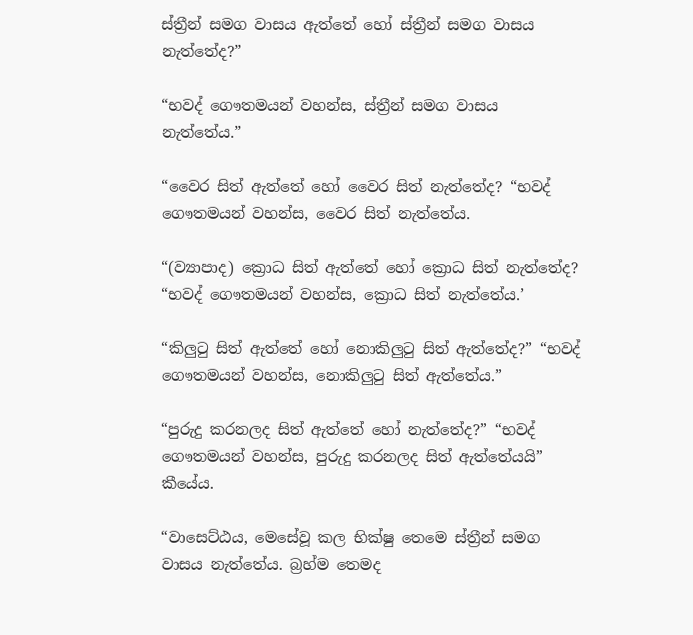ස්ත්‍රීන් සමග වාසය ඇත්තේ හෝ ස්ත්‍රීන් සමග වාසය නැත්තේද?”

“භවද් ගෞතමයන් වහන්ස, ස්ත්‍රීන් සමග වාසය නැත්තේය.”

“වෛර සිත් ඇත්තේ හෝ වෛර සිත් නැත්තේද? “භවද් ගෞතමයන් වහන්ස, වෛර සිත් නැත්තේය.

“(ව්‍යාපාද) ක්‍රොධ සිත් ඇත්තේ හෝ ක්‍රොධ සිත් නැත්තේද? “භවද් ගෞතමයන් වහන්ස, ක්‍රොධ සිත් නැත්තේය.’

“කිලුටු සිත් ඇත්තේ හෝ නොකිලුටු සිත් ඇත්තේද?” “භවද් ගෞතමයන් වහන්ස, නොකිලුටු සිත් ඇත්තේය.”

“පුරුදු කරනලද සිත් ඇත්තේ හෝ නැත්තේද?” “භවද් ගෞතමයන් වහන්ස, පුරුදු කරනලද සිත් ඇත්තේයයි” කීයේය.

“වාසෙට්ඨය, මෙසේවූ කල භික්ෂු තෙමෙ ස්ත්‍රීන් සමග වාසය නැත්තේය. බ්‍රහ්ම තෙමද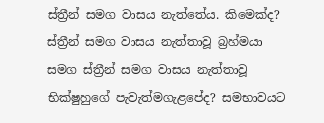ස්ත්‍රීන් සමග වාසය නැත්තේය. කිමෙක්ද? ස්ත්‍රීන් සමග වාසය නැත්තාවූ බ්‍රහ්මයා සමග ස්ත්‍රීන් සමග වාසය නැත්තාවූ භික්ෂුහුගේ පැවැත්මගැළපේද? සමභාවයට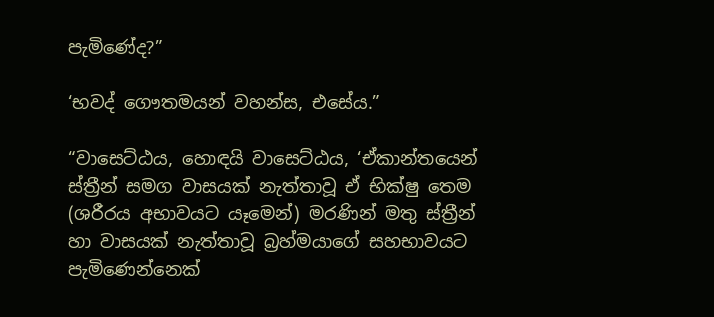පැමිණේද?”

‘භවද් ගෞතමයන් වහන්ස, එසේය.”

“වාසෙට්ඨය, හොඳයි වාසෙට්ඨය, ‘ඒකාන්තයෙන් ස්ත්‍රීන් සමග වාසයක් නැත්තාවූ ඒ භික්ෂු තෙම (ශරීරය අභාවයට යෑමෙන්) මරණින් මතු ස්ත්‍රීන් හා වාසයක් නැත්තාවූ බ්‍රහ්මයාගේ සහභාවයට පැමිණෙන්නෙක්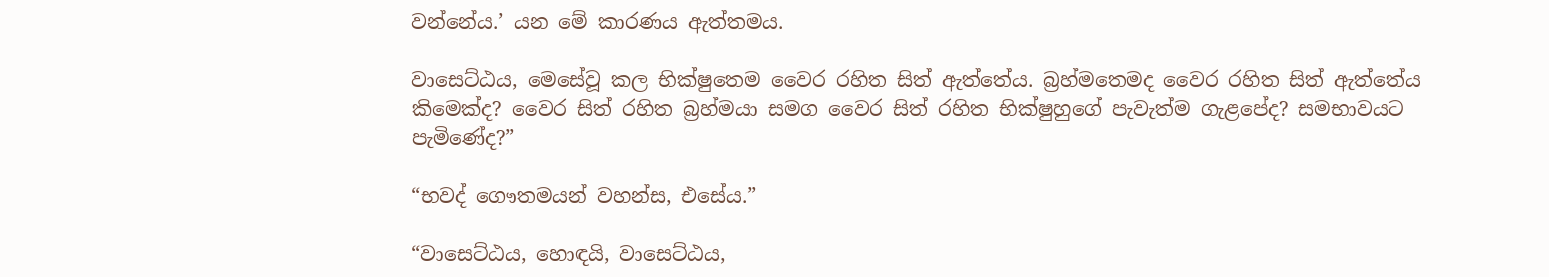වන්නේය.’ යන මේ කාරණය ඇත්තමය.

වාසෙට්ඨය, මෙසේවූ කල භික්ෂුතෙම වෛර රහිත සිත් ඇත්තේය. බ්‍රහ්මතෙමද වෛර රහිත සිත් ඇත්තේය කිමෙක්ද? වෛර සිත් රහිත බ්‍රහ්මයා සමග වෛර සිත් රහිත භික්ෂුහුගේ පැවැත්ම ගැළපේද? සමභාවයට පැමිණේද?”

“භවද් ගෞතමයන් වහන්ස, එසේය.”

“වාසෙට්ඨය, හොඳයි, වාසෙට්ඨය,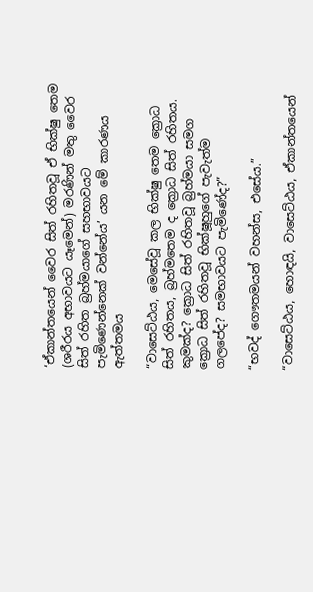‘ඒකාන්තයෙන් වෛර සිත් රහිතවූ ඒ භික්ෂු තෙම (ශරීරය අභාවයට යෑමෙන්) මරණින් මතු වෛර සිත් රහිත බ්‍රහ්මයාගේ සහභාවයට පැමිණෙන්නෙක් වන්නේය’ යන මේ කාරණය ඇත්තමය

“වාසෙට්ඨය, මෙසේවූ කල භික්ෂු තෙම ක්‍රොධ සිත් රහිතය, බ්‍රහ්මතෙම ද ක්‍රොධ සිත් රහිතය. කුමක්ද? ක්‍රොධ සිත් රහිතවූ බ්‍රහ්මයා සමග ක්‍රොධ සිත් රහිතවූ භික්ෂූහුගේ පැවැත්ම ගලපේද? සමභාවයට පැමිණේද?”

“භවද් ගෞතමයන් වහන්ස, එසේය.”

“වාසෙට්ඨය, හොඳයි, වාසෙට්ඨය, ඒකාන්තයෙන්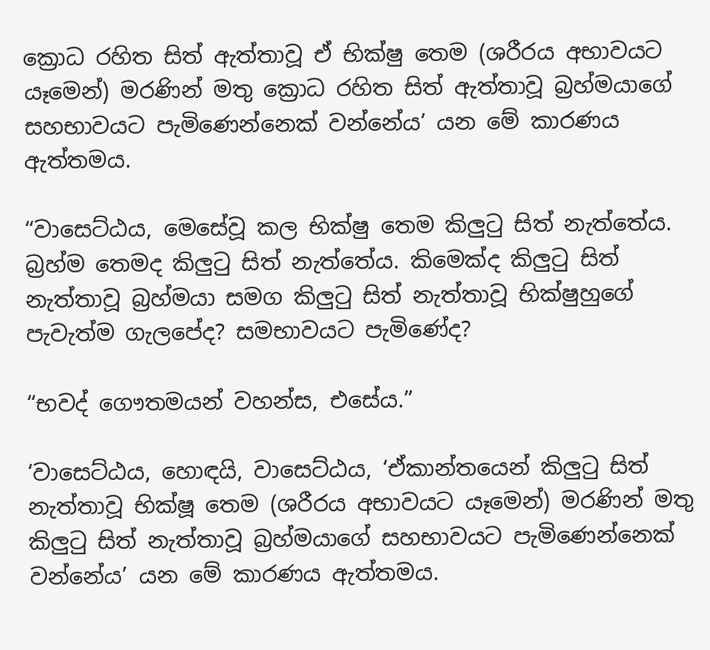ක්‍රොධ රහිත සිත් ඇත්තාවූ ඒ භික්ෂු තෙම (ශරීරය අභාවයට යෑමෙන්) මරණින් මතු ක්‍රොධ රහිත සිත් ඇත්තාවූ බ්‍රහ්මයාගේ සහභාවයට පැමිණෙන්නෙක් වන්නේය’ යන මේ කාරණය ඇත්තමය.

“වාසෙට්ඨය, මෙසේවූ කල භික්ෂු තෙම කිලුටු සිත් නැත්තේය. බ්‍රහ්ම තෙමද කිලුටු සිත් නැත්තේය. කිමෙක්ද කිලුටු සිත් නැත්තාවූ බ්‍රහ්මයා සමග කිලුටු සිත් නැත්තාවූ භික්ෂුහුගේ පැවැත්ම ගැලපේද? සමභාවයට පැමිණේද?

“භවද් ගෞතමයන් වහන්ස, එසේය.”

‘වාසෙට්ඨය, හොඳයි, වාසෙට්ඨය, ‘ඒකාන්තයෙන් කිලුටු සිත් නැත්තාවූ භික්ෂූ තෙම (ශරීරය අභාවයට යෑමෙන්) මරණින් මතු කිලුටු සිත් නැත්තාවූ බ්‍රහ්මයාගේ සහභාවයට පැමිණෙන්නෙක් වන්නේය’ යන මේ කාරණය ඇත්තමය.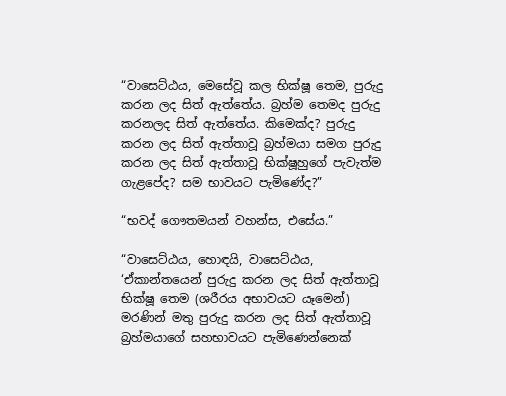“වාසෙට්ඨය, මෙසේවූ කල භික්ෂූ තෙම, පුරුදු කරන ලද සිත් ඇත්තේය. බ්‍රහ්ම තෙමද පුරුදු කරනලද සිත් ඇත්තේය. කිමෙක්ද? පුරුදු කරන ලද සිත් ඇත්තාවූ බ්‍රහ්මයා සමග පුරුදු කරන ලද සිත් ඇත්තාවූ භික්ෂූහුගේ පැවැත්ම ගැළපේද? සම භාවයට පැමිණේද?”

“භවද් ගෞතමයන් වහන්ස, එසේය.”

“වාසෙට්ඨය, හොඳයි, වාසෙට්ඨය, ‘ඒකාන්තයෙන් පුරුදු කරන ලද සිත් ඇත්තාවූ භික්ෂූ තෙම (ශරීරය අභාවයට යෑමෙන්) මරණින් මතු පුරුදු කරන ලද සිත් ඇත්තාවූ බ්‍රහ්මයාගේ සහභාවයට පැමිණෙන්නෙක්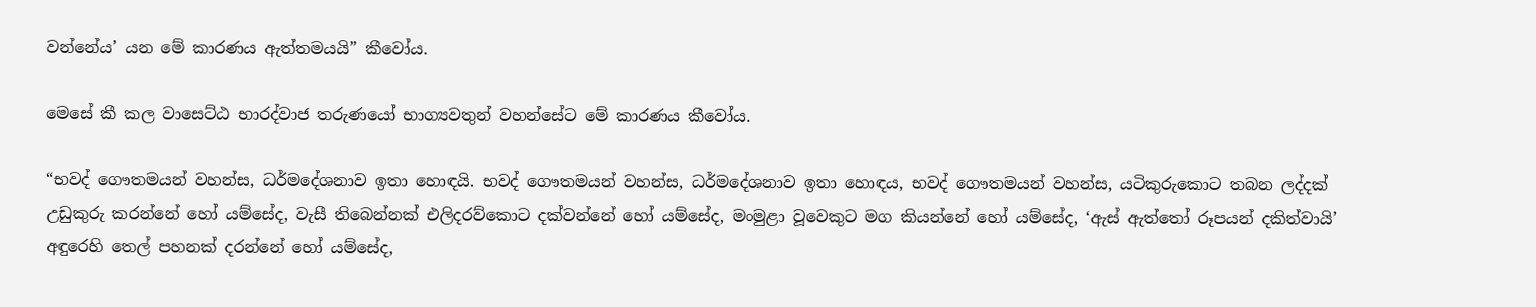වන්නේය’ යන මේ කාරණය ඇත්තමයයි” කීවෝය.

මෙසේ කී කල වාසෙට්ඨ භාරද්වාජ තරුණයෝ භාග්‍යවතුන් වහන්සේට මේ කාරණය කීවෝය.

“භවද් ගෞතමයන් වහන්ස, ධර්මදේශනාව ඉතා හොඳයි. භවද් ගෞතමයන් වහන්ස, ධර්මදේශනාව ඉතා හොඳය, භවද් ගෞතමයන් වහන්ස, යටිකුරුකොට තබන ලද්දක් උඩුකුරු කරන්නේ හෝ යම්සේද, වැසී තිබෙන්නක් එලිදරව්කොට දක්වන්නේ හෝ යම්සේද, මංමුළා වූවෙකුට මග කියන්නේ හෝ යම්සේද, ‘ඇස් ඇත්තෝ රූපයන් දකිත්වායි’ අඳුරෙහි තෙල් පහනක් දරන්නේ හෝ යම්සේද,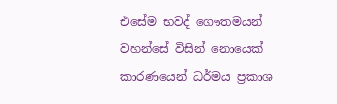එසේම භවද් ගෞතමයන් වහන්සේ විසින් නොයෙක් කාරණයෙන් ධර්මය ප්‍රකාශ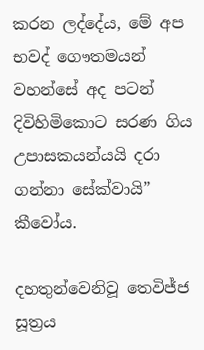කරන ලද්දේය, මේ අප භවද් ගෞතමයන් වහන්සේ අද පටන් දිවිහිමිකොට සරණ ගිය උපාසකයන්යයි දරා ගන්නා සේක්වායි” කීවෝය.

දහතුන්වෙනිවූ තෙවිජ්ජ සූත්‍රය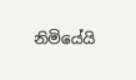නිමියේයි